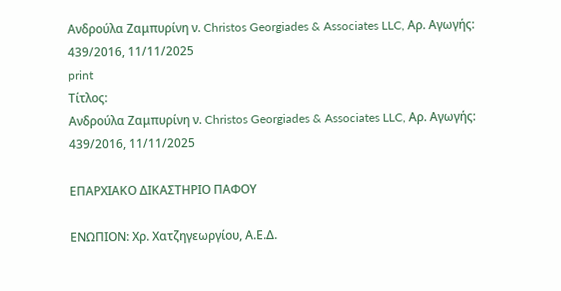Ανδρούλα Ζαμπυρίνη ν. Christos Georgiades & Associates LLC, Αρ. Αγωγής: 439/2016, 11/11/2025
print
Τίτλος:
Ανδρούλα Ζαμπυρίνη ν. Christos Georgiades & Associates LLC, Αρ. Αγωγής: 439/2016, 11/11/2025

ΕΠΑΡΧΙΑΚΟ ΔΙΚΑΣΤΗΡΙΟ ΠΑΦΟΥ

ΕΝΩΠΙΟΝ: Χρ. Χατζηγεωργίου, Α.Ε.Δ.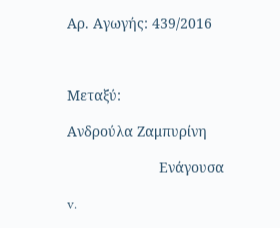Αρ. Αγωγής: 439/2016



Μεταξύ:

Ανδρούλα Ζαμπυρίνη

                       Ενάγουσα

v.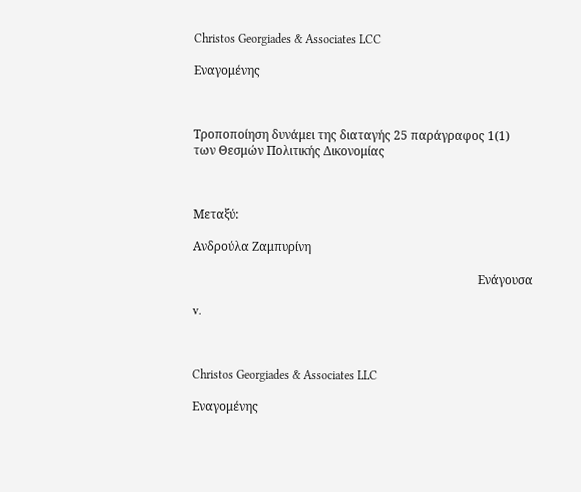Christos Georgiades & Associates LCC

Εναγομένης



Τροποποίηση δυνάμει της διαταγής 25 παράγραφος 1(1) των Θεσμών Πολιτικής Δικονομίας



Μεταξύ:

Ανδρούλα Ζαμπυρίνη

                                                                                               Ενάγουσα

v.



Christos Georgiades & Associates LLC

Εναγομένης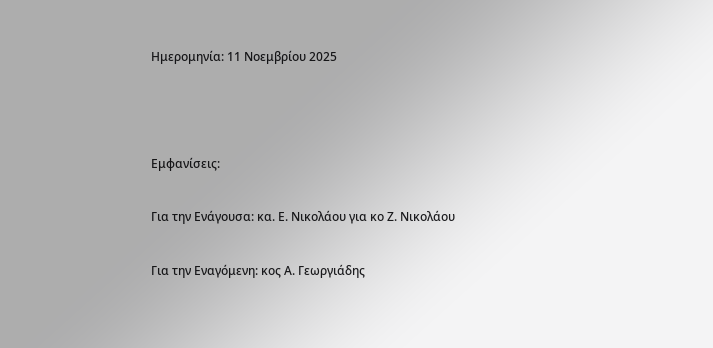Ημερομηνία: 11 Νοεμβρίου 2025



Εμφανίσεις:

Για την Ενάγουσα: κα. Ε. Νικολάου για κο Ζ. Νικολάου

Για την Εναγόμενη: κος Α. Γεωργιάδης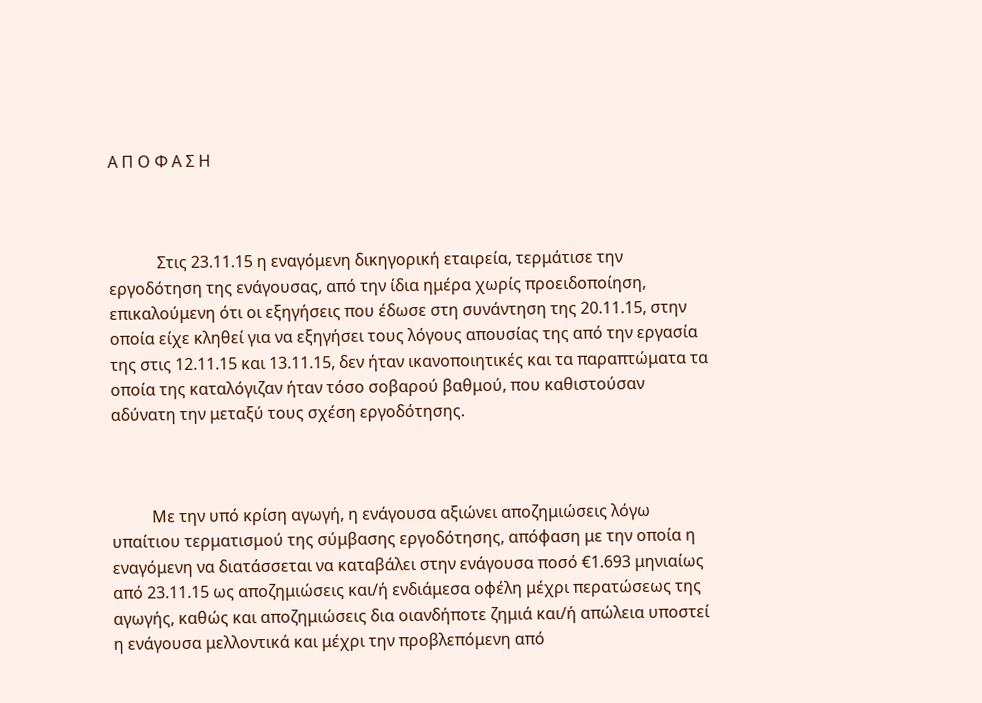Α Π Ο Φ Α Σ Η



            Στις 23.11.15 η εναγόμενη δικηγορική εταιρεία, τερμάτισε την εργοδότηση της ενάγουσας, από την ίδια ημέρα χωρίς προειδοποίηση, επικαλούμενη ότι οι εξηγήσεις που έδωσε στη συνάντηση της 20.11.15, στην οποία είχε κληθεί για να εξηγήσει τους λόγους απουσίας της από την εργασία της στις 12.11.15 και 13.11.15, δεν ήταν ικανοποιητικές και τα παραπτώματα τα οποία της καταλόγιζαν ήταν τόσο σοβαρού βαθμού, που καθιστούσαν αδύνατη την μεταξύ τους σχέση εργοδότησης.



          Με την υπό κρίση αγωγή, η ενάγουσα αξιώνει αποζημιώσεις λόγω υπαίτιου τερματισμού της σύμβασης εργοδότησης, απόφαση με την οποία η εναγόμενη να διατάσσεται να καταβάλει στην ενάγουσα ποσό €1.693 μηνιαίως από 23.11.15 ως αποζημιώσεις και/ή ενδιάμεσα οφέλη μέχρι περατώσεως της αγωγής, καθώς και αποζημιώσεις δια οιανδήποτε ζημιά και/ή απώλεια υποστεί η ενάγουσα μελλοντικά και μέχρι την προβλεπόμενη από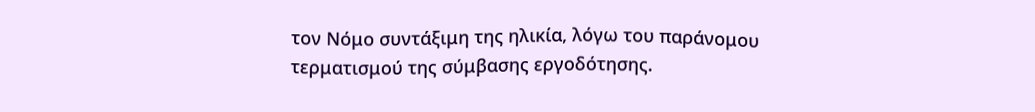τον Νόμο συντάξιμη της ηλικία, λόγω του παράνομου τερματισμού της σύμβασης εργοδότησης.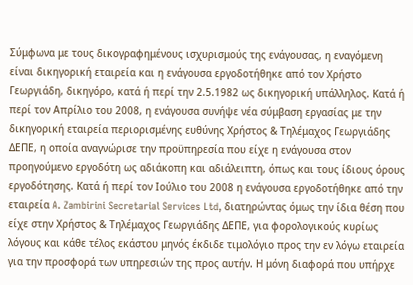Σύμφωνα με τους δικογραφημένους ισχυρισμούς της ενάγουσας, η εναγόμενη είναι δικηγορική εταιρεία και η ενάγουσα εργοδοτήθηκε από τον Χρήστο Γεωργιάδη, δικηγόρο, κατά ή περί την 2.5.1982 ως δικηγορική υπάλληλος. Κατά ή περί τον Απρίλιο του 2008, η ενάγουσα συνήψε νέα σύμβαση εργασίας με την δικηγορική εταιρεία περιορισμένης ευθύνης Χρήστος & Τηλέμαχος Γεωργιάδης ΔΕΠΕ, η οποία αναγνώρισε την προϋπηρεσία που είχε η ενάγουσα στον προηγούμενο εργοδότη ως αδιάκοπη και αδιάλειπτη, όπως και τους ίδιους όρους εργοδότησης. Κατά ή περί τον Ιούλιο του 2008 η ενάγουσα εργοδοτήθηκε από την εταιρεία A. Zambirini Secretarial Services Ltd, διατηρώντας όμως την ίδια θέση που είχε στην Χρήστος & Τηλέμαχος Γεωργιάδης ΔΕΠΕ, για φορολογικούς κυρίως λόγους και κάθε τέλος εκάστου μηνός έκδιδε τιμολόγιο προς την εν λόγω εταιρεία για την προσφορά των υπηρεσιών της προς αυτήν. Η μόνη διαφορά που υπήρχε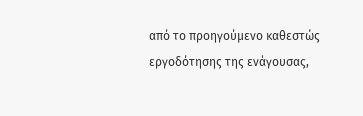από το προηγούμενο καθεστώς εργοδότησης της ενάγουσας,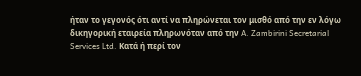ήταν το γεγονός ότι αντί να πληρώνεται τον μισθό από την εν λόγω δικηγορική εταιρεία πληρωνόταν από την A. Zambirini Secretarial Services Ltd. Κατά ή περί τον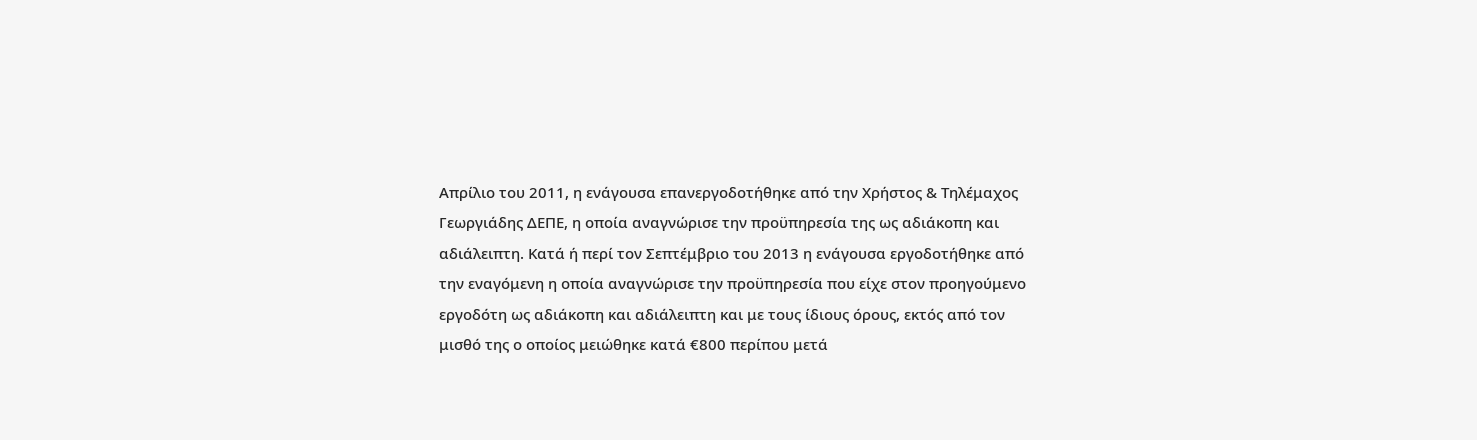Απρίλιο του 2011, η ενάγουσα επανεργοδοτήθηκε από την Χρήστος & Τηλέμαχος Γεωργιάδης ΔΕΠΕ, η οποία αναγνώρισε την προϋπηρεσία της ως αδιάκοπη και αδιάλειπτη. Κατά ή περί τον Σεπτέμβριο του 2013 η ενάγουσα εργοδοτήθηκε από την εναγόμενη η οποία αναγνώρισε την προϋπηρεσία που είχε στον προηγούμενο εργοδότη ως αδιάκοπη και αδιάλειπτη και με τους ίδιους όρους, εκτός από τον μισθό της ο οποίος μειώθηκε κατά €800 περίπου μετά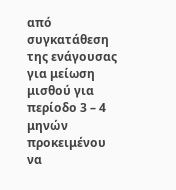από συγκατάθεση της ενάγουσας για μείωση μισθού για περίοδο 3 – 4 μηνών προκειμένου να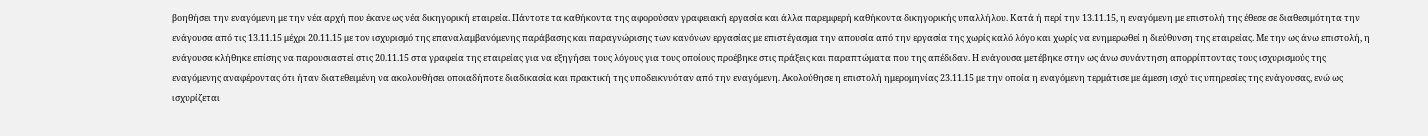βοηθήσει την εναγόμενη με την νέα αρχή που έκανε ως νέα δικηγορική εταιρεία. Πάντοτε τα καθήκοντα της αφορούσαν γραφειακή εργασία και άλλα παρεμφερή καθήκοντα δικηγορικής υπαλλήλου. Κατά ή περί την 13.11.15, η εναγόμενη με επιστολή της έθεσε σε διαθεσιμότητα την ενάγουσα από τις 13.11.15 μέχρι 20.11.15 με τον ισχυρισμό της επαναλαμβανόμενης παράβασης και παραγνώρισης των κανόνων εργασίας με επιστέγασμα την απουσία από την εργασία της χωρίς καλό λόγο και χωρίς να ενημερωθεί η διεύθυνση της εταιρείας. Με την ως άνω επιστολή, η ενάγουσα κλήθηκε επίσης να παρουσιαστεί στις 20.11.15 στα γραφεία της εταιρείας για να εξηγήσει τους λόγους για τους οποίους προέβηκε στις πράξεις και παραπτώματα που της απέδιδαν. Η ενάγουσα μετέβηκε στην ως άνω συνάντηση απορρίπτοντας τους ισχυρισμούς της εναγόμενης αναφέροντας ότι ήταν διατεθειμένη να ακολουθήσει οποιαδήποτε διαδικασία και πρακτική της υποδεικνυόταν από την εναγόμενη. Ακολούθησε η επιστολή ημερομηνίας 23.11.15 με την οποία η εναγόμενη τερμάτισε με άμεση ισχύ τις υπηρεσίες της ενάγουσας, ενώ ως ισχυρίζεται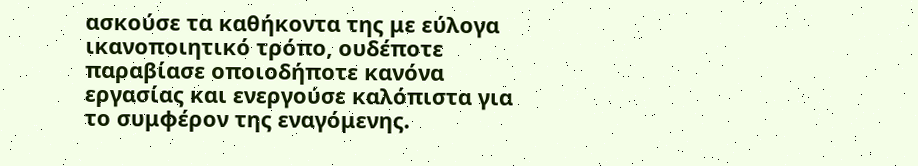ασκούσε τα καθήκοντα της με εύλογα ικανοποιητικό τρόπο, ουδέποτε παραβίασε οποιοδήποτε κανόνα εργασίας και ενεργούσε καλόπιστα για το συμφέρον της εναγόμενης.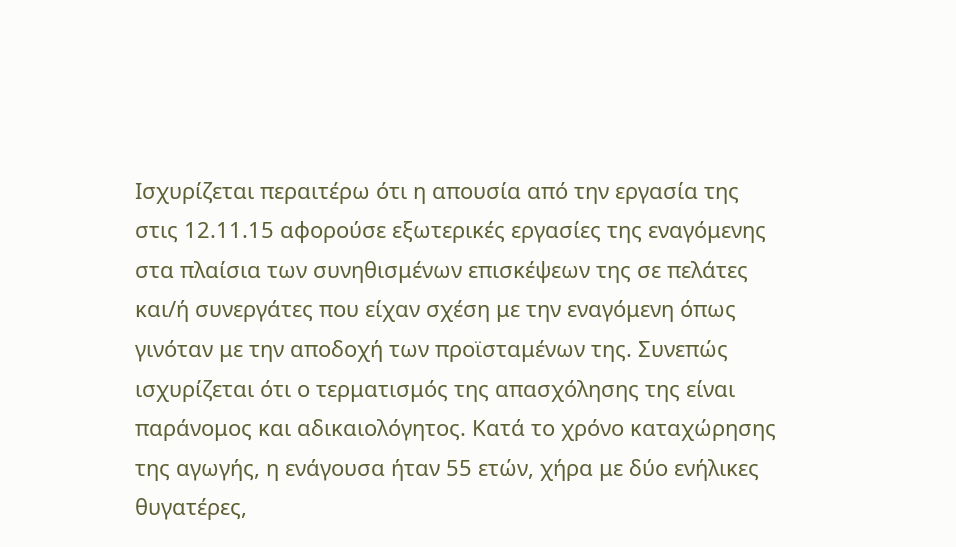Ισχυρίζεται περαιτέρω ότι η απουσία από την εργασία της στις 12.11.15 αφορούσε εξωτερικές εργασίες της εναγόμενης στα πλαίσια των συνηθισμένων επισκέψεων της σε πελάτες και/ή συνεργάτες που είχαν σχέση με την εναγόμενη όπως γινόταν με την αποδοχή των προϊσταμένων της. Συνεπώς ισχυρίζεται ότι ο τερματισμός της απασχόλησης της είναι παράνομος και αδικαιολόγητος. Κατά το χρόνο καταχώρησης της αγωγής, η ενάγουσα ήταν 55 ετών, χήρα με δύο ενήλικες θυγατέρες,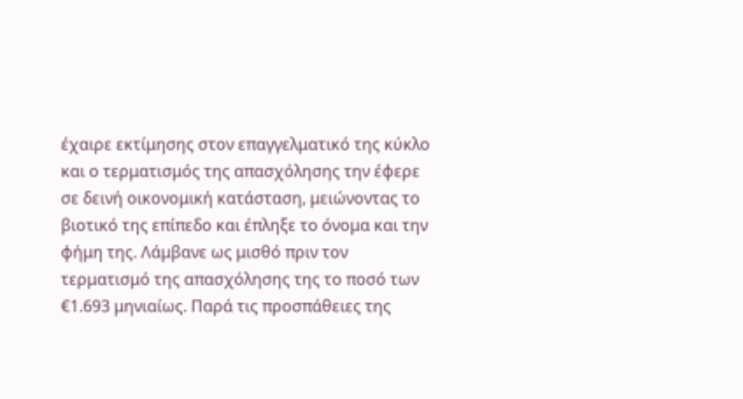έχαιρε εκτίμησης στον επαγγελματικό της κύκλο και ο τερματισμός της απασχόλησης την έφερε σε δεινή οικονομική κατάσταση, μειώνοντας το βιοτικό της επίπεδο και έπληξε το όνομα και την φήμη της. Λάμβανε ως μισθό πριν τον τερματισμό της απασχόλησης της το ποσό των €1.693 μηνιαίως. Παρά τις προσπάθειες της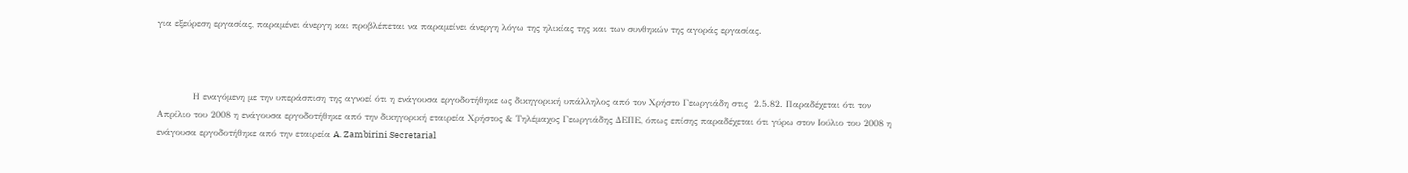για εξεύρεση εργασίας, παραμένει άνεργη και προβλέπεται να παραμείνει άνεργη λόγω της ηλικίας της και των συνθηκών της αγοράς εργασίας.



            Η εναγόμενη με την υπεράσπιση της αγνοεί ότι η ενάγουσα εργοδοτήθηκε ως δικηγορική υπάλληλος από τον Χρήστο Γεωργιάδη στις  2.5.82. Παραδέχεται ότι τον Απρίλιο του 2008 η ενάγουσα εργοδοτήθηκε από την δικηγορική εταιρεία Χρήστος & Τηλέμαχος Γεωργιάδης ΔΕΠΕ, όπως επίσης παραδέχεται ότι γύρω στον Ιούλιο του 2008 η ενάγουσα εργοδοτήθηκε από την εταιρεία A. Zambirini Secretarial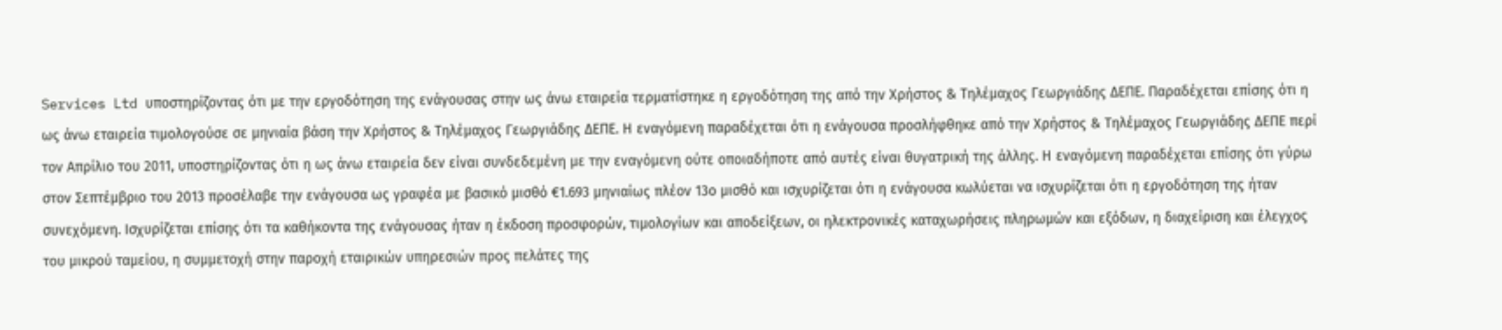Services Ltd υποστηρίζοντας ότι με την εργοδότηση της ενάγουσας στην ως άνω εταιρεία τερματίστηκε η εργοδότηση της από την Χρήστος & Τηλέμαχος Γεωργιάδης ΔΕΠΕ. Παραδέχεται επίσης ότι η ως άνω εταιρεία τιμολογούσε σε μηνιαία βάση την Χρήστος & Τηλέμαχος Γεωργιάδης ΔΕΠΕ. Η εναγόμενη παραδέχεται ότι η ενάγουσα προσλήφθηκε από την Χρήστος & Τηλέμαχος Γεωργιάδης ΔΕΠΕ περί τον Απρίλιο του 2011, υποστηρίζοντας ότι η ως άνω εταιρεία δεν είναι συνδεδεμένη με την εναγόμενη ούτε οποιαδήποτε από αυτές είναι θυγατρική της άλλης. Η εναγόμενη παραδέχεται επίσης ότι γύρω στον Σεπτέμβριο του 2013 προσέλαβε την ενάγουσα ως γραφέα με βασικό μισθό €1.693 μηνιαίως πλέον 13ο μισθό και ισχυρίζεται ότι η ενάγουσα κωλύεται να ισχυρίζεται ότι η εργοδότηση της ήταν συνεχόμενη. Ισχυρίζεται επίσης ότι τα καθήκοντα της ενάγουσας ήταν η έκδοση προσφορών, τιμολογίων και αποδείξεων, οι ηλεκτρονικές καταχωρήσεις πληρωμών και εξόδων, η διαχείριση και έλεγχος του μικρού ταμείου, η συμμετοχή στην παροχή εταιρικών υπηρεσιών προς πελάτες της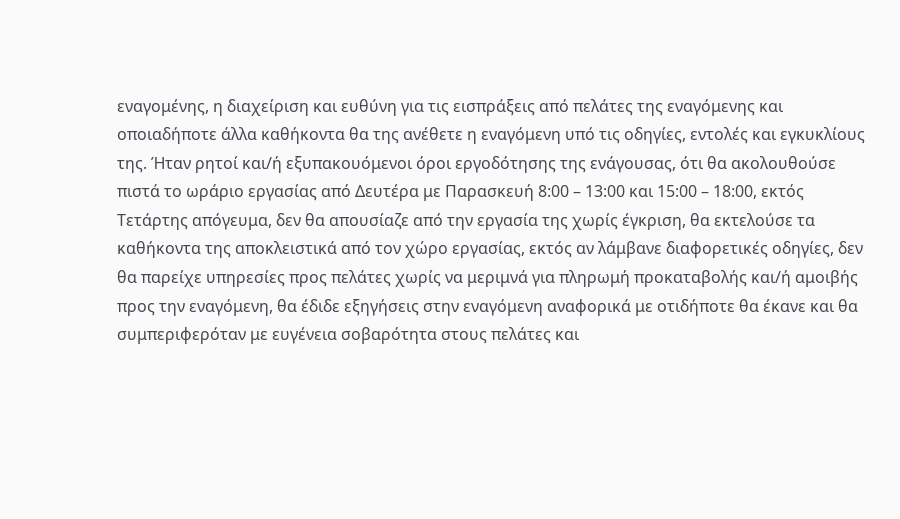εναγομένης, η διαχείριση και ευθύνη για τις εισπράξεις από πελάτες της εναγόμενης και οποιαδήποτε άλλα καθήκοντα θα της ανέθετε η εναγόμενη υπό τις οδηγίες, εντολές και εγκυκλίους της. Ήταν ρητοί και/ή εξυπακουόμενοι όροι εργοδότησης της ενάγουσας, ότι θα ακολουθούσε πιστά το ωράριο εργασίας από Δευτέρα με Παρασκευή 8:00 – 13:00 και 15:00 – 18:00, εκτός Τετάρτης απόγευμα, δεν θα απουσίαζε από την εργασία της χωρίς έγκριση, θα εκτελούσε τα καθήκοντα της αποκλειστικά από τον χώρο εργασίας, εκτός αν λάμβανε διαφορετικές οδηγίες, δεν θα παρείχε υπηρεσίες προς πελάτες χωρίς να μεριμνά για πληρωμή προκαταβολής και/ή αμοιβής προς την εναγόμενη, θα έδιδε εξηγήσεις στην εναγόμενη αναφορικά με οτιδήποτε θα έκανε και θα συμπεριφερόταν με ευγένεια σοβαρότητα στους πελάτες και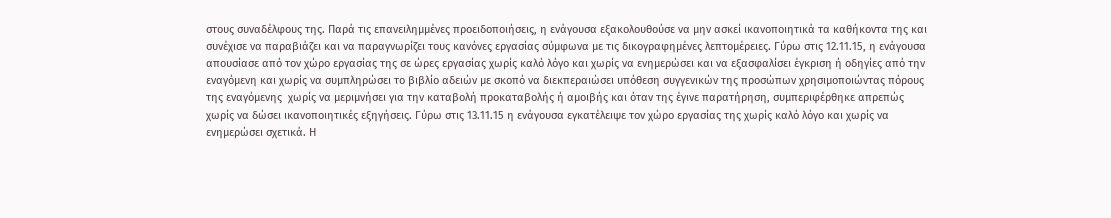στους συναδέλφους της. Παρά τις επανειλημμένες προειδοποιήσεις, η ενάγουσα εξακολουθούσε να μην ασκεί ικανοποιητικά τα καθήκοντα της και συνέχισε να παραβιάζει και να παραγνωρίζει τους κανόνες εργασίας σύμφωνα με τις δικογραφημένες λεπτομέρειες. Γύρω στις 12.11.15, η ενάγουσα απουσίασε από τον χώρο εργασίας της σε ώρες εργασίας χωρίς καλό λόγο και χωρίς να ενημερώσει και να εξασφαλίσει έγκριση ή οδηγίες από την εναγόμενη και χωρίς να συμπληρώσει το βιβλίο αδειών με σκοπό να διεκπεραιώσει υπόθεση συγγενικών της προσώπων χρησιμοποιώντας πόρους της εναγόμενης  χωρίς να μεριμνήσει για την καταβολή προκαταβολής ή αμοιβής και όταν της έγινε παρατήρηση, συμπεριφέρθηκε απρεπώς χωρίς να δώσει ικανοποιητικές εξηγήσεις. Γύρω στις 13.11.15 η ενάγουσα εγκατέλειψε τον χώρο εργασίας της χωρίς καλό λόγο και χωρίς να ενημερώσει σχετικά. Η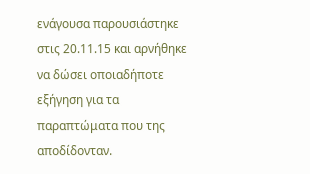ενάγουσα παρουσιάστηκε στις 20.11.15 και αρνήθηκε να δώσει οποιαδήποτε εξήγηση για τα παραπτώματα που της αποδίδονταν.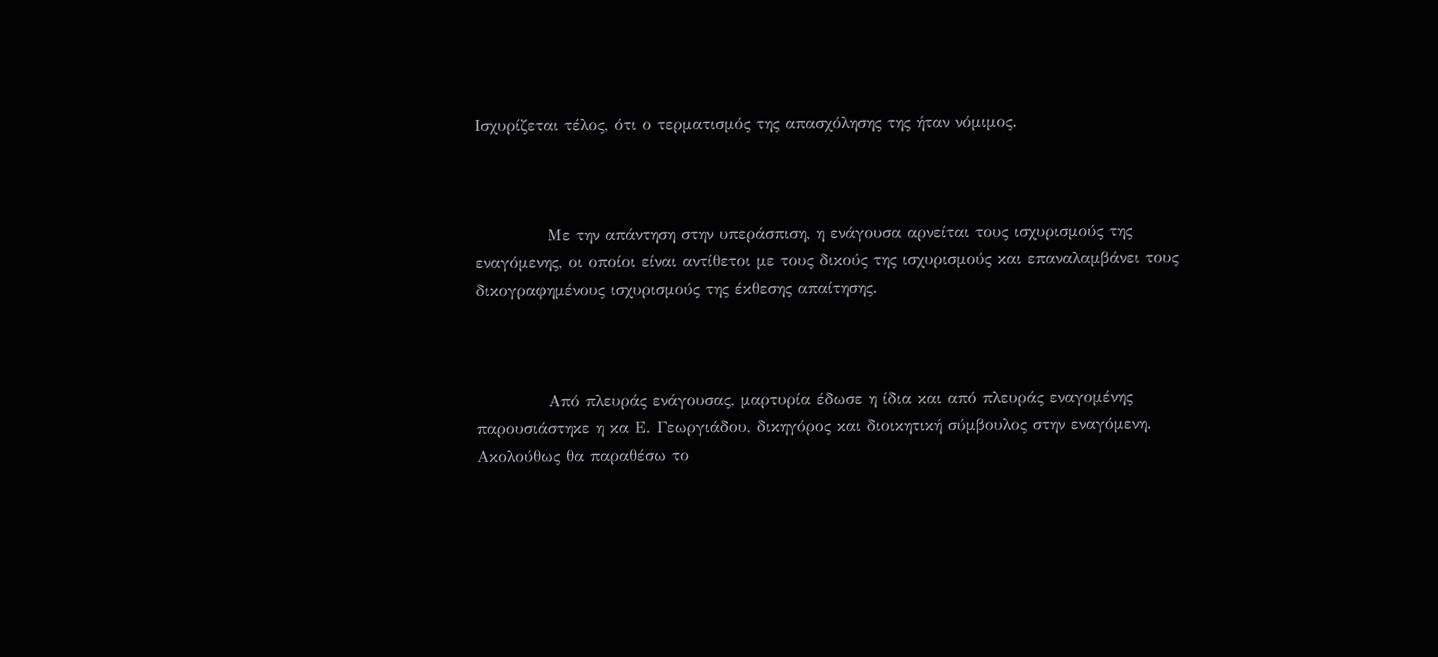Ισχυρίζεται τέλος, ότι ο τερματισμός της απασχόλησης της ήταν νόμιμος.



            Με την απάντηση στην υπεράσπιση, η ενάγουσα αρνείται τους ισχυρισμούς της εναγόμενης, οι οποίοι είναι αντίθετοι με τους δικούς της ισχυρισμούς και επαναλαμβάνει τους δικογραφημένους ισχυρισμούς της έκθεσης απαίτησης.



            Από πλευράς ενάγουσας, μαρτυρία έδωσε η ίδια και από πλευράς εναγομένης παρουσιάστηκε η κα Ε. Γεωργιάδου, δικηγόρος και διοικητική σύμβουλος στην εναγόμενη. Ακολούθως θα παραθέσω το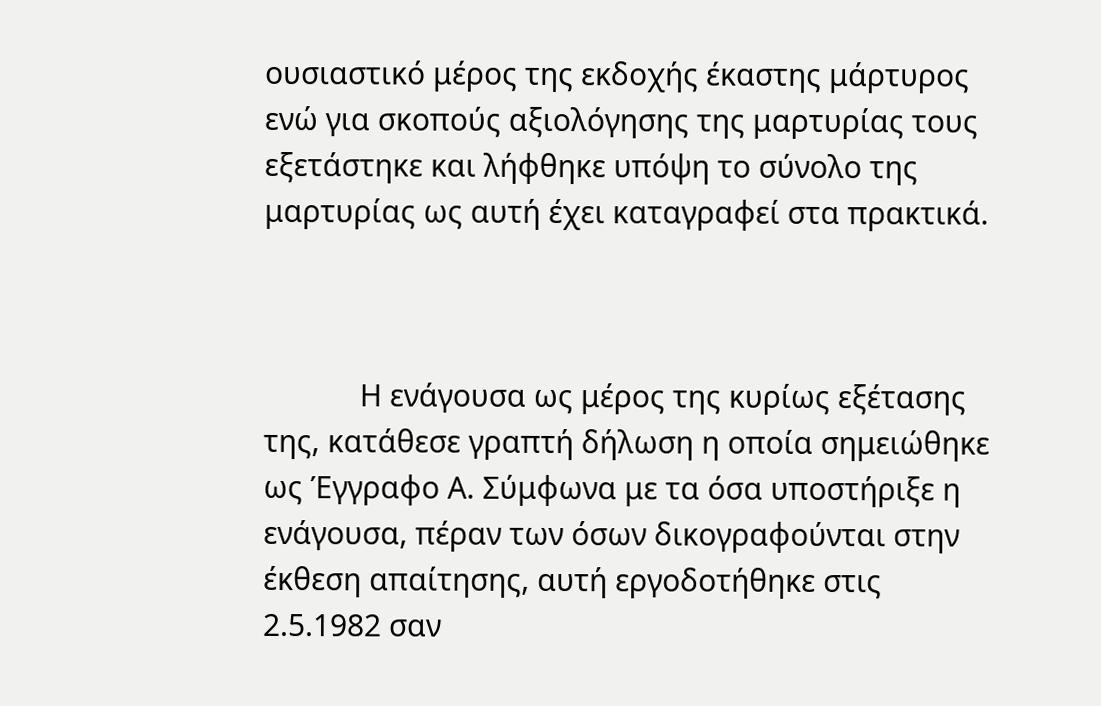ουσιαστικό μέρος της εκδοχής έκαστης μάρτυρος ενώ για σκοπούς αξιολόγησης της μαρτυρίας τους εξετάστηκε και λήφθηκε υπόψη το σύνολο της μαρτυρίας ως αυτή έχει καταγραφεί στα πρακτικά.



            Η ενάγουσα ως μέρος της κυρίως εξέτασης της, κατάθεσε γραπτή δήλωση η οποία σημειώθηκε ως Έγγραφο Α. Σύμφωνα με τα όσα υποστήριξε η ενάγουσα, πέραν των όσων δικογραφούνται στην έκθεση απαίτησης, αυτή εργοδοτήθηκε στις 2.5.1982 σαν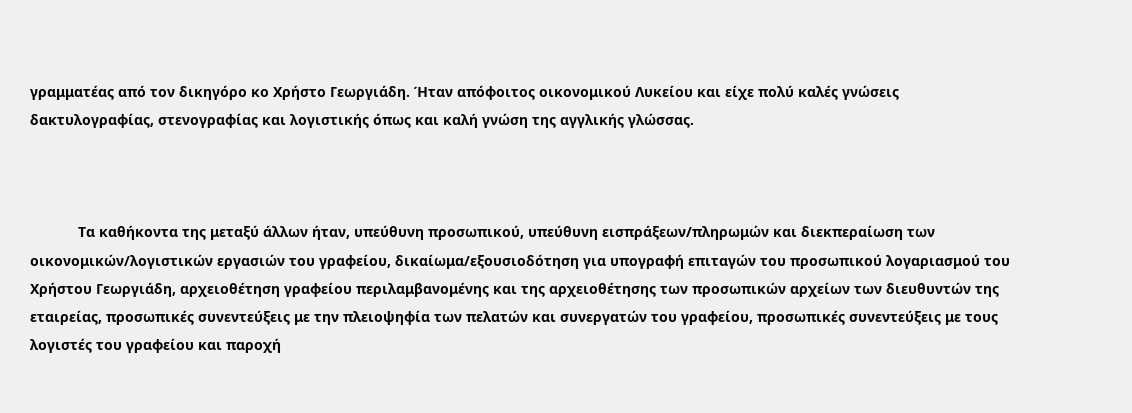γραμματέας από τον δικηγόρο κο Χρήστο Γεωργιάδη. Ήταν απόφοιτος οικονομικού Λυκείου και είχε πολύ καλές γνώσεις δακτυλογραφίας, στενογραφίας και λογιστικής όπως και καλή γνώση της αγγλικής γλώσσας.



            Τα καθήκοντα της μεταξύ άλλων ήταν, υπεύθυνη προσωπικού, υπεύθυνη εισπράξεων/πληρωμών και διεκπεραίωση των οικονομικών/λογιστικών εργασιών του γραφείου, δικαίωμα/εξουσιοδότηση για υπογραφή επιταγών του προσωπικού λογαριασμού του Χρήστου Γεωργιάδη, αρχειοθέτηση γραφείου περιλαμβανομένης και της αρχειοθέτησης των προσωπικών αρχείων των διευθυντών της εταιρείας, προσωπικές συνεντεύξεις με την πλειοψηφία των πελατών και συνεργατών του γραφείου, προσωπικές συνεντεύξεις με τους λογιστές του γραφείου και παροχή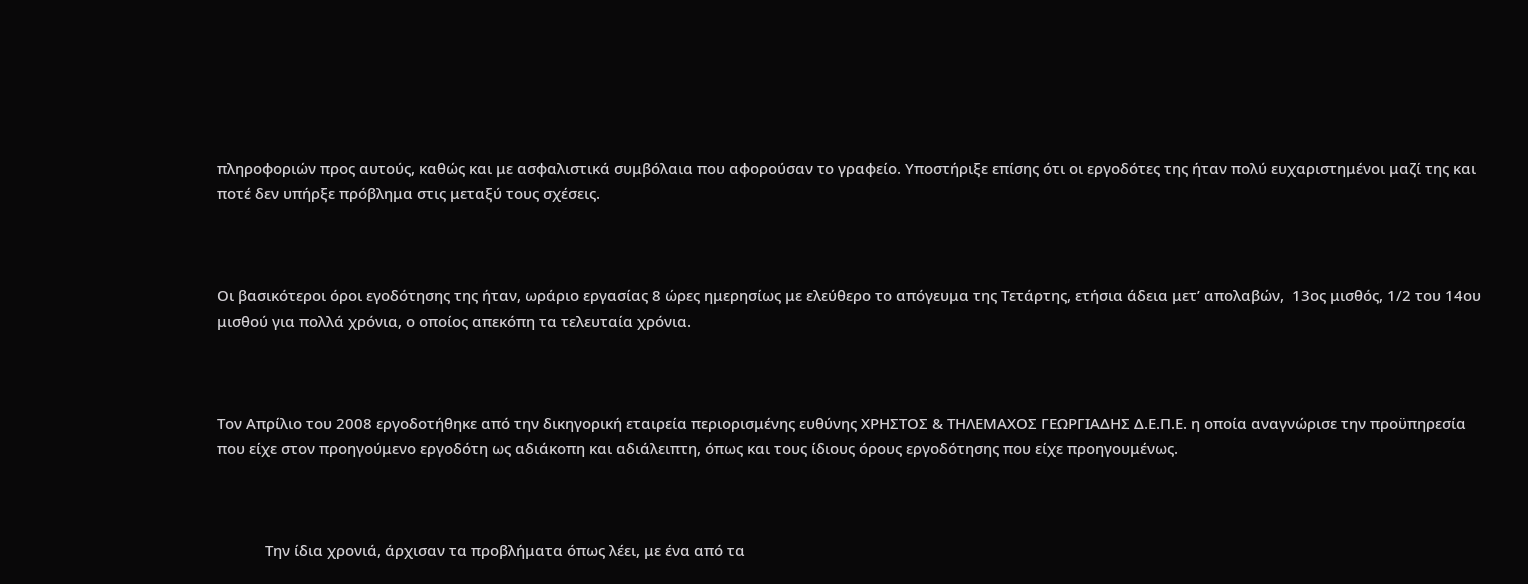πληροφοριών προς αυτούς, καθώς και με ασφαλιστικά συμβόλαια που αφορούσαν το γραφείο. Υποστήριξε επίσης ότι οι εργοδότες της ήταν πολύ ευχαριστημένοι μαζί της και ποτέ δεν υπήρξε πρόβλημα στις μεταξύ τους σχέσεις.



Οι βασικότεροι όροι εγοδότησης της ήταν, ωράριο εργασίας 8 ώρες ημερησίως με ελεύθερο το απόγευμα της Τετάρτης, ετήσια άδεια μετ’ απολαβών,  13ος μισθός, 1/2 του 14ου μισθού για πολλά χρόνια, ο οποίος απεκόπη τα τελευταία χρόνια.



Τον Απρίλιο του 2008 εργοδοτήθηκε από την δικηγορική εταιρεία περιορισμένης ευθύνης ΧΡΗΣΤΟΣ & ΤΗΛΕΜΑΧΟΣ ΓΕΩΡΓΙΑΔΗΣ Δ.Ε.Π.Ε. η οποία αναγνώρισε την προϋπηρεσία που είχε στον προηγούμενο εργοδότη ως αδιάκοπη και αδιάλειπτη, όπως και τους ίδιους όρους εργοδότησης που είχε προηγουμένως.



            Την ίδια χρονιά, άρχισαν τα προβλήματα όπως λέει, με ένα από τα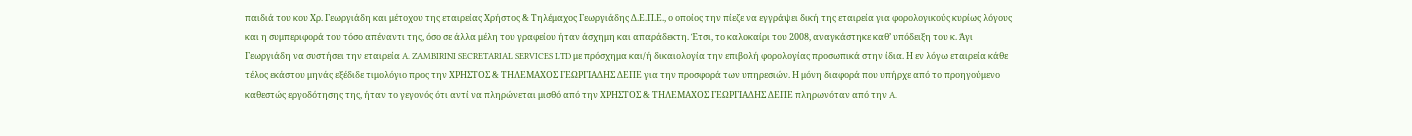παιδιά του κου Χρ. Γεωργιάδη και μέτοχου της εταιρείας Χρήστος & Τηλέμαχος Γεωργιάδης Δ.Ε.Π.Ε., ο οποίος την πίεζε να εγγράψει δική της εταιρεία για φορολογικούς κυρίως λόγους και η συμπεριφορά του τόσο απέναντι της, όσο σε άλλα μέλη του γραφείου ήταν άσχημη και απαράδεκτη. Έτσι, το καλοκαίρι του 2008, αναγκάστηκε καθ’ υπόδειξη του κ. Άγι Γεωργιάδη να συστήσει την εταιρεία A. ZAMBIRINI SECRETARIAL SERVICES LTD με πρόσχημα και/ή δικαιολογία την επιβολή φορολογίας προσωπικά στην ίδια. Η εν λόγω εταιρεία κάθε τέλος εκάστου μηνάς εξέδιδε τιμολόγιο προς την ΧΡΗΣΤΟΣ & ΤΗΛΕΜΑΧΟΣ ΓΕΩΡΓΙΑΔΗΣ ΔΕΠΕ για την προσφορά των υπηρεσιών. Η μόνη διαφορά που υπήρχε από το προηγούμενο καθεστώς εργοδότησης της, ήταν το γεγονός ότι αντί να πληρώνεται μισθό από την ΧΡΗΣΤΟΣ & ΤΗΛΕΜΑΧΟΣ ΓΕΩΡΓΙΑΔΗΣ ΔΕΠΕ πληρωνόταν από την A.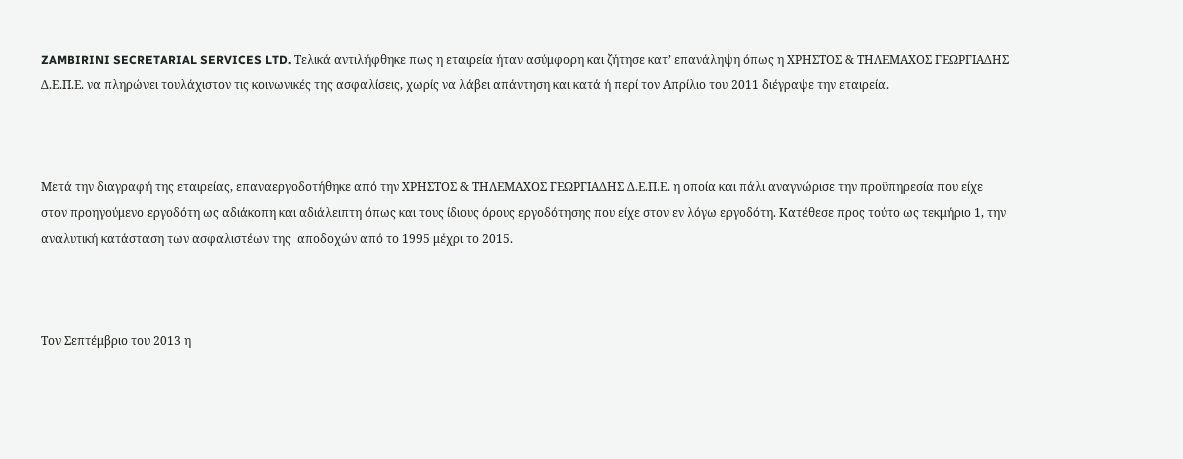ZAMBIRINI SECRETARIAL SERVICES LTD. Τελικά αντιλήφθηκε πως η εταιρεία ήταν ασύμφορη και ζήτησε κατ’ επανάληψη όπως η ΧΡΗΣΤΟΣ & ΤΗΛΕΜΑΧΟΣ ΓΕΩΡΓΙΑΔΗΣ Δ.Ε.Π.Ε. να πληρώνει τουλάχιστον τις κοινωνικές της ασφαλίσεις, χωρίς να λάβει απάντηση και κατά ή περί τον Απρίλιο του 2011 διέγραψε την εταιρεία.



Μετά την διαγραφή της εταιρείας, επαναεργοδοτήθηκε από την ΧΡΗΣΤΟΣ & ΤΗΛΕΜΑΧΟΣ ΓΕΩΡΓΙΑΔΗΣ Δ.Ε.Π.Ε. η οποία και πάλι αναγνώρισε την προϋπηρεσία που είχε στον προηγούμενο εργοδότη ως αδιάκοπη και αδιάλειπτη όπως και τους ίδιους όρους εργοδότησης που είχε στον εν λόγω εργοδότη. Κατέθεσε προς τούτο ως τεκμήριο 1, την αναλυτική κατάσταση των ασφαλιστέων της  αποδοχών από το 1995 μέχρι το 2015.



Τον Σεπτέμβριο του 2013 η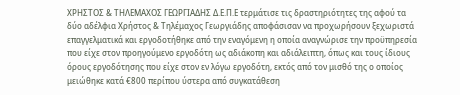ΧΡΗΣΤΟΣ & ΤΗΛΕΜΑΧΟΣ ΓΕΩΡΓΙΑΔΗΣ Δ.Ε.Π.Ε τερμάτισε τις δραστηριότητες της αφού τα δύο αδέλφια Χρήστος & Τηλέμαχος Γεωργιάδης αποφάσισαν να προχωρήσουν ξεχωριστά επαγγελματικά και εργοδοτήθηκε από την εναγόμενη η οποία αναγνώρισε την προϋπηρεσία που είχε στον προηγούμενο εργοδότη ως αδιάκοπη και αδιάλειπτη, όπως και τους ίδιους όρους εργοδότησης που είχε στον εν λόγω εργοδότη, εκτός από τον μισθό της ο οποίος μειώθηκε κατά €800 περίπου ύστερα από συγκατάθεση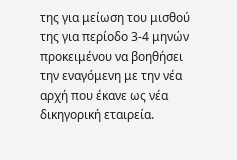της για μείωση του μισθού της για περίοδο 3-4 μηνών προκειμένου να βοηθήσει την εναγόμενη με την νέα αρχή που έκανε ως νέα δικηγορική εταιρεία.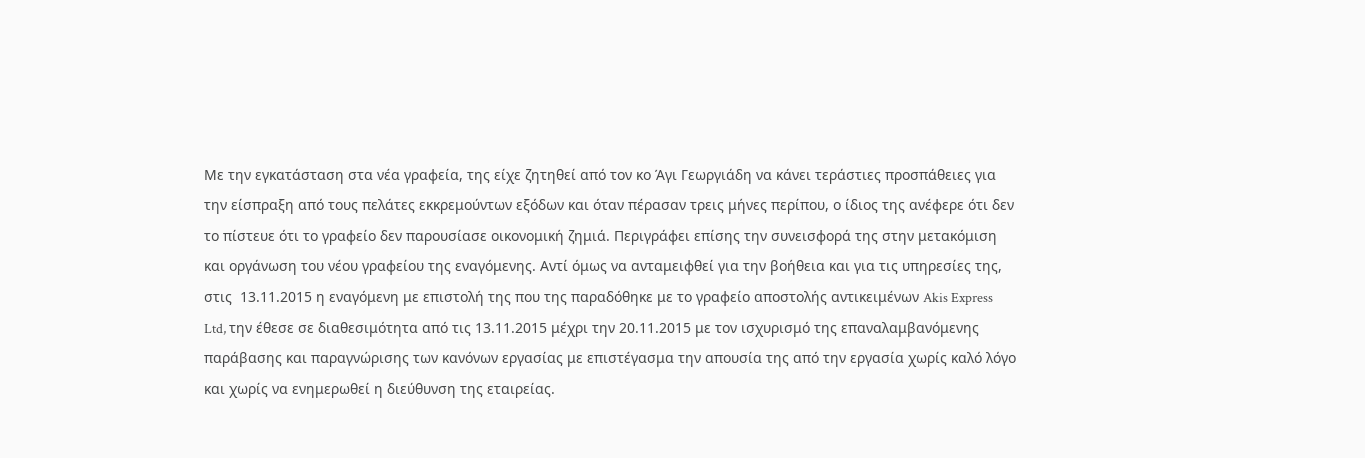Με την εγκατάσταση στα νέα γραφεία, της είχε ζητηθεί από τον κο Άγι Γεωργιάδη να κάνει τεράστιες προσπάθειες για την είσπραξη από τους πελάτες εκκρεμούντων εξόδων και όταν πέρασαν τρεις μήνες περίπου, ο ίδιος της ανέφερε ότι δεν το πίστευε ότι το γραφείο δεν παρουσίασε οικονομική ζημιά. Περιγράφει επίσης την συνεισφορά της στην μετακόμιση και οργάνωση του νέου γραφείου της εναγόμενης. Αντί όμως να ανταμειφθεί για την βοήθεια και για τις υπηρεσίες της, στις  13.11.2015 η εναγόμενη με επιστολή της που της παραδόθηκε με το γραφείο αποστολής αντικειμένων Akis Express Ltd, την έθεσε σε διαθεσιμότητα από τις 13.11.2015 μέχρι την 20.11.2015 με τον ισχυρισμό της επαναλαμβανόμενης παράβασης και παραγνώρισης των κανόνων εργασίας με επιστέγασμα την απουσία της από την εργασία χωρίς καλό λόγο και χωρίς να ενημερωθεί η διεύθυνση της εταιρείας.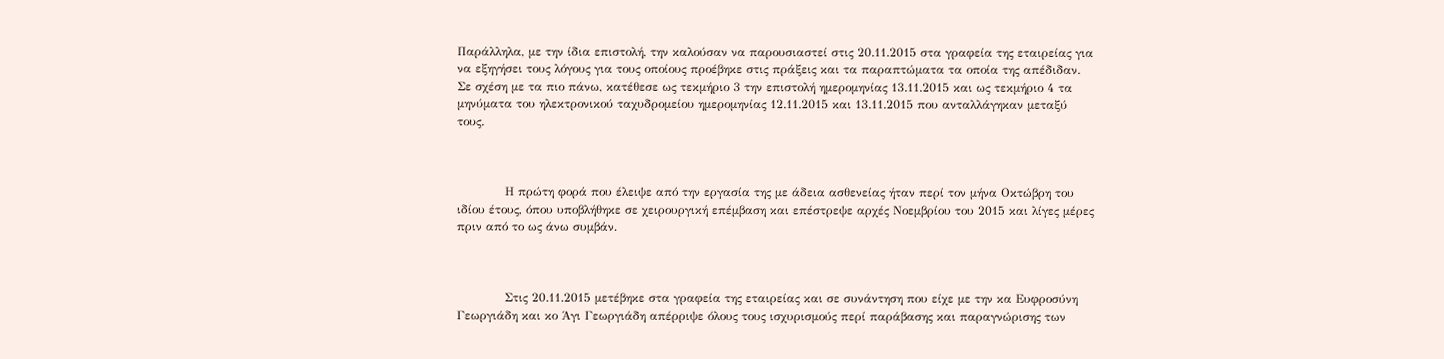Παράλληλα, με την ίδια επιστολή, την καλούσαν να παρουσιαστεί στις 20.11.2015 στα γραφεία της εταιρείας για να εξηγήσει τους λόγους για τους οποίους προέβηκε στις πράξεις και τα παραπτώματα τα οποία της απέδιδαν. Σε σχέση με τα πιο πάνω, κατέθεσε ως τεκμήριο 3 την επιστολή ημερομηνίας 13.11.2015 και ως τεκμήριο 4 τα μηνύματα του ηλεκτρονικού ταχυδρομείου ημερομηνίας 12.11.2015 και 13.11.2015 που ανταλλάγηκαν μεταξύ τους.



            Η πρώτη φορά που έλειψε από την εργασία της με άδεια ασθενείας ήταν περί τον μήνα Οκτώβρη του ιδίου έτους, όπου υποβλήθηκε σε χειρουργική επέμβαση και επέστρεψε αρχές Νοεμβρίου του 2015 και λίγες μέρες πριν από το ως άνω συμβάν.



            Στις 20.11.2015 μετέβηκε στα γραφεία της εταιρείας και σε συνάντηση που είχε με την κα Ευφροσύνη Γεωργιάδη και κο Άγι Γεωργιάδη απέρριψε όλους τους ισχυρισμούς περί παράβασης και παραγνώρισης των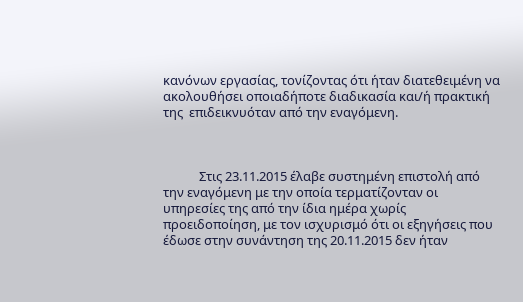κανόνων εργασίας, τονίζοντας ότι ήταν διατεθειμένη να ακολουθήσει οποιαδήποτε διαδικασία και/ή πρακτική της  επιδεικνυόταν από την εναγόμενη.



            Στις 23.11.2015 έλαβε συστημένη επιστολή από την εναγόμενη με την οποία τερματίζονταν οι υπηρεσίες της από την ίδια ημέρα χωρίς προειδοποίηση, με τον ισχυρισμό ότι οι εξηγήσεις που έδωσε στην συνάντηση της 20.11.2015 δεν ήταν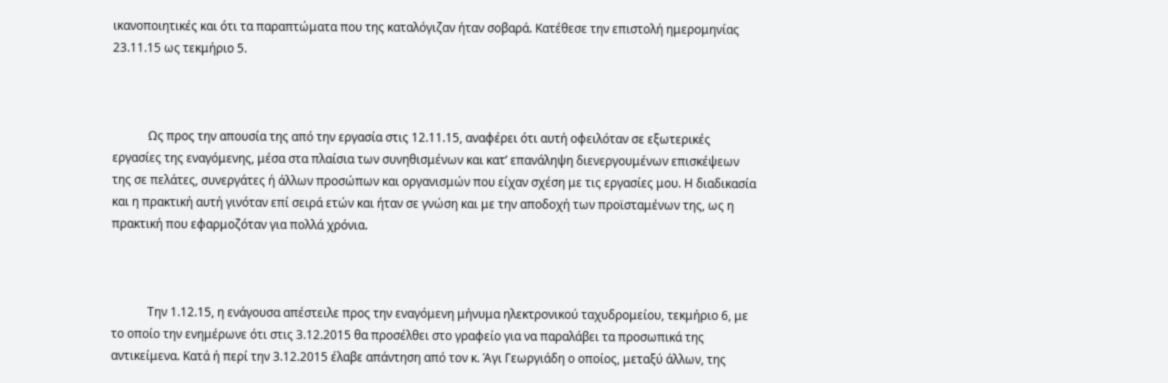ικανοποιητικές και ότι τα παραπτώματα που της καταλόγιζαν ήταν σοβαρά. Κατέθεσε την επιστολή ημερομηνίας 23.11.15 ως τεκμήριο 5.



            Ως προς την απουσία της από την εργασία στις 12.11.15, αναφέρει ότι αυτή οφειλόταν σε εξωτερικές εργασίες της εναγόμενης, μέσα στα πλαίσια των συνηθισμένων και κατ’ επανάληψη διενεργουμένων επισκέψεων της σε πελάτες, συνεργάτες ή άλλων προσώπων και οργανισμών που είχαν σχέση με τις εργασίες μου. Η διαδικασία και η πρακτική αυτή γινόταν επί σειρά ετών και ήταν σε γνώση και με την αποδοχή των προϊσταμένων της, ως η πρακτική που εφαρμοζόταν για πολλά χρόνια.



            Την 1.12.15, η ενάγουσα απέστειλε προς την εναγόμενη μήνυμα ηλεκτρονικού ταχυδρομείου, τεκμήριο 6, με το οποίο την ενημέρωνε ότι στις 3.12.2015 θα προσέλθει στο γραφείο για να παραλάβει τα προσωπικά της αντικείμενα. Κατά ή περί την 3.12.2015 έλαβε απάντηση από τον κ. Άγι Γεωργιάδη ο οποίος, μεταξύ άλλων, της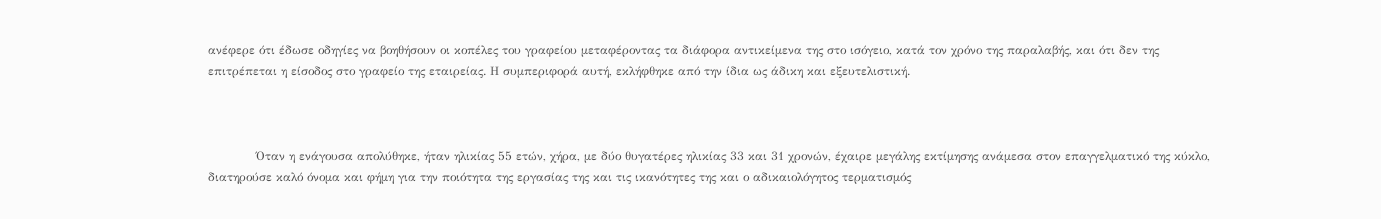ανέφερε ότι έδωσε οδηγίες να βοηθήσουν οι κοπέλες του γραφείου μεταφέροντας τα διάφορα αντικείμενα της στο ισόγειο, κατά τον χρόνο της παραλαβής, και ότι δεν της επιτρέπεται η είσοδος στο γραφείο της εταιρείας. Η συμπεριφορά αυτή, εκλήφθηκε από την ίδια ως άδικη και εξευτελιστική.



            Όταν η ενάγουσα απολύθηκε, ήταν ηλικίας 55 ετών, χήρα, με δύο θυγατέρες ηλικίας 33 και 31 χρονών, έχαιρε μεγάλης εκτίμησης ανάμεσα στον επαγγελματικό της κύκλο, διατηρούσε καλό όνομα και φήμη για την ποιότητα της εργασίας της και τις ικανότητες της και ο αδικαιολόγητος τερματισμός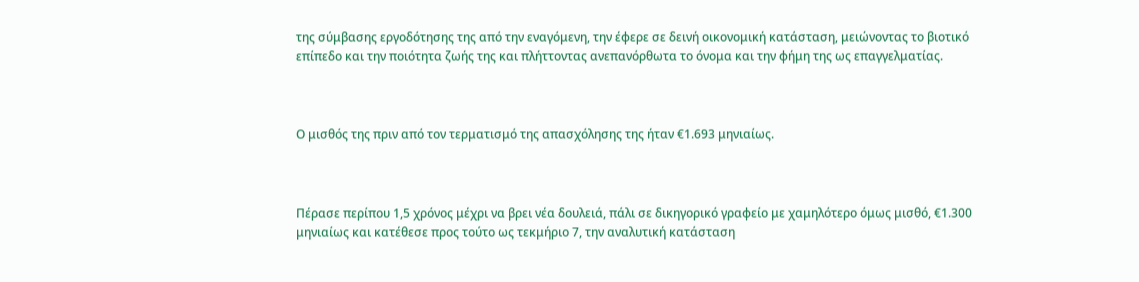της σύμβασης εργοδότησης της από την εναγόμενη, την έφερε σε δεινή οικονομική κατάσταση, μειώνοντας το βιοτικό επίπεδο και την ποιότητα ζωής της και πλήττοντας ανεπανόρθωτα το όνομα και την φήμη της ως επαγγελματίας.



Ο μισθός της πριν από τον τερματισμό της απασχόλησης της ήταν €1.693 μηνιαίως.



Πέρασε περίπου 1,5 χρόνος μέχρι να βρει νέα δουλειά, πάλι σε δικηγορικό γραφείο με χαμηλότερο όμως μισθό, €1.300 μηνιαίως και κατέθεσε προς τούτο ως τεκμήριο 7, την αναλυτική κατάσταση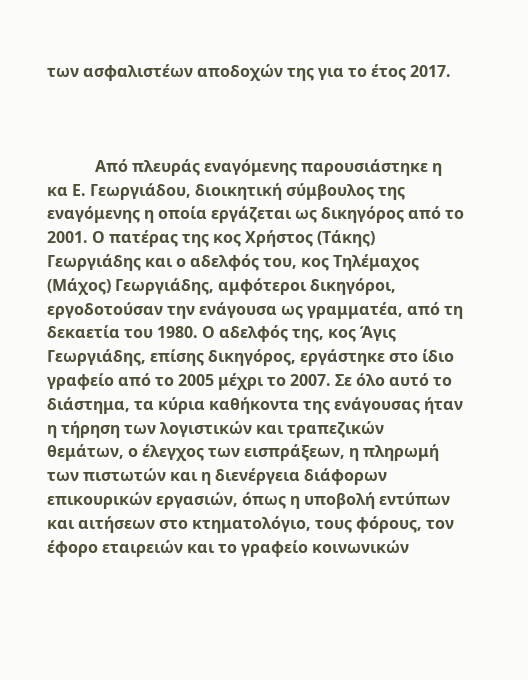των ασφαλιστέων αποδοχών της για το έτος 2017.



            Από πλευράς εναγόμενης παρουσιάστηκε η κα Ε. Γεωργιάδου, διοικητική σύμβουλος της εναγόμενης η οποία εργάζεται ως δικηγόρος από το 2001. Ο πατέρας της κος Χρήστος (Τάκης) Γεωργιάδης και ο αδελφός του, κος Τηλέμαχος (Μάχος) Γεωργιάδης, αμφότεροι δικηγόροι, εργοδοτούσαν την ενάγουσα ως γραμματέα, από τη δεκαετία του 1980. Ο αδελφός της, κος Άγις Γεωργιάδης, επίσης δικηγόρος, εργάστηκε στο ίδιο γραφείο από το 2005 μέχρι το 2007. Σε όλο αυτό το διάστημα, τα κύρια καθήκοντα της ενάγουσας ήταν η τήρηση των λογιστικών και τραπεζικών θεμάτων, ο έλεγχος των εισπράξεων, η πληρωμή των πιστωτών και η διενέργεια διάφορων επικουρικών εργασιών, όπως η υποβολή εντύπων και αιτήσεων στο κτηματολόγιο, τους φόρους, τον έφορο εταιρειών και το γραφείο κοινωνικών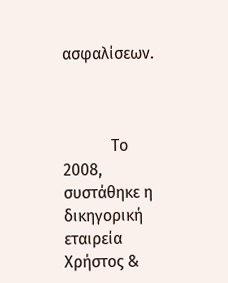ασφαλίσεων.



            Το 2008, συστάθηκε η δικηγορική εταιρεία Χρήστος &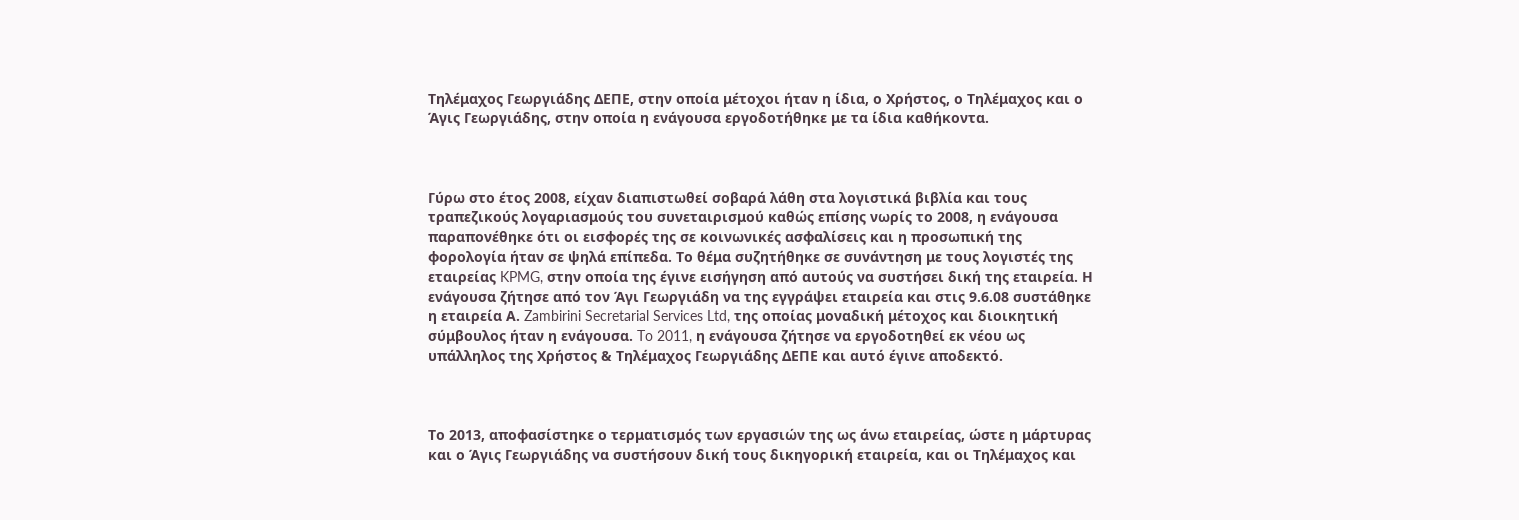Τηλέμαχος Γεωργιάδης ΔΕΠΕ, στην οποία μέτοχοι ήταν η ίδια, ο Χρήστος, ο Τηλέμαχος και ο Άγις Γεωργιάδης, στην οποία η ενάγουσα εργοδοτήθηκε με τα ίδια καθήκοντα.



Γύρω στο έτος 2008, είχαν διαπιστωθεί σοβαρά λάθη στα λογιστικά βιβλία και τους τραπεζικούς λογαριασμούς του συνεταιρισμού καθώς επίσης νωρίς το 2008, η ενάγουσα παραπονέθηκε ότι οι εισφορές της σε κοινωνικές ασφαλίσεις και η προσωπική της φορολογία ήταν σε ψηλά επίπεδα. Το θέμα συζητήθηκε σε συνάντηση με τους λογιστές της εταιρείας KPMG, στην οποία της έγινε εισήγηση από αυτούς να συστήσει δική της εταιρεία. Η ενάγουσα ζήτησε από τον Άγι Γεωργιάδη να της εγγράψει εταιρεία και στις 9.6.08 συστάθηκε η εταιρεία Α. Zambirini Secretarial Services Ltd, της οποίας μοναδική μέτοχος και διοικητική σύμβουλος ήταν η ενάγουσα. To 2011, η ενάγουσα ζήτησε να εργοδοτηθεί εκ νέου ως υπάλληλος της Χρήστος & Τηλέμαχος Γεωργιάδης ΔΕΠΕ και αυτό έγινε αποδεκτό.



Το 2013, αποφασίστηκε ο τερματισμός των εργασιών της ως άνω εταιρείας, ώστε η μάρτυρας και ο Άγις Γεωργιάδης να συστήσουν δική τους δικηγορική εταιρεία, και οι Τηλέμαχος και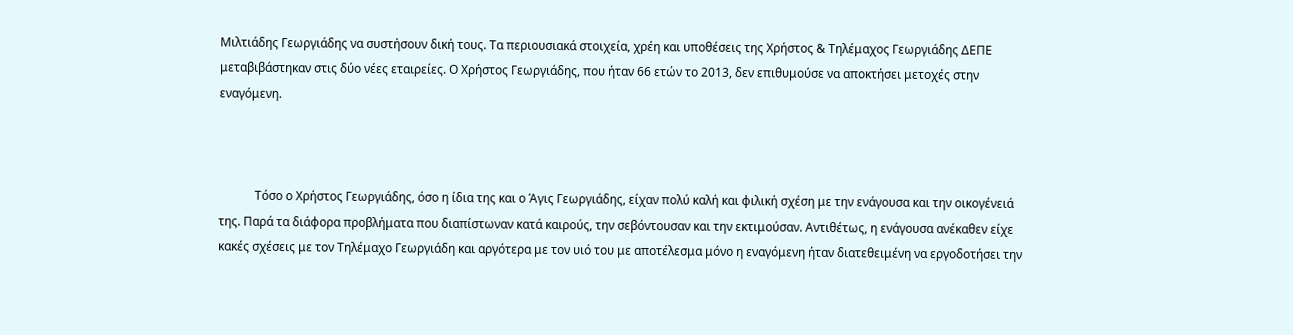Μιλτιάδης Γεωργιάδης να συστήσουν δική τους. Τα περιουσιακά στοιχεία, χρέη και υποθέσεις της Χρήστος & Τηλέμαχος Γεωργιάδης ΔΕΠΕ μεταβιβάστηκαν στις δύο νέες εταιρείες. Ο Χρήστος Γεωργιάδης, που ήταν 66 ετών το 2013, δεν επιθυμούσε να αποκτήσει μετοχές στην εναγόμενη.



            Τόσο ο Χρήστος Γεωργιάδης, όσο η ίδια της και ο Άγις Γεωργιάδης, είχαν πολύ καλή και φιλική σχέση με την ενάγουσα και την οικογένειά της. Παρά τα διάφορα προβλήματα που διαπίστωναν κατά καιρούς, την σεβόντουσαν και την εκτιμούσαν. Αντιθέτως, η ενάγουσα ανέκαθεν είχε κακές σχέσεις με τον Τηλέμαχο Γεωργιάδη και αργότερα με τον υιό του με αποτέλεσμα μόνο η εναγόμενη ήταν διατεθειμένη να εργοδοτήσει την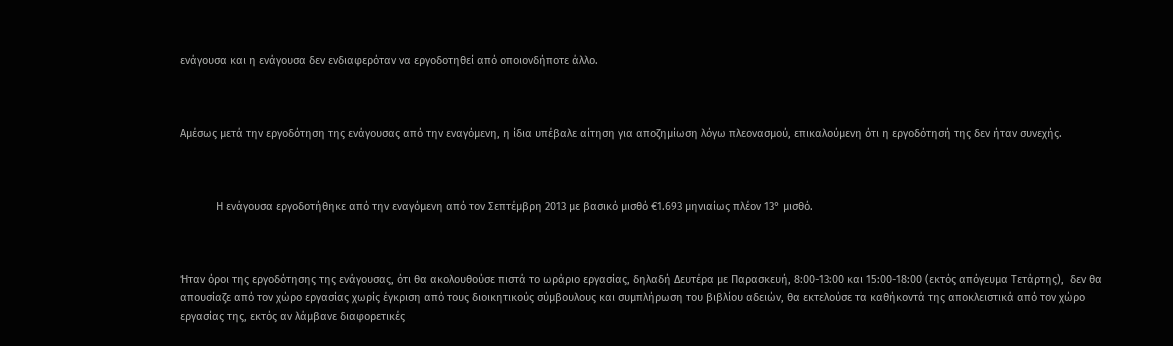ενάγουσα και η ενάγουσα δεν ενδιαφερόταν να εργοδοτηθεί από οποιονδήποτε άλλο.



Αμέσως μετά την εργοδότηση της ενάγουσας από την εναγόμενη, η ίδια υπέβαλε αίτηση για αποζημίωση λόγω πλεονασμού, επικαλούμενη ότι η εργοδότησή της δεν ήταν συνεχής.



            Η ενάγουσα εργοδοτήθηκε από την εναγόμενη από τον Σεπτέμβρη 2013 με βασικό μισθό €1.693 μηνιαίως πλέον 13° μισθό.



Ήταν όροι της εργοδότησης της ενάγουσας, ότι θα ακολουθούσε πιστά το ωράριο εργασίας, δηλαδή Δευτέρα με Παρασκευή, 8:00-13:00 και 15:00-18:00 (εκτός απόγευμα Τετάρτης),  δεν θα απουσίαζε από τον χώρο εργασίας χωρίς έγκριση από τους διοικητικούς σύμβουλους και συμπλήρωση του βιβλίου αδειών, θα εκτελούσε τα καθήκοντά της αποκλειστικά από τον χώρο εργασίας της, εκτός αν λάμβανε διαφορετικές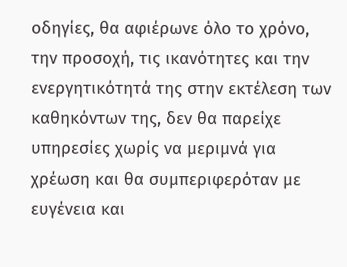οδηγίες, θα αφιέρωνε όλο το χρόνο, την προσοχή, τις ικανότητες και την ενεργητικότητά της στην εκτέλεση των καθηκόντων της, δεν θα παρείχε υπηρεσίες χωρίς να μεριμνά για χρέωση και θα συμπεριφερόταν με ευγένεια και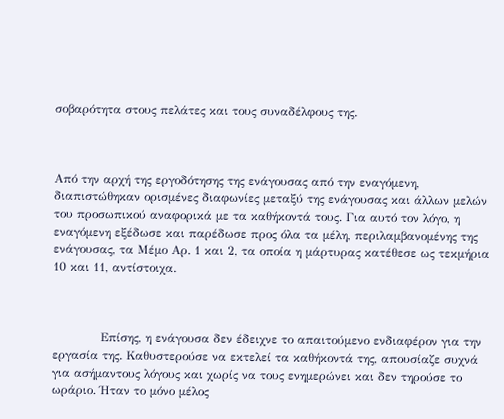σοβαρότητα στους πελάτες και τους συναδέλφους της.



Από την αρχή της εργοδότησης της ενάγουσας από την εναγόμενη, διαπιστώθηκαν ορισμένες διαφωνίες μεταξύ της ενάγουσας και άλλων μελών του προσωπικού αναφορικά με τα καθήκοντά τους. Για αυτό τον λόγο, η εναγόμενη εξέδωσε και παρέδωσε προς όλα τα μέλη, περιλαμβανομένης της ενάγουσας, τα Μέμο Αρ. 1 και 2, τα οποία η μάρτυρας κατέθεσε ως τεκμήρια 10 και 11, αντίστοιχα.



            Επίσης, η ενάγουσα δεν έδειχνε το απαιτούμενο ενδιαφέρον για την εργασία της. Καθυστερούσε να εκτελεί τα καθήκοντά της, απουσίαζε συχνά για ασήμαντους λόγους και χωρίς να τους ενημερώνει και δεν τηρούσε το ωράριο. Ήταν το μόνο μέλος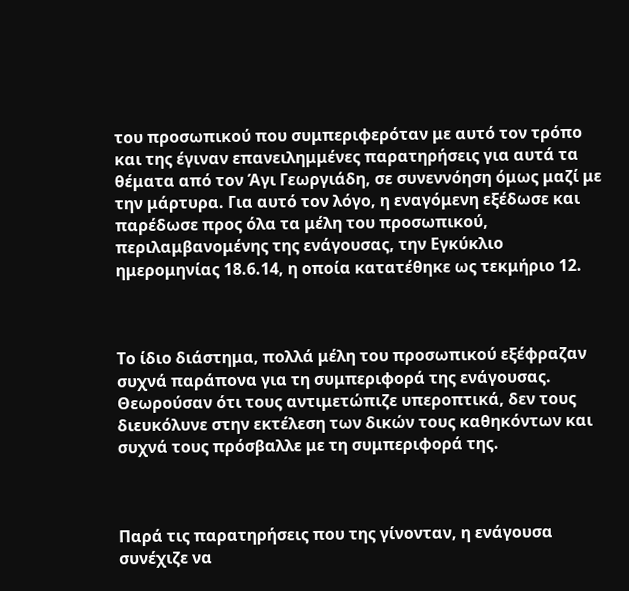του προσωπικού που συμπεριφερόταν με αυτό τον τρόπο και της έγιναν επανειλημμένες παρατηρήσεις για αυτά τα θέματα από τον Άγι Γεωργιάδη, σε συνεννόηση όμως μαζί με την μάρτυρα. Για αυτό τον λόγο, η εναγόμενη εξέδωσε και παρέδωσε προς όλα τα μέλη του προσωπικού, περιλαμβανομένης της ενάγουσας, την Εγκύκλιο ημερομηνίας 18.6.14, η οποία κατατέθηκε ως τεκμήριο 12.



Το ίδιο διάστημα, πολλά μέλη του προσωπικού εξέφραζαν συχνά παράπονα για τη συμπεριφορά της ενάγουσας. Θεωρούσαν ότι τους αντιμετώπιζε υπεροπτικά, δεν τους διευκόλυνε στην εκτέλεση των δικών τους καθηκόντων και συχνά τους πρόσβαλλε με τη συμπεριφορά της.



Παρά τις παρατηρήσεις που της γίνονταν, η ενάγουσα συνέχιζε να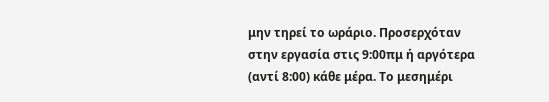μην τηρεί το ωράριο. Προσερχόταν στην εργασία στις 9:00πμ ή αργότερα (αντί 8:00) κάθε μέρα. Το μεσημέρι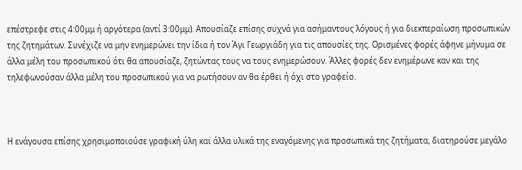επέστρεφε στις 4:00μμ ή αργότερα (αντί 3:00μμ). Απουσίαζε επίσης συχνά για ασήμαντους λόγους ή για διεκπεραίωση προσωπικών της ζητημάτων. Συνέχιζε να μην ενημερώνει την ίδια ή τον Άγι Γεωργιάδη για τις απουσίες της. Ορισμένες φορές άφηνε μήνυμα σε άλλα μέλη του προσωπικού ότι θα απουσίαζε, ζητώντας τους να τους ενημερώσουν. Άλλες φορές δεν ενημέρωνε καν και της τηλεφωνούσαν άλλα μέλη του προσωπικού για να ρωτήσουν αν θα έρθει ή όχι στο γραφείο.



Η ενάγουσα επίσης χρησιμοποιούσε γραφική ύλη και άλλα υλικά της εναγόμενης για προσωπικά της ζητήματα, διατηρούσε μεγάλο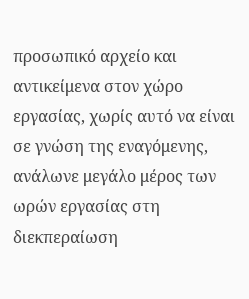προσωπικό αρχείο και αντικείμενα στον χώρο εργασίας, χωρίς αυτό να είναι σε γνώση της εναγόμενης, ανάλωνε μεγάλο μέρος των ωρών εργασίας στη διεκπεραίωση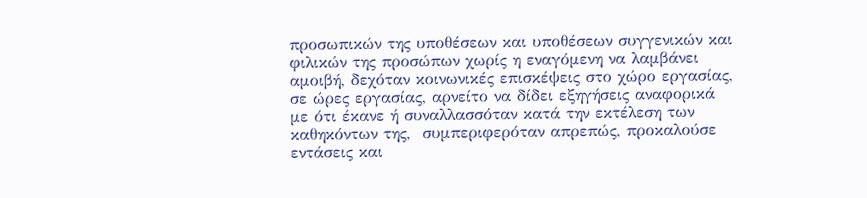προσωπικών της υποθέσεων και υποθέσεων συγγενικών και φιλικών της προσώπων χωρίς η εναγόμενη να λαμβάνει αμοιβή, δεχόταν κοινωνικές επισκέψεις στο χώρο εργασίας, σε ώρες εργασίας, αρνείτο να δίδει εξηγήσεις αναφορικά με ότι έκανε ή συναλλασσόταν κατά την εκτέλεση των καθηκόντων της,  συμπεριφερόταν απρεπώς, προκαλούσε εντάσεις και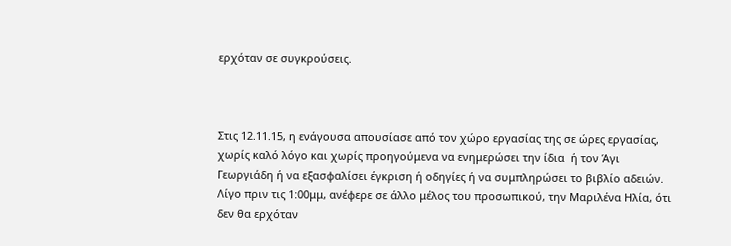ερχόταν σε συγκρούσεις.



Στις 12.11.15, η ενάγουσα απουσίασε από τον χώρο εργασίας της σε ώρες εργασίας, χωρίς καλό λόγο και χωρίς προηγούμενα να ενημερώσει την ίδια  ή τον Άγι Γεωργιάδη ή να εξασφαλίσει έγκριση ή οδηγίες ή να συμπληρώσει το βιβλίο αδειών. Λίγο πριν τις 1:00μμ, ανέφερε σε άλλο μέλος του προσωπικού, την Μαριλένα Ηλία, ότι δεν θα ερχόταν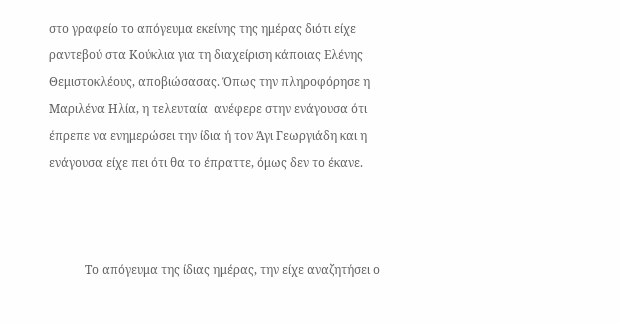στο γραφείο το απόγευμα εκείνης της ημέρας διότι είχε ραντεβού στα Κούκλια για τη διαχείριση κάποιας Ελένης Θεμιστοκλέους, αποβιώσασας. Όπως την πληροφόρησε η Μαριλένα Ηλία, η τελευταία  ανέφερε στην ενάγουσα ότι έπρεπε να ενημερώσει την ίδια ή τον Άγι Γεωργιάδη και η ενάγουσα είχε πει ότι θα το έπραττε, όμως δεν το έκανε.



            Το απόγευμα της ίδιας ημέρας, την είχε αναζητήσει ο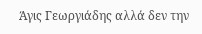Άγις Γεωργιάδης αλλά δεν την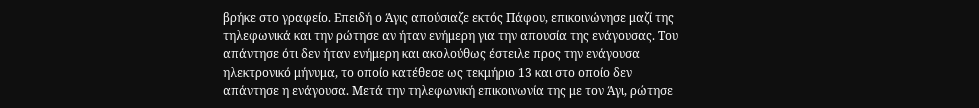βρήκε στο γραφείο. Επειδή ο Άγις απούσιαζε εκτός Πάφου, επικοινώνησε μαζί της τηλεφωνικά και την ρώτησε αν ήταν ενήμερη για την απουσία της ενάγουσας. Του απάντησε ότι δεν ήταν ενήμερη και ακολούθως έστειλε προς την ενάγουσα ηλεκτρονικό μήνυμα, το οποίο κατέθεσε ως τεκμήριο 13 και στο οποίο δεν απάντησε η ενάγουσα. Μετά την τηλεφωνική επικοινωνία της με τον Άγι, ρώτησε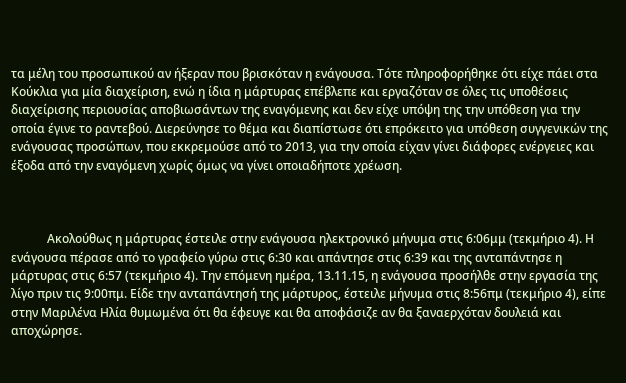τα μέλη του προσωπικού αν ήξεραν που βρισκόταν η ενάγουσα. Τότε πληροφορήθηκε ότι είχε πάει στα Κούκλια για μία διαχείριση, ενώ η ίδια η μάρτυρας επέβλεπε και εργαζόταν σε όλες τις υποθέσεις διαχείρισης περιουσίας αποβιωσάντων της εναγόμενης και δεν είχε υπόψη της την υπόθεση για την οποία έγινε το ραντεβού. Διερεύνησε το θέμα και διαπίστωσε ότι επρόκειτο για υπόθεση συγγενικών της ενάγουσας προσώπων, που εκκρεμούσε από το 2013, για την οποία είχαν γίνει διάφορες ενέργειες και έξοδα από την εναγόμενη χωρίς όμως να γίνει οποιαδήποτε χρέωση.



            Ακολούθως η μάρτυρας έστειλε στην ενάγουσα ηλεκτρονικό μήνυμα στις 6:06μμ (τεκμήριο 4). Η ενάγουσα πέρασε από το γραφείο γύρω στις 6:30 και απάντησε στις 6:39 και της ανταπάντησε η μάρτυρας στις 6:57 (τεκμήριο 4). Την επόμενη ημέρα, 13.11.15, η ενάγουσα προσήλθε στην εργασία της λίγο πριν τις 9:00πμ. Είδε την ανταπάντησή της μάρτυρος, έστειλε μήνυμα στις 8:56πμ (τεκμήριο 4), είπε στην Μαριλένα Ηλία θυμωμένα ότι θα έφευγε και θα αποφάσιζε αν θα ξαναερχόταν δουλειά και αποχώρησε.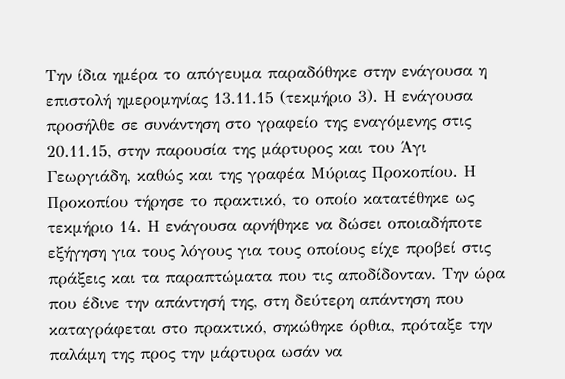Την ίδια ημέρα το απόγευμα παραδόθηκε στην ενάγουσα η επιστολή ημερομηνίας 13.11.15 (τεκμήριο 3). Η ενάγουσα προσήλθε σε συνάντηση στο γραφείο της εναγόμενης στις 20.11.15, στην παρουσία της μάρτυρος και του Άγι Γεωργιάδη, καθώς και της γραφέα Μύριας Προκοπίου. Η Προκοπίου τήρησε το πρακτικό, το οποίο κατατέθηκε ως τεκμήριο 14. Η ενάγουσα αρνήθηκε να δώσει οποιαδήποτε εξήγηση για τους λόγους για τους οποίους είχε προβεί στις πράξεις και τα παραπτώματα που τις αποδίδονταν. Την ώρα που έδινε την απάντησή της, στη δεύτερη απάντηση που καταγράφεται στο πρακτικό, σηκώθηκε όρθια, πρόταξε την παλάμη της προς την μάρτυρα ωσάν να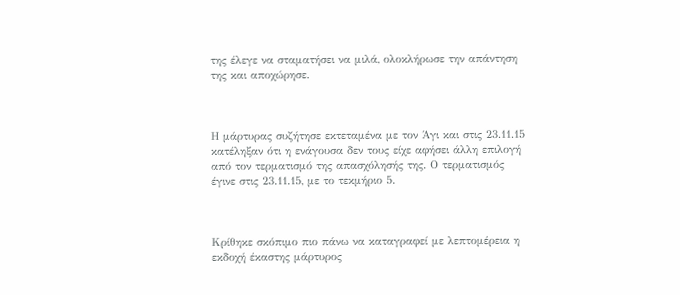της έλεγε να σταματήσει να μιλά, ολοκλήρωσε την απάντηση της και αποχώρησε.



Η μάρτυρας συζήτησε εκτεταμένα με τον Άγι και στις 23.11.15 κατέληξαν ότι η ενάγουσα δεν τους είχε αφήσει άλλη επιλογή από τον τερματισμό της απασχόλησής της. Ο τερματισμός έγινε στις 23.11.15, με το τεκμήριο 5.



Κρίθηκε σκόπιμο πιο πάνω να καταγραφεί με λεπτομέρεια η εκδοχή έκαστης μάρτυρος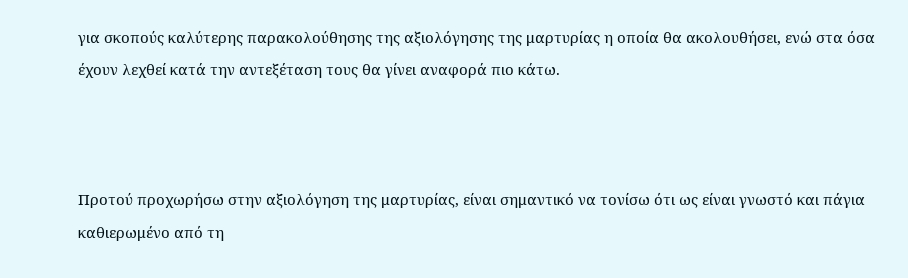για σκοπούς καλύτερης παρακολούθησης της αξιολόγησης της μαρτυρίας η οποία θα ακολουθήσει, ενώ στα όσα έχουν λεχθεί κατά την αντεξέταση τους θα γίνει αναφορά πιο κάτω.



Προτού προχωρήσω στην αξιολόγηση της μαρτυρίας, είναι σημαντικό να τονίσω ότι ως είναι γνωστό και πάγια καθιερωμένο από τη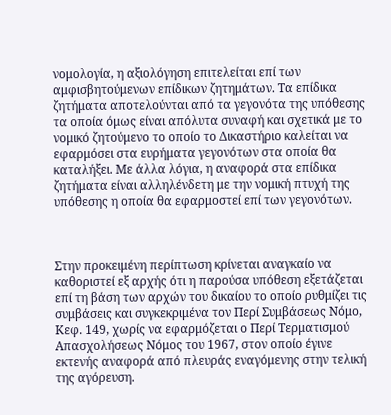νομολογία, η αξιολόγηση επιτελείται επί των αμφισβητούμενων επίδικων ζητημάτων. Τα επίδικα ζητήματα αποτελούνται από τα γεγονότα της υπόθεσης τα οποία όμως είναι απόλυτα συναφή και σχετικά με το νομικό ζητούμενο το οποίο το Δικαστήριο καλείται να εφαρμόσει στα ευρήματα γεγονότων στα οποία θα καταλήξει. Με άλλα λόγια, η αναφορά στα επίδικα ζητήματα είναι αλληλένδετη με την νομική πτυχή της υπόθεσης η οποία θα εφαρμοστεί επί των γεγονότων.



Στην προκειμένη περίπτωση κρίνεται αναγκαίο να καθοριστεί εξ αρχής ότι η παρούσα υπόθεση εξετάζεται επί τη βάση των αρχών του δικαίου το οποίο ρυθμίζει τις συμβάσεις και συγκεκριμένα τον Περί Συμβάσεως Νόμο, Κεφ. 149, χωρίς να εφαρμόζεται ο Περί Τερματισμού Απασχολήσεως Νόμος του 1967, στον οποίο έγινε εκτενής αναφορά από πλευράς εναγόμενης στην τελική της αγόρευση.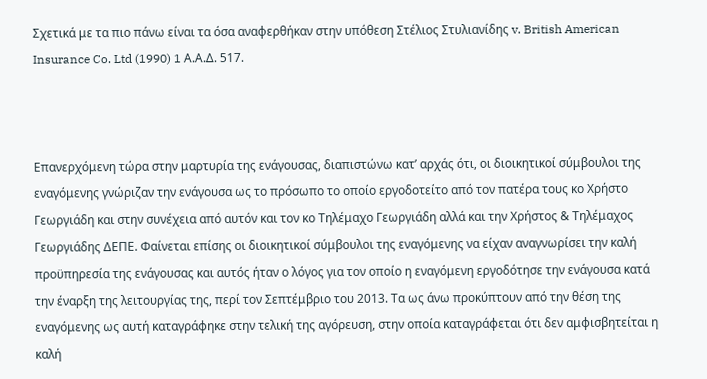Σχετικά με τα πιο πάνω είναι τα όσα αναφερθήκαν στην υπόθεση Στέλιος Στυλιανίδης v. British American Insurance Co. Ltd (1990) 1 Α.Α.Δ. 517.



Επανερχόμενη τώρα στην μαρτυρία της ενάγουσας, διαπιστώνω κατ’ αρχάς ότι, οι διοικητικοί σύμβουλοι της εναγόμενης γνώριζαν την ενάγουσα ως το πρόσωπο το οποίο εργοδοτείτο από τον πατέρα τους κο Χρήστο Γεωργιάδη και στην συνέχεια από αυτόν και τον κο Τηλέμαχο Γεωργιάδη αλλά και την Χρήστος & Τηλέμαχος Γεωργιάδης ΔΕΠΕ. Φαίνεται επίσης οι διοικητικοί σύμβουλοι της εναγόμενης να είχαν αναγνωρίσει την καλή προϋπηρεσία της ενάγουσας και αυτός ήταν ο λόγος για τον οποίο η εναγόμενη εργοδότησε την ενάγουσα κατά την έναρξη της λειτουργίας της, περί τον Σεπτέμβριο του 2013. Τα ως άνω προκύπτουν από την θέση της εναγόμενης ως αυτή καταγράφηκε στην τελική της αγόρευση, στην οποία καταγράφεται ότι δεν αμφισβητείται η καλή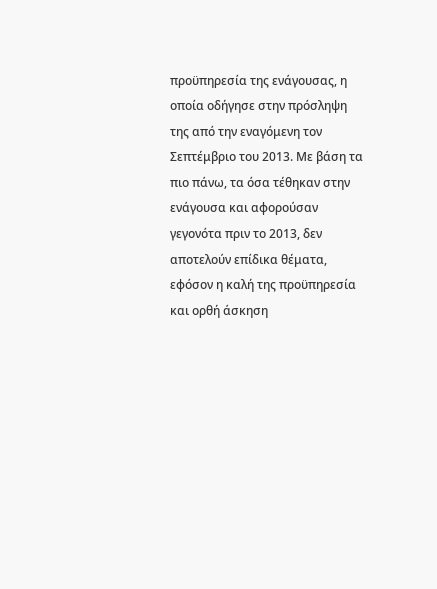προϋπηρεσία της ενάγουσας, η οποία οδήγησε στην πρόσληψη της από την εναγόμενη τον Σεπτέμβριο του 2013. Με βάση τα πιο πάνω, τα όσα τέθηκαν στην ενάγουσα και αφορούσαν γεγονότα πριν το 2013, δεν αποτελούν επίδικα θέματα, εφόσον η καλή της προϋπηρεσία και ορθή άσκηση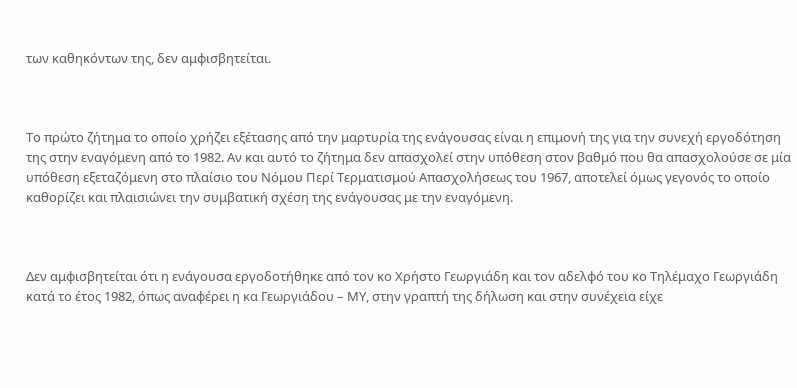των καθηκόντων της, δεν αμφισβητείται.



Το πρώτο ζήτημα το οποίο χρήζει εξέτασης από την μαρτυρία της ενάγουσας είναι η επιμονή της για την συνεχή εργοδότηση της στην εναγόμενη από το 1982. Αν και αυτό το ζήτημα δεν απασχολεί στην υπόθεση στον βαθμό που θα απασχολούσε σε μία υπόθεση εξεταζόμενη στο πλαίσιο του Νόμου Περί Τερματισμού Απασχολήσεως του 1967, αποτελεί όμως γεγονός το οποίο καθορίζει και πλαισιώνει την συμβατική σχέση της ενάγουσας με την εναγόμενη.



Δεν αμφισβητείται ότι η ενάγουσα εργοδοτήθηκε από τον κο Χρήστο Γεωργιάδη και τον αδελφό του κο Τηλέμαχο Γεωργιάδη κατά το έτος 1982, όπως αναφέρει η κα Γεωργιάδου – ΜΥ, στην γραπτή της δήλωση και στην συνέχεια είχε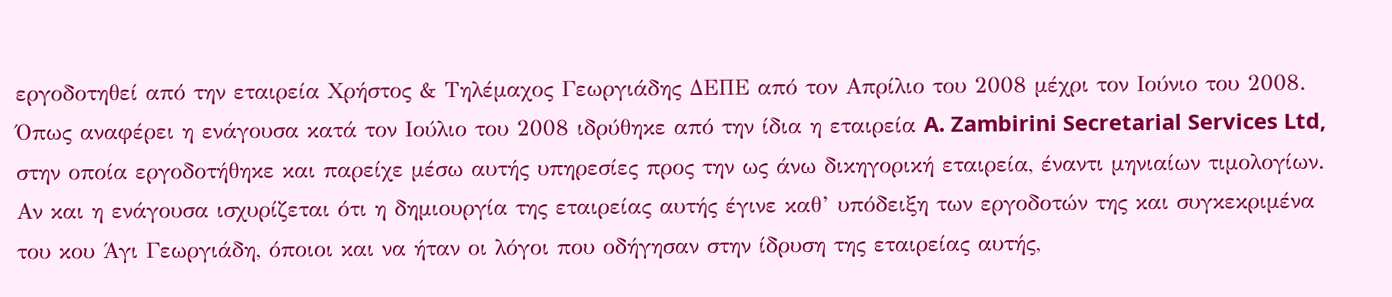εργοδοτηθεί από την εταιρεία Χρήστος & Τηλέμαχος Γεωργιάδης ΔΕΠΕ από τον Απρίλιο του 2008 μέχρι τον Ιούνιο του 2008. Όπως αναφέρει η ενάγουσα κατά τον Ιούλιο του 2008 ιδρύθηκε από την ίδια η εταιρεία A. Zambirini Secretarial Services Ltd, στην οποία εργοδοτήθηκε και παρείχε μέσω αυτής υπηρεσίες προς την ως άνω δικηγορική εταιρεία, έναντι μηνιαίων τιμολογίων. Αν και η ενάγουσα ισχυρίζεται ότι η δημιουργία της εταιρείας αυτής έγινε καθ’ υπόδειξη των εργοδοτών της και συγκεκριμένα του κου Άγι Γεωργιάδη, όποιοι και να ήταν οι λόγοι που οδήγησαν στην ίδρυση της εταιρείας αυτής,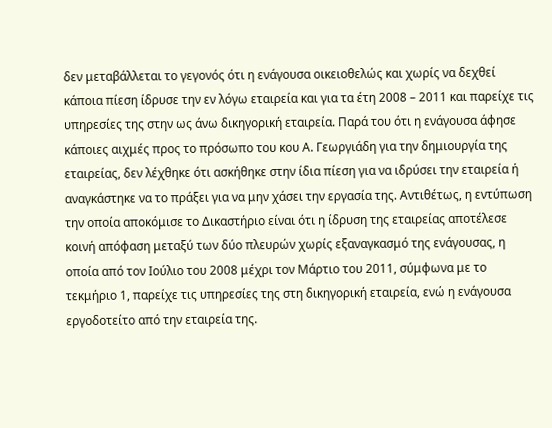δεν μεταβάλλεται το γεγονός ότι η ενάγουσα οικειοθελώς και χωρίς να δεχθεί κάποια πίεση ίδρυσε την εν λόγω εταιρεία και για τα έτη 2008 – 2011 και παρείχε τις υπηρεσίες της στην ως άνω δικηγορική εταιρεία. Παρά του ότι η ενάγουσα άφησε κάποιες αιχμές προς το πρόσωπο του κου Α. Γεωργιάδη για την δημιουργία της εταιρείας, δεν λέχθηκε ότι ασκήθηκε στην ίδια πίεση για να ιδρύσει την εταιρεία ή αναγκάστηκε να το πράξει για να μην χάσει την εργασία της. Αντιθέτως, η εντύπωση την οποία αποκόμισε το Δικαστήριο είναι ότι η ίδρυση της εταιρείας αποτέλεσε κοινή απόφαση μεταξύ των δύο πλευρών χωρίς εξαναγκασμό της ενάγουσας, η οποία από τον Ιούλιο του 2008 μέχρι τον Μάρτιο του 2011, σύμφωνα με το τεκμήριο 1, παρείχε τις υπηρεσίες της στη δικηγορική εταιρεία, ενώ η ενάγουσα εργοδοτείτο από την εταιρεία της.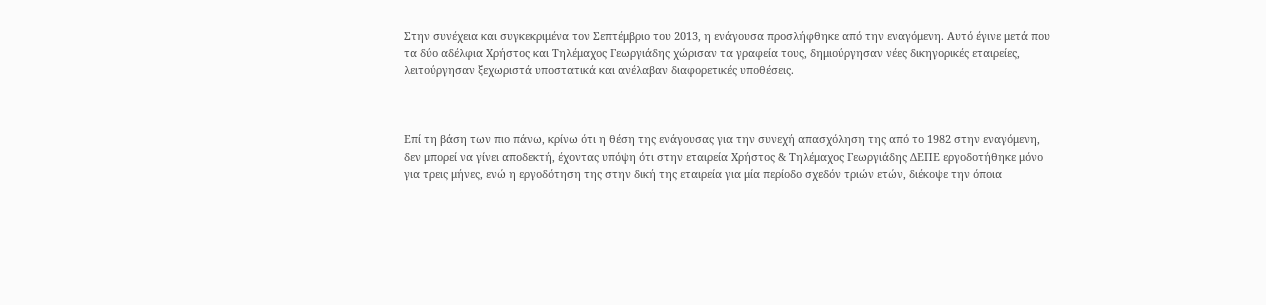Στην συνέχεια και συγκεκριμένα τον Σεπτέμβριο του 2013, η ενάγουσα προσλήφθηκε από την εναγόμενη. Αυτό έγινε μετά που τα δύο αδέλφια Χρήστος και Τηλέμαχος Γεωργιάδης χώρισαν τα γραφεία τους, δημιούργησαν νέες δικηγορικές εταιρείες, λειτούργησαν ξεχωριστά υποστατικά και ανέλαβαν διαφορετικές υποθέσεις.



Επί τη βάση των πιο πάνω, κρίνω ότι η θέση της ενάγουσας για την συνεχή απασχόληση της από το 1982 στην εναγόμενη, δεν μπορεί να γίνει αποδεκτή, έχοντας υπόψη ότι στην εταιρεία Χρήστος & Τηλέμαχος Γεωργιάδης ΔΕΠΕ εργοδοτήθηκε μόνο για τρεις μήνες, ενώ η εργοδότηση της στην δική της εταιρεία για μία περίοδο σχεδόν τριών ετών, διέκοψε την όποια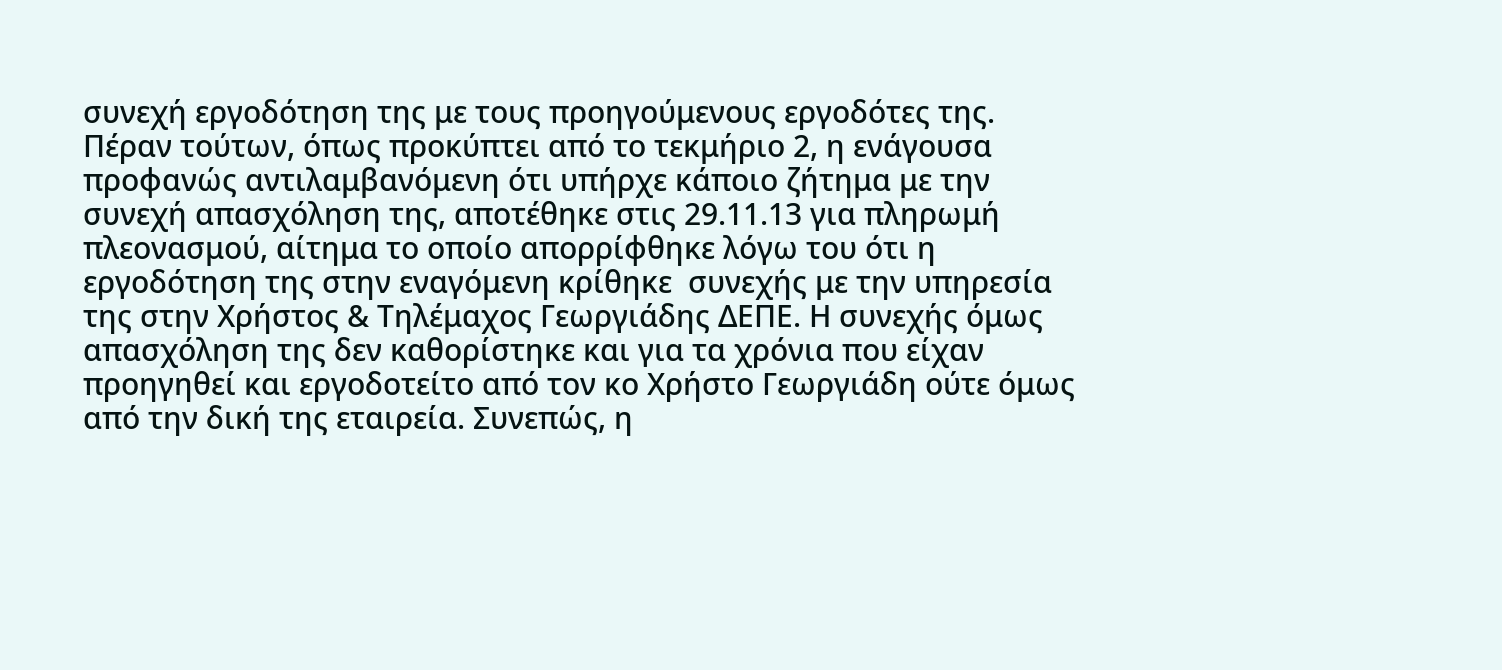συνεχή εργοδότηση της με τους προηγούμενους εργοδότες της. Πέραν τούτων, όπως προκύπτει από το τεκμήριο 2, η ενάγουσα προφανώς αντιλαμβανόμενη ότι υπήρχε κάποιο ζήτημα με την συνεχή απασχόληση της, αποτέθηκε στις 29.11.13 για πληρωμή πλεονασμού, αίτημα το οποίο απορρίφθηκε λόγω του ότι η εργοδότηση της στην εναγόμενη κρίθηκε  συνεχής με την υπηρεσία της στην Χρήστος & Τηλέμαχος Γεωργιάδης ΔΕΠΕ. Η συνεχής όμως απασχόληση της δεν καθορίστηκε και για τα χρόνια που είχαν προηγηθεί και εργοδοτείτο από τον κο Χρήστο Γεωργιάδη ούτε όμως από την δική της εταιρεία. Συνεπώς, η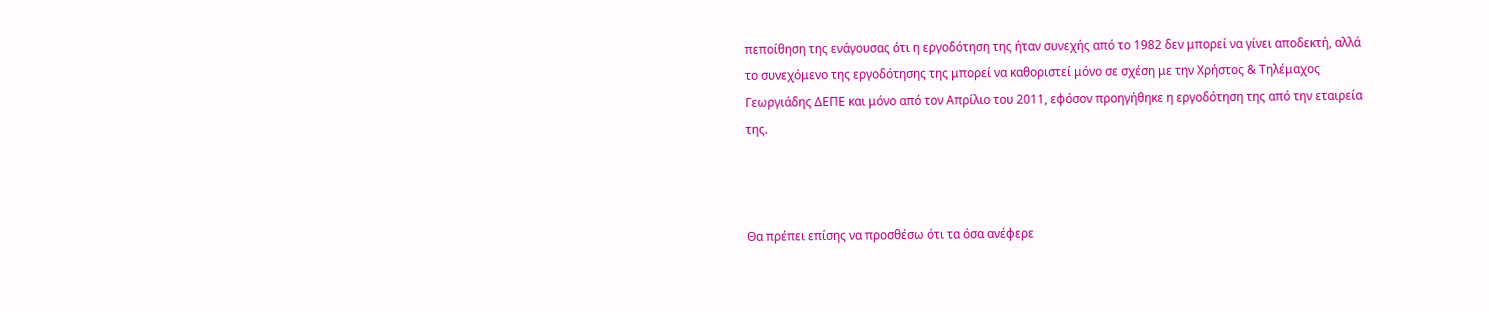πεποίθηση της ενάγουσας ότι η εργοδότηση της ήταν συνεχής από το 1982 δεν μπορεί να γίνει αποδεκτή, αλλά το συνεχόμενο της εργοδότησης της μπορεί να καθοριστεί μόνο σε σχέση με την Χρήστος & Τηλέμαχος Γεωργιάδης ΔΕΠΕ και μόνο από τον Απρίλιο του 2011, εφόσον προηγήθηκε η εργοδότηση της από την εταιρεία της.



Θα πρέπει επίσης να προσθέσω ότι τα όσα ανέφερε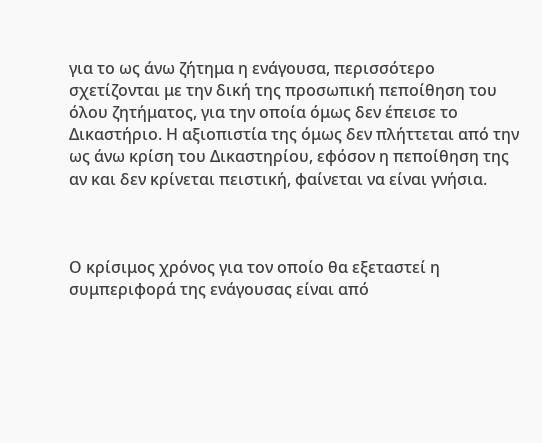για το ως άνω ζήτημα η ενάγουσα, περισσότερο σχετίζονται με την δική της προσωπική πεποίθηση του όλου ζητήματος, για την οποία όμως δεν έπεισε το Δικαστήριο. Η αξιοπιστία της όμως δεν πλήττεται από την ως άνω κρίση του Δικαστηρίου, εφόσον η πεποίθηση της αν και δεν κρίνεται πειστική, φαίνεται να είναι γνήσια.



Ο κρίσιμος χρόνος για τον οποίο θα εξεταστεί η συμπεριφορά της ενάγουσας είναι από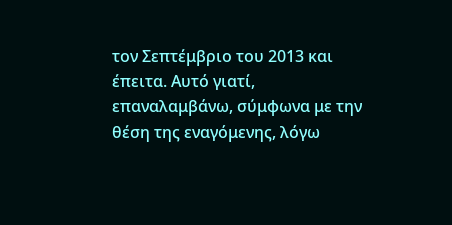τον Σεπτέμβριο του 2013 και έπειτα. Αυτό γιατί, επαναλαμβάνω, σύμφωνα με την θέση της εναγόμενης, λόγω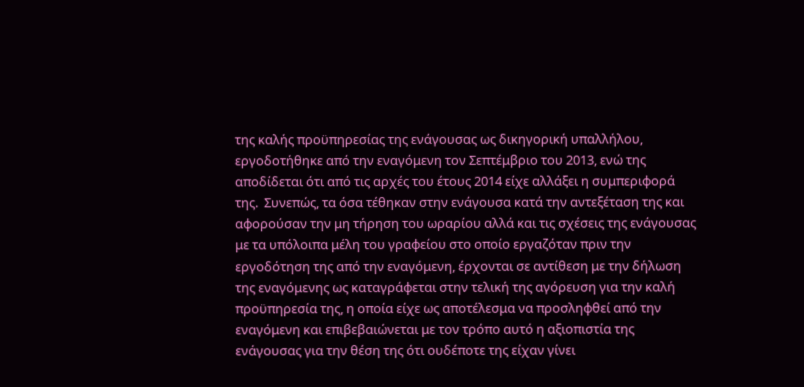της καλής προϋπηρεσίας της ενάγουσας ως δικηγορική υπαλλήλου, εργοδοτήθηκε από την εναγόμενη τον Σεπτέμβριο του 2013, ενώ της αποδίδεται ότι από τις αρχές του έτους 2014 είχε αλλάξει η συμπεριφορά της.  Συνεπώς, τα όσα τέθηκαν στην ενάγουσα κατά την αντεξέταση της και αφορούσαν την μη τήρηση του ωραρίου αλλά και τις σχέσεις της ενάγουσας με τα υπόλοιπα μέλη του γραφείου στο οποίο εργαζόταν πριν την εργοδότηση της από την εναγόμενη, έρχονται σε αντίθεση με την δήλωση της εναγόμενης ως καταγράφεται στην τελική της αγόρευση για την καλή προϋπηρεσία της, η οποία είχε ως αποτέλεσμα να προσληφθεί από την εναγόμενη και επιβεβαιώνεται με τον τρόπο αυτό η αξιοπιστία της ενάγουσας για την θέση της ότι ουδέποτε της είχαν γίνει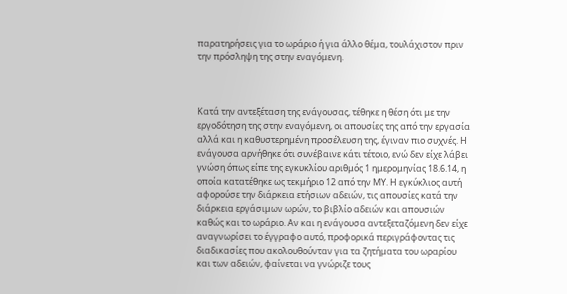παρατηρήσεις για το ωράριο ή για άλλο θέμα, τουλάχιστον πριν την πρόσληψη της στην εναγόμενη.



Κατά την αντεξέταση της ενάγουσας, τέθηκε η θέση ότι με την εργοδότηση της στην εναγόμενη, οι απουσίες της από την εργασία αλλά και η καθυστερημένη προσέλευση της, έγιναν πιο συχνές. Η ενάγουσα αρνήθηκε ότι συνέβαινε κάτι τέτοιο, ενώ δεν είχε λάβει γνώση όπως είπε της εγκυκλίου αριθμός 1 ημερομηνίας 18.6.14, η οποία κατατέθηκε ως τεκμήριο 12 από την ΜΥ. Η εγκύκλιος αυτή αφορούσε την διάρκεια ετήσιων αδειών, τις απουσίες κατά την διάρκεια εργάσιμων ωρών, το βιβλίο αδειών και απουσιών καθώς και το ωράριο. Αν και η ενάγουσα αντεξεταζόμενη δεν είχε αναγνωρίσει το έγγραφο αυτό, προφορικά περιγράφοντας τις διαδικασίες που ακολουθούνταν για τα ζητήματα του ωραρίου και των αδειών, φαίνεται να γνώριζε τους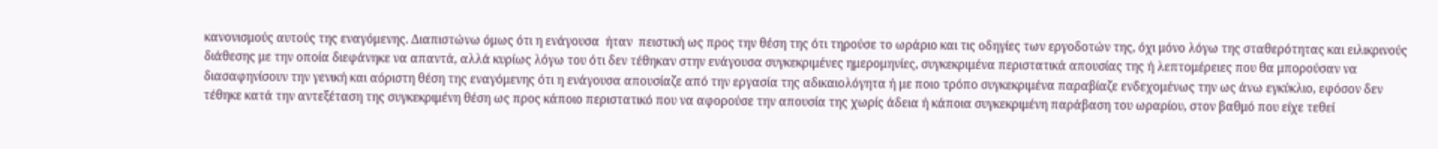κανονισμούς αυτούς της εναγόμενης. Διαπιστώνω όμως ότι η ενάγουσα  ήταν  πειστική ως προς την θέση της ότι τηρούσε το ωράριο και τις οδηγίες των εργοδοτών της, όχι μόνο λόγω της σταθερότητας και ειλικρινούς διάθεσης με την οποία διεφάνηκε να απαντά, αλλά κυρίως λόγω του ότι δεν τέθηκαν στην ενάγουσα συγκεκριμένες ημερομηνίες, συγκεκριμένα περιστατικά απουσίας της ή λεπτομέρειες που θα μπορούσαν να διασαφηνίσουν την γενική και αόριστη θέση της εναγόμενης ότι η ενάγουσα απουσίαζε από την εργασία της αδικαιολόγητα ή με ποιο τρόπο συγκεκριμένα παραβίαζε ενδεχομένως την ως άνω εγκύκλιο, εφόσον δεν τέθηκε κατά την αντεξέταση της συγκεκριμένη θέση ως προς κάποιο περιστατικό που να αφορούσε την απουσία της χωρίς άδεια ή κάποια συγκεκριμένη παράβαση του ωραρίου, στον βαθμό που είχε τεθεί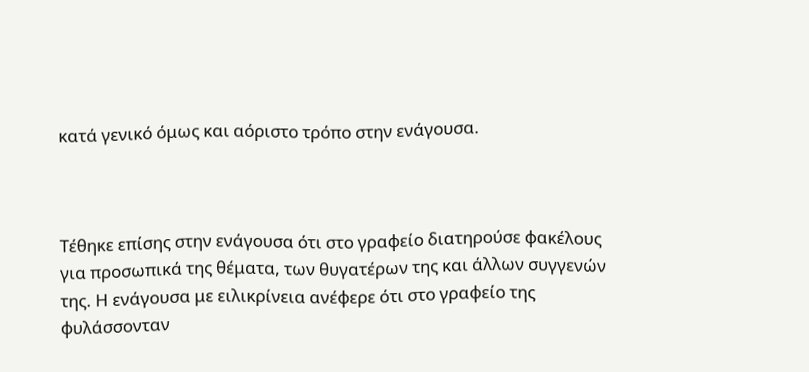κατά γενικό όμως και αόριστο τρόπο στην ενάγουσα.



Τέθηκε επίσης στην ενάγουσα ότι στο γραφείο διατηρούσε φακέλους για προσωπικά της θέματα, των θυγατέρων της και άλλων συγγενών της. Η ενάγουσα με ειλικρίνεια ανέφερε ότι στο γραφείο της φυλάσσονταν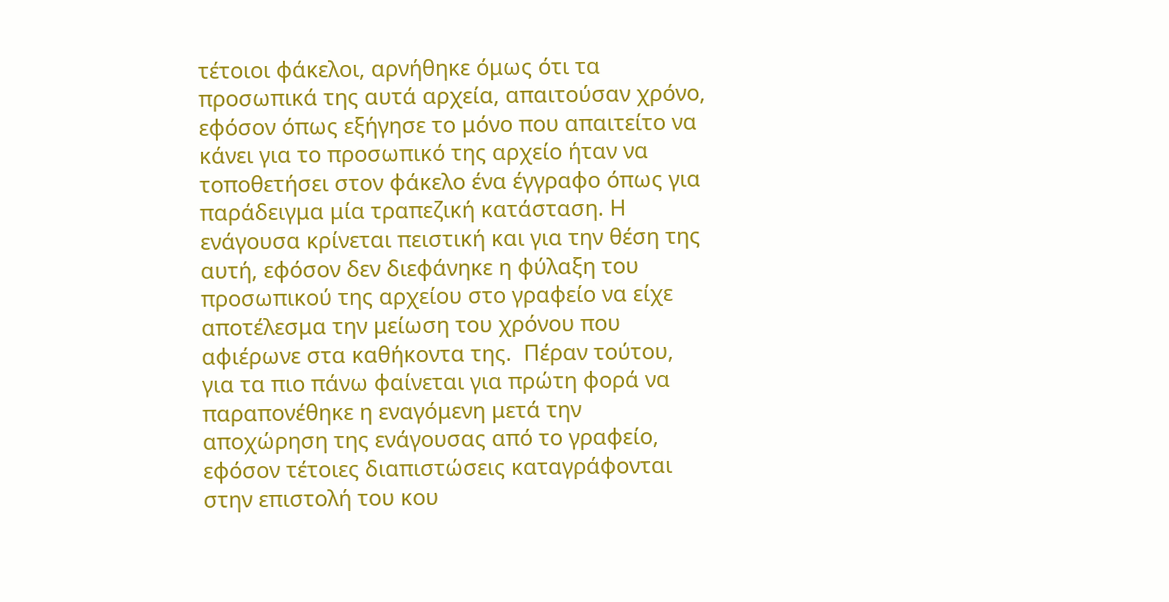τέτοιοι φάκελοι, αρνήθηκε όμως ότι τα προσωπικά της αυτά αρχεία, απαιτούσαν χρόνο, εφόσον όπως εξήγησε το μόνο που απαιτείτο να κάνει για το προσωπικό της αρχείο ήταν να τοποθετήσει στον φάκελο ένα έγγραφο όπως για παράδειγμα μία τραπεζική κατάσταση. Η ενάγουσα κρίνεται πειστική και για την θέση της αυτή, εφόσον δεν διεφάνηκε η φύλαξη του προσωπικού της αρχείου στο γραφείο να είχε αποτέλεσμα την μείωση του χρόνου που αφιέρωνε στα καθήκοντα της.  Πέραν τούτου, για τα πιο πάνω φαίνεται για πρώτη φορά να παραπονέθηκε η εναγόμενη μετά την αποχώρηση της ενάγουσας από το γραφείο, εφόσον τέτοιες διαπιστώσεις καταγράφονται στην επιστολή του κου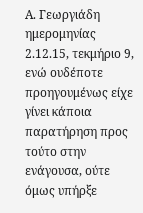Α. Γεωργιάδη ημερομηνίας 2.12.15, τεκμήριο 9, ενώ ουδέποτε προηγουμένως είχε γίνει κάποια παρατήρηση προς τούτο στην ενάγουσα, ούτε όμως υπήρξε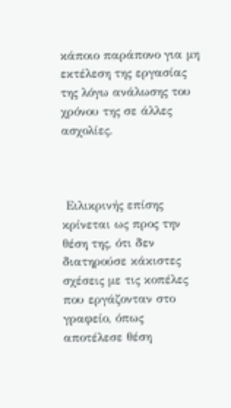κάποιο παράπονο για μη εκτέλεση της εργασίας της λόγω ανάλωσης του χρόνου της σε άλλες ασχολίες.



 Ειλικρινής επίσης κρίνεται ως προς την θέση της, ότι δεν διατηρούσε κάκιστες σχέσεις με τις κοπέλες που εργάζονταν στο γραφείο, όπως αποτέλεσε θέση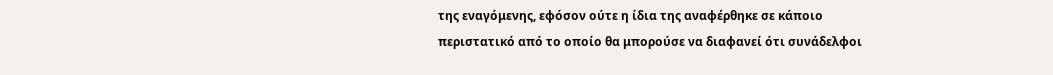της εναγόμενης, εφόσον ούτε η ίδια της αναφέρθηκε σε κάποιο περιστατικό από το οποίο θα μπορούσε να διαφανεί ότι συνάδελφοι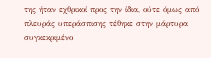της ήταν εχθρικοί προς την ίδια, ούτε όμως από πλευράς υπεράσπισης τέθηκε στην μάρτυρα συγκεκριμένο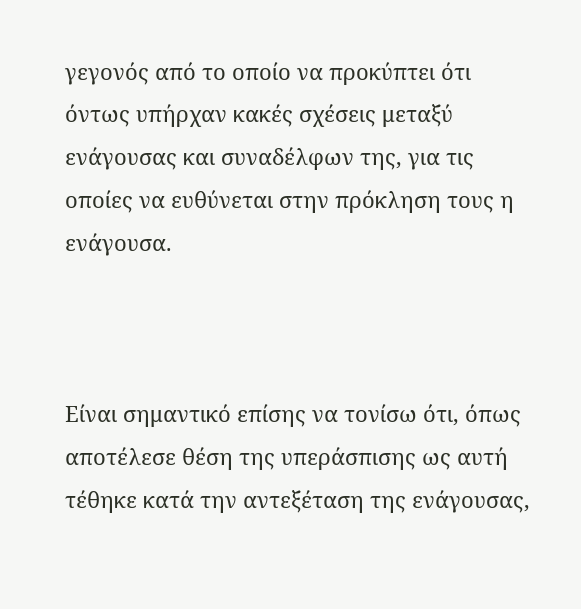γεγονός από το οποίο να προκύπτει ότι όντως υπήρχαν κακές σχέσεις μεταξύ ενάγουσας και συναδέλφων της, για τις οποίες να ευθύνεται στην πρόκληση τους η ενάγουσα.



Είναι σημαντικό επίσης να τονίσω ότι, όπως αποτέλεσε θέση της υπεράσπισης ως αυτή τέθηκε κατά την αντεξέταση της ενάγουσας,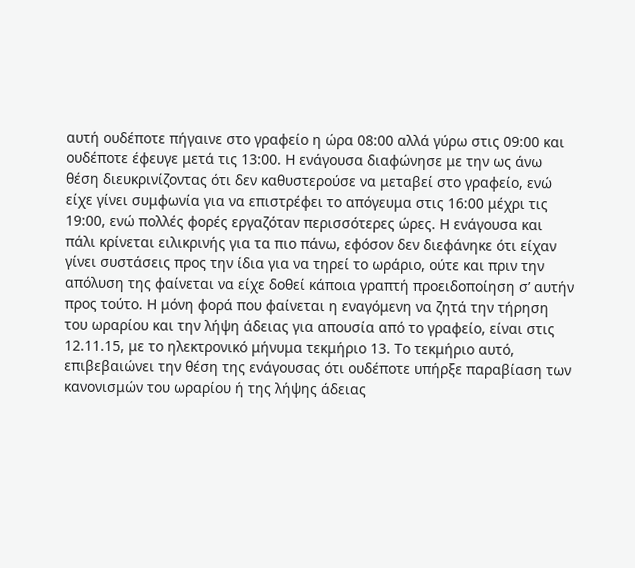αυτή ουδέποτε πήγαινε στο γραφείο η ώρα 08:00 αλλά γύρω στις 09:00 και ουδέποτε έφευγε μετά τις 13:00. Η ενάγουσα διαφώνησε με την ως άνω θέση διευκρινίζοντας ότι δεν καθυστερούσε να μεταβεί στο γραφείο, ενώ είχε γίνει συμφωνία για να επιστρέφει το απόγευμα στις 16:00 μέχρι τις 19:00, ενώ πολλές φορές εργαζόταν περισσότερες ώρες. Η ενάγουσα και πάλι κρίνεται ειλικρινής για τα πιο πάνω, εφόσον δεν διεφάνηκε ότι είχαν γίνει συστάσεις προς την ίδια για να τηρεί το ωράριο, ούτε και πριν την απόλυση της φαίνεται να είχε δοθεί κάποια γραπτή προειδοποίηση σ’ αυτήν προς τούτο. Η μόνη φορά που φαίνεται η εναγόμενη να ζητά την τήρηση του ωραρίου και την λήψη άδειας για απουσία από το γραφείο, είναι στις 12.11.15, με το ηλεκτρονικό μήνυμα τεκμήριο 13. Το τεκμήριο αυτό, επιβεβαιώνει την θέση της ενάγουσας ότι ουδέποτε υπήρξε παραβίαση των κανονισμών του ωραρίου ή της λήψης άδειας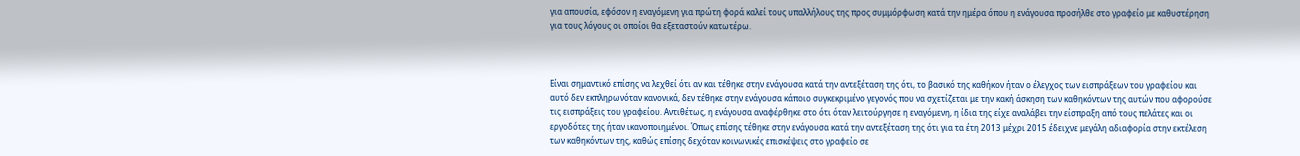για απουσία, εφόσον η εναγόμενη για πρώτη φορά καλεί τους υπαλλήλους της προς συμμόρφωση κατά την ημέρα όπου η ενάγουσα προσήλθε στο γραφείο με καθυστέρηση για τους λόγους οι οποίοι θα εξεταστούν κατωτέρω.



Είναι σημαντικό επίσης να λεχθεί ότι αν και τέθηκε στην ενάγουσα κατά την αντεξέταση της ότι, το βασικό της καθήκον ήταν ο έλεγχος των εισπράξεων του γραφείου και αυτό δεν εκπληρωνόταν κανονικά, δεν τέθηκε στην ενάγουσα κάποιο συγκεκριμένο γεγονός που να σχετίζεται με την κακή άσκηση των καθηκόντων της αυτών που αφορούσε τις εισπράξεις του γραφείου. Αντιθέτως, η ενάγουσα αναφέρθηκε στο ότι όταν λειτούργησε η εναγόμενη, η ίδια της είχε αναλάβει την είσπραξη από τους πελάτες και οι εργοδότες της ήταν ικανοποιημένοι. Όπως επίσης τέθηκε στην ενάγουσα κατά την αντεξέταση της ότι για τα έτη 2013 μέχρι 2015 έδειχνε μεγάλη αδιαφορία στην εκτέλεση των καθηκόντων της, καθώς επίσης δεχόταν κοινωνικές επισκέψεις στο γραφείο σε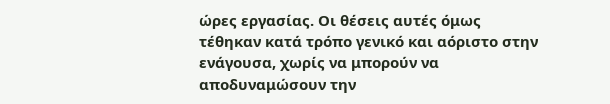ώρες εργασίας. Οι θέσεις αυτές όμως τέθηκαν κατά τρόπο γενικό και αόριστο στην ενάγουσα, χωρίς να μπορούν να αποδυναμώσουν την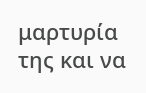μαρτυρία της και να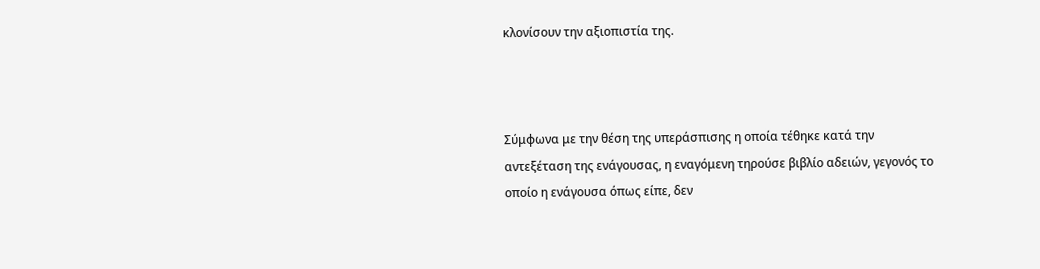κλονίσουν την αξιοπιστία της.



Σύμφωνα με την θέση της υπεράσπισης η οποία τέθηκε κατά την αντεξέταση της ενάγουσας, η εναγόμενη τηρούσε βιβλίο αδειών, γεγονός το οποίο η ενάγουσα όπως είπε, δεν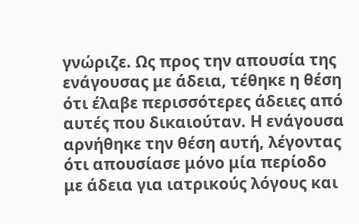γνώριζε. Ως προς την απουσία της ενάγουσας με άδεια, τέθηκε η θέση ότι έλαβε περισσότερες άδειες από αυτές που δικαιούταν. Η ενάγουσα αρνήθηκε την θέση αυτή, λέγοντας ότι απουσίασε μόνο μία περίοδο με άδεια για ιατρικούς λόγους και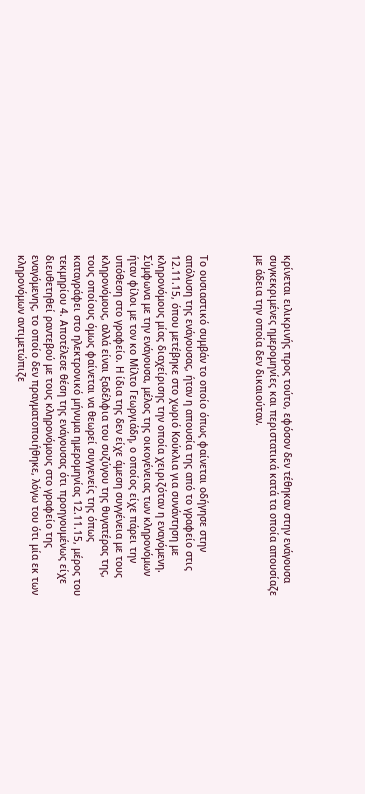κρίνεται ειλικρινής προς τούτο, εφόσον δεν τέθηκαν στην ενάγουσα συγκεκριμένες ημερομηνίες και περιστατικά κατά τα οποία απουσίαζε με άδεια την οποία δεν δικαιούταν.



Το ουσιαστικό συμβάν το οποίο όπως φαίνεται οδήγησε στην απόλυση της ενάγουσας, ήταν η απουσία της από το γραφείο στις 12.11.15, όπου μετέβηκε στο χωριό Κούκλια για συνάντηση με κληρονόμους μίας διαχείρισης την οποία χειριζόταν η εναγόμενη. Σύμφωνα με την ενάγουσα, μέλος της οικογένειας των κληρονόμων ήταν φίλοι με τον κο Μίλτο Γεωργιάδη, ο οποίος είχε πάρει την υπόθεση στο γραφείο. Η ίδια της δεν είχε άμεση συγγένεια με τους κληρονόμους, αλλά είναι ξαδέλφια του συζύγου της θυγατέρας της, τους οποίους όμως φαίνεται να θεωρεί συγγενείς της όπως καταγράφει στο ηλεκτρονικό μήνυμα ημερομηνίας 12.11.15, μέρος του τεκμηρίου 4. Αποτέλεσε θέση της ενάγουσας ότι προηγουμένως είχε διευθετηθεί ραντεβού με τους κληρονόμους στο γραφείο της εναγόμενης, το οποίο δεν πραγματοποιήθηκε, λόγω του ότι μία εκ των κληρονόμων αντιμετώπιζε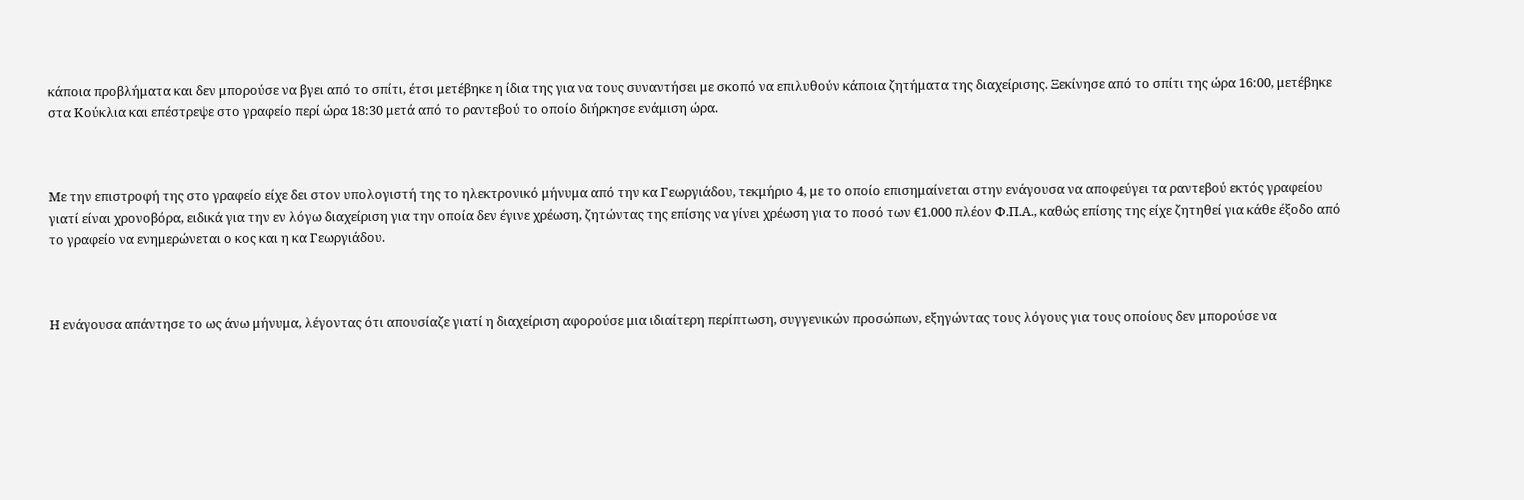κάποια προβλήματα και δεν μπορούσε να βγει από το σπίτι, έτσι μετέβηκε η ίδια της για να τους συναντήσει με σκοπό να επιλυθούν κάποια ζητήματα της διαχείρισης. Ξεκίνησε από το σπίτι της ώρα 16:00, μετέβηκε στα Κούκλια και επέστρεψε στο γραφείο περί ώρα 18:30 μετά από το ραντεβού το οποίο διήρκησε ενάμιση ώρα.



Με την επιστροφή της στο γραφείο είχε δει στον υπολογιστή της το ηλεκτρονικό μήνυμα από την κα Γεωργιάδου, τεκμήριο 4, με το οποίο επισημαίνεται στην ενάγουσα να αποφεύγει τα ραντεβού εκτός γραφείου γιατί είναι χρονοβόρα, ειδικά για την εν λόγω διαχείριση για την οποία δεν έγινε χρέωση, ζητώντας της επίσης να γίνει χρέωση για το ποσό των €1.000 πλέον Φ.Π.Α., καθώς επίσης της είχε ζητηθεί για κάθε έξοδο από το γραφείο να ενημερώνεται ο κος και η κα Γεωργιάδου.



Η ενάγουσα απάντησε το ως άνω μήνυμα, λέγοντας ότι απουσίαζε γιατί η διαχείριση αφορούσε μια ιδιαίτερη περίπτωση, συγγενικών προσώπων, εξηγώντας τους λόγους για τους οποίους δεν μπορούσε να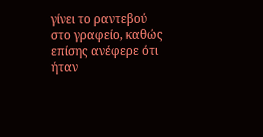γίνει το ραντεβού στο γραφείο, καθώς επίσης ανέφερε ότι ήταν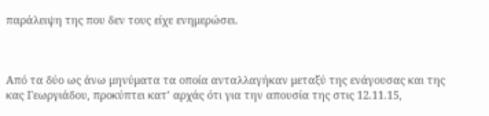παράλειψη της που δεν τους είχε ενημερώσει.



Από τα δύο ως άνω μηνύματα τα οποία ανταλλαγήκαν μεταξύ της ενάγουσας και της κας Γεωργιάδου, προκύπτει κατ’ αρχάς ότι για την απουσία της στις 12.11.15,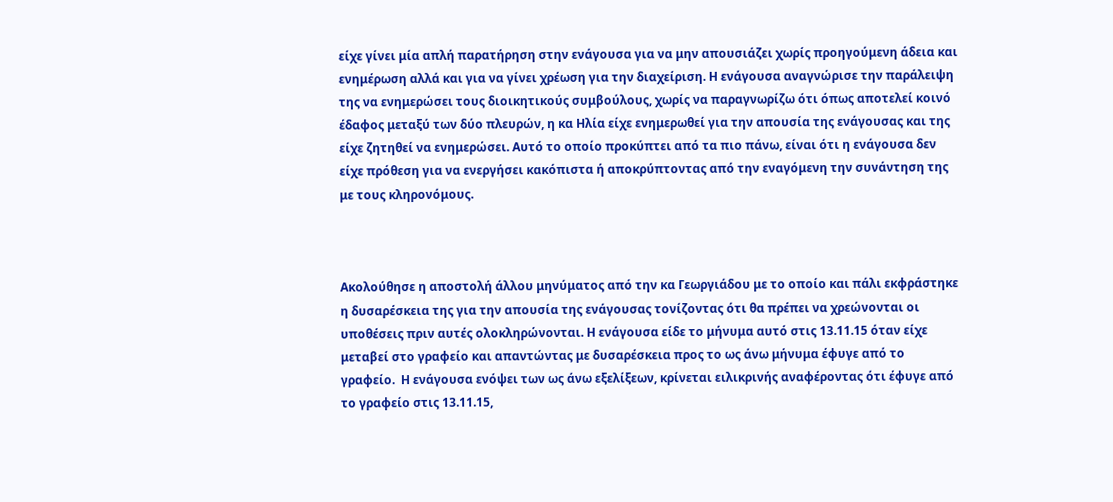είχε γίνει μία απλή παρατήρηση στην ενάγουσα για να μην απουσιάζει χωρίς προηγούμενη άδεια και ενημέρωση αλλά και για να γίνει χρέωση για την διαχείριση. Η ενάγουσα αναγνώρισε την παράλειψη της να ενημερώσει τους διοικητικούς συμβούλους, χωρίς να παραγνωρίζω ότι όπως αποτελεί κοινό έδαφος μεταξύ των δύο πλευρών, η κα Ηλία είχε ενημερωθεί για την απουσία της ενάγουσας και της είχε ζητηθεί να ενημερώσει. Αυτό το οποίο προκύπτει από τα πιο πάνω, είναι ότι η ενάγουσα δεν είχε πρόθεση για να ενεργήσει κακόπιστα ή αποκρύπτοντας από την εναγόμενη την συνάντηση της με τους κληρονόμους.



Ακολούθησε η αποστολή άλλου μηνύματος από την κα Γεωργιάδου με το οποίο και πάλι εκφράστηκε η δυσαρέσκεια της για την απουσία της ενάγουσας τονίζοντας ότι θα πρέπει να χρεώνονται οι υποθέσεις πριν αυτές ολοκληρώνονται. Η ενάγουσα είδε το μήνυμα αυτό στις 13.11.15 όταν είχε μεταβεί στο γραφείο και απαντώντας με δυσαρέσκεια προς το ως άνω μήνυμα έφυγε από το γραφείο.  Η ενάγουσα ενόψει των ως άνω εξελίξεων, κρίνεται ειλικρινής αναφέροντας ότι έφυγε από το γραφείο στις 13.11.15,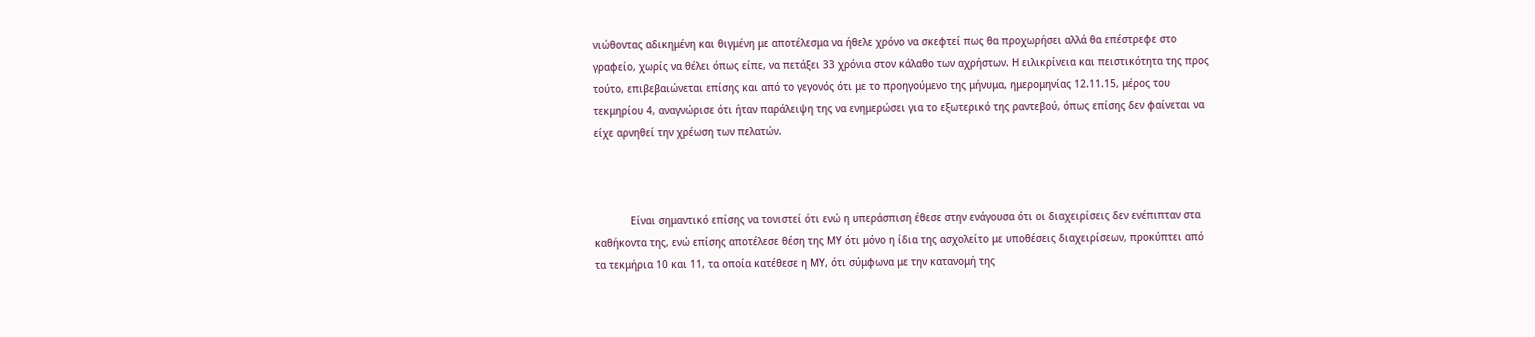νιώθοντας αδικημένη και θιγμένη με αποτέλεσμα να ήθελε χρόνο να σκεφτεί πως θα προχωρήσει αλλά θα επέστρεφε στο γραφείο, χωρίς να θέλει όπως είπε, να πετάξει 33 χρόνια στον κάλαθο των αχρήστων. Η ειλικρίνεια και πειστικότητα της προς τούτο, επιβεβαιώνεται επίσης και από το γεγονός ότι με το προηγούμενο της μήνυμα, ημερομηνίας 12.11.15, μέρος του τεκμηρίου 4, αναγνώρισε ότι ήταν παράλειψη της να ενημερώσει για το εξωτερικό της ραντεβού, όπως επίσης δεν φαίνεται να είχε αρνηθεί την χρέωση των πελατών.



            Είναι σημαντικό επίσης να τονιστεί ότι ενώ η υπεράσπιση έθεσε στην ενάγουσα ότι οι διαχειρίσεις δεν ενέπιπταν στα καθήκοντα της, ενώ επίσης αποτέλεσε θέση της ΜΥ ότι μόνο η ίδια της ασχολείτο με υποθέσεις διαχειρίσεων, προκύπτει από τα τεκμήρια 10 και 11, τα οποία κατέθεσε η ΜΥ, ότι σύμφωνα με την κατανομή της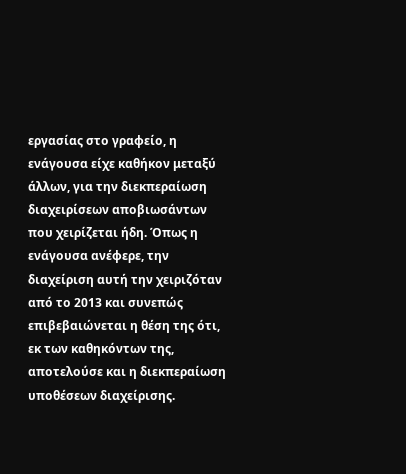εργασίας στο γραφείο, η ενάγουσα είχε καθήκον μεταξύ άλλων, για την διεκπεραίωση διαχειρίσεων αποβιωσάντων που χειρίζεται ήδη. Όπως η ενάγουσα ανέφερε, την διαχείριση αυτή την χειριζόταν από το 2013 και συνεπώς επιβεβαιώνεται η θέση της ότι, εκ των καθηκόντων της, αποτελούσε και η διεκπεραίωση υποθέσεων διαχείρισης.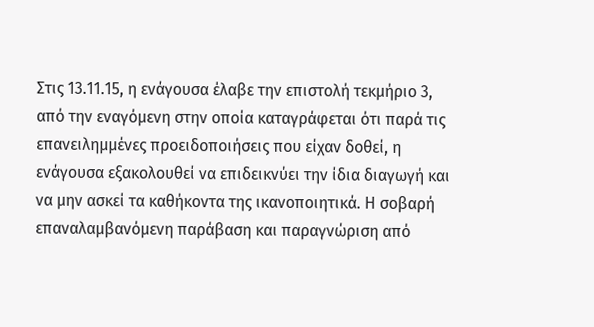Στις 13.11.15, η ενάγουσα έλαβε την επιστολή τεκμήριο 3, από την εναγόμενη στην οποία καταγράφεται ότι παρά τις επανειλημμένες προειδοποιήσεις που είχαν δοθεί, η ενάγουσα εξακολουθεί να επιδεικνύει την ίδια διαγωγή και να μην ασκεί τα καθήκοντα της ικανοποιητικά. Η σοβαρή επαναλαμβανόμενη παράβαση και παραγνώριση από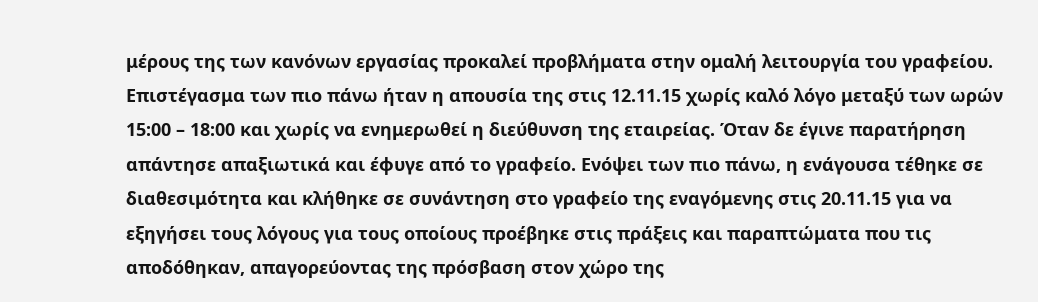μέρους της των κανόνων εργασίας προκαλεί προβλήματα στην ομαλή λειτουργία του γραφείου. Επιστέγασμα των πιο πάνω ήταν η απουσία της στις 12.11.15 χωρίς καλό λόγο μεταξύ των ωρών 15:00 – 18:00 και χωρίς να ενημερωθεί η διεύθυνση της εταιρείας. Όταν δε έγινε παρατήρηση απάντησε απαξιωτικά και έφυγε από το γραφείο. Ενόψει των πιο πάνω, η ενάγουσα τέθηκε σε διαθεσιμότητα και κλήθηκε σε συνάντηση στο γραφείο της εναγόμενης στις 20.11.15 για να εξηγήσει τους λόγους για τους οποίους προέβηκε στις πράξεις και παραπτώματα που τις αποδόθηκαν, απαγορεύοντας της πρόσβαση στον χώρο της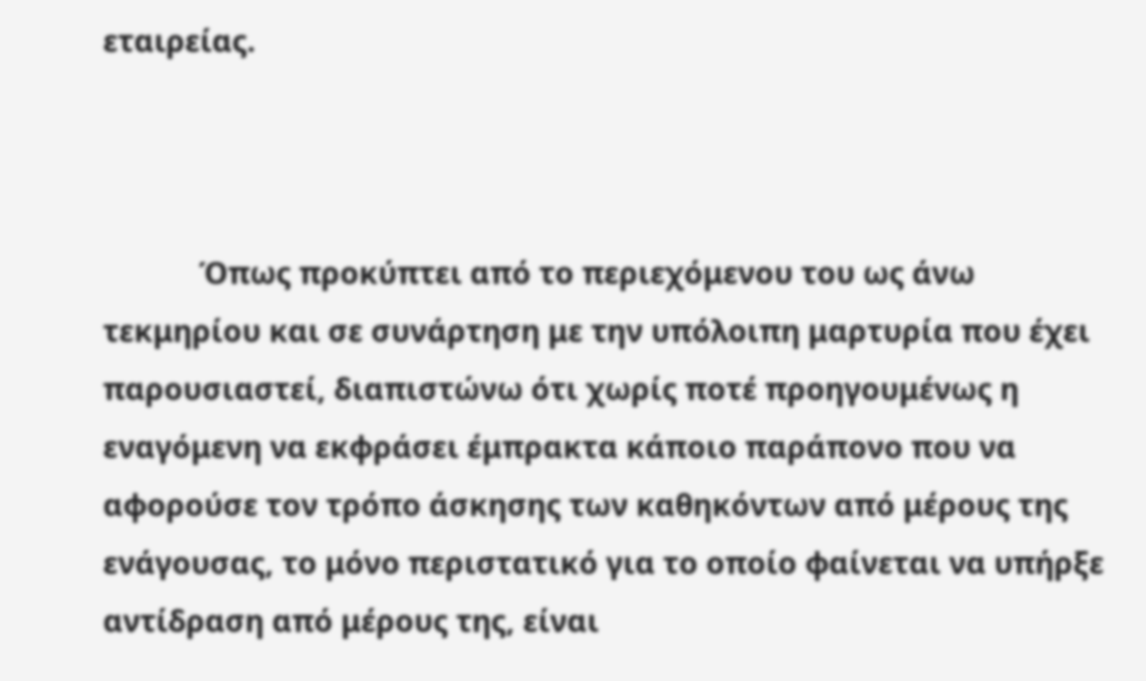εταιρείας.



            Όπως προκύπτει από το περιεχόμενου του ως άνω τεκμηρίου και σε συνάρτηση με την υπόλοιπη μαρτυρία που έχει παρουσιαστεί, διαπιστώνω ότι χωρίς ποτέ προηγουμένως η εναγόμενη να εκφράσει έμπρακτα κάποιο παράπονο που να αφορούσε τον τρόπο άσκησης των καθηκόντων από μέρους της ενάγουσας, το μόνο περιστατικό για το οποίο φαίνεται να υπήρξε αντίδραση από μέρους της, είναι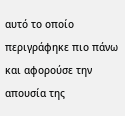αυτό το οποίο περιγράφηκε πιο πάνω και αφορούσε την απουσία της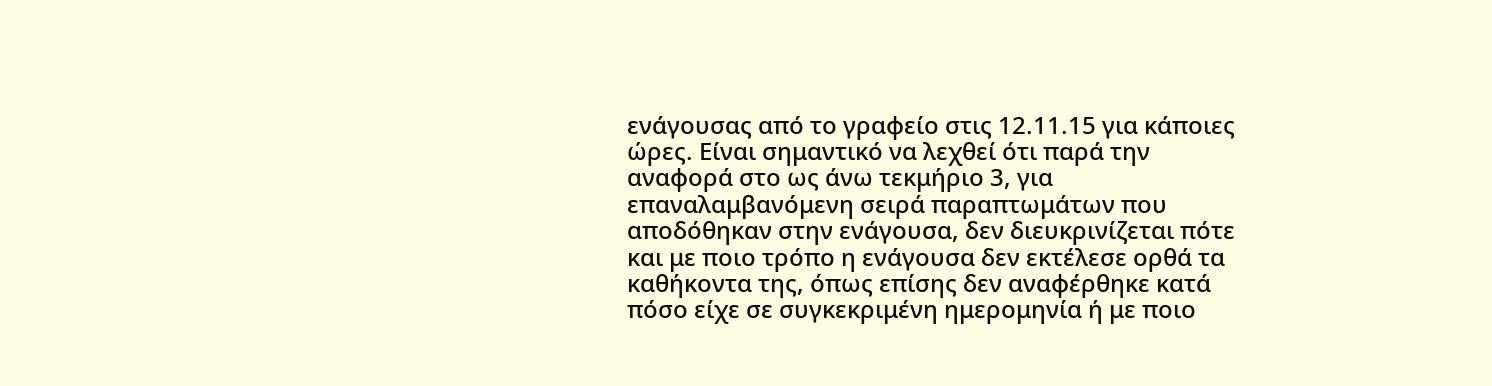ενάγουσας από το γραφείο στις 12.11.15 για κάποιες ώρες. Είναι σημαντικό να λεχθεί ότι παρά την αναφορά στο ως άνω τεκμήριο 3, για επαναλαμβανόμενη σειρά παραπτωμάτων που αποδόθηκαν στην ενάγουσα, δεν διευκρινίζεται πότε και με ποιο τρόπο η ενάγουσα δεν εκτέλεσε ορθά τα καθήκοντα της, όπως επίσης δεν αναφέρθηκε κατά πόσο είχε σε συγκεκριμένη ημερομηνία ή με ποιο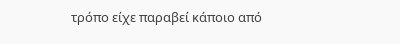τρόπο είχε παραβεί κάποιο από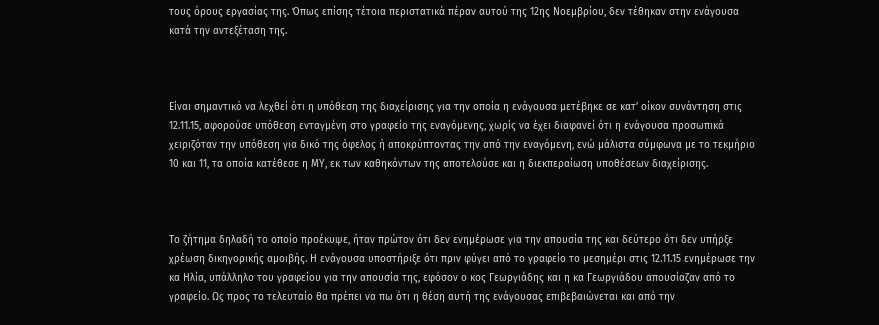τους όρους εργασίας της. Όπως επίσης τέτοια περιστατικά πέραν αυτού της 12ης Νοεμβρίου, δεν τέθηκαν στην ενάγουσα κατά την αντεξέταση της.



Είναι σημαντικό να λεχθεί ότι η υπόθεση της διαχείρισης για την οποία η ενάγουσα μετέβηκε σε κατ’ οίκον συνάντηση στις 12.11.15, αφορούσε υπόθεση ενταγμένη στο γραφείο της εναγόμενης, χωρίς να έχει διαφανεί ότι η ενάγουσα προσωπικά χειριζόταν την υπόθεση για δικό της όφελος ή αποκρύπτοντας την από την εναγόμενη, ενώ μάλιστα σύμφωνα με το τεκμήριο 10 και 11, τα οποία κατέθεσε η ΜΥ, εκ των καθηκόντων της αποτελούσε και η διεκπεραίωση υποθέσεων διαχείρισης.



Το ζήτημα δηλαδή το οποίο προέκυψε, ήταν πρώτον ότι δεν ενημέρωσε για την απουσία της και δεύτερο ότι δεν υπήρξε χρέωση δικηγορικής αμοιβής. Η ενάγουσα υποστήριξε ότι πριν φύγει από το γραφείο το μεσημέρι στις 12.11.15 ενημέρωσε την κα Ηλία, υπάλληλο του γραφείου για την απουσία της, εφόσον ο κος Γεωργιάδης και η κα Γεωργιάδου απουσίαζαν από το γραφείο. Ως προς το τελευταίο θα πρέπει να πω ότι η θέση αυτή της ενάγουσας επιβεβαιώνεται και από την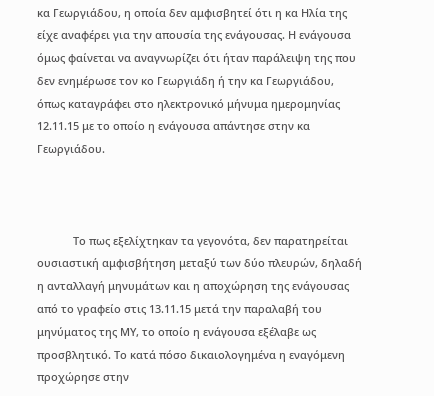κα Γεωργιάδου, η οποία δεν αμφισβητεί ότι η κα Ηλία της είχε αναφέρει για την απουσία της ενάγουσας. Η ενάγουσα όμως φαίνεται να αναγνωρίζει ότι ήταν παράλειψη της που δεν ενημέρωσε τον κο Γεωργιάδη ή την κα Γεωργιάδου,  όπως καταγράφει στο ηλεκτρονικό μήνυμα ημερομηνίας 12.11.15 με το οποίο η ενάγουσα απάντησε στην κα Γεωργιάδου.



            Το πως εξελίχτηκαν τα γεγονότα, δεν παρατηρείται ουσιαστική αμφισβήτηση μεταξύ των δύο πλευρών, δηλαδή η ανταλλαγή μηνυμάτων και η αποχώρηση της ενάγουσας από το γραφείο στις 13.11.15 μετά την παραλαβή του μηνύματος της ΜΥ, το οποίο η ενάγουσα εξέλαβε ως προσβλητικό. Το κατά πόσο δικαιολογημένα η εναγόμενη προχώρησε στην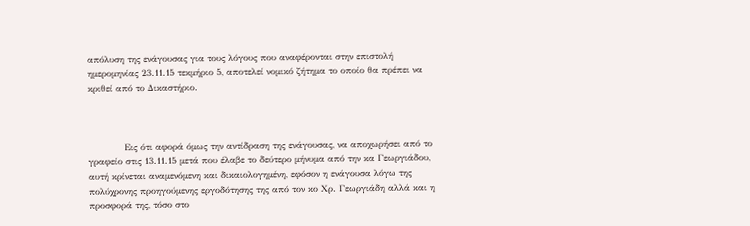απόλυση της ενάγουσας για τους λόγους που αναφέρονται στην επιστολή ημερομηνίας 23.11.15 τεκμήριο 5, αποτελεί νομικό ζήτημα το οποίο θα πρέπει να κριθεί από το Δικαστήριο.



            Εις ότι αφορά όμως την αντίδραση της ενάγουσας, να αποχωρήσει από το γραφείο στις 13.11.15 μετά που έλαβε το δεύτερο μήνυμα από την κα Γεωργιάδου, αυτή κρίνεται αναμενόμενη και δικαιολογημένη, εφόσον η ενάγουσα λόγω της πολύχρονης προηγούμενης εργοδότησης της από τον κο Χρ. Γεωργιάδη αλλά και η προσφορά της, τόσο στο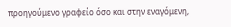προηγούμενο γραφείο όσο και στην εναγόμενη,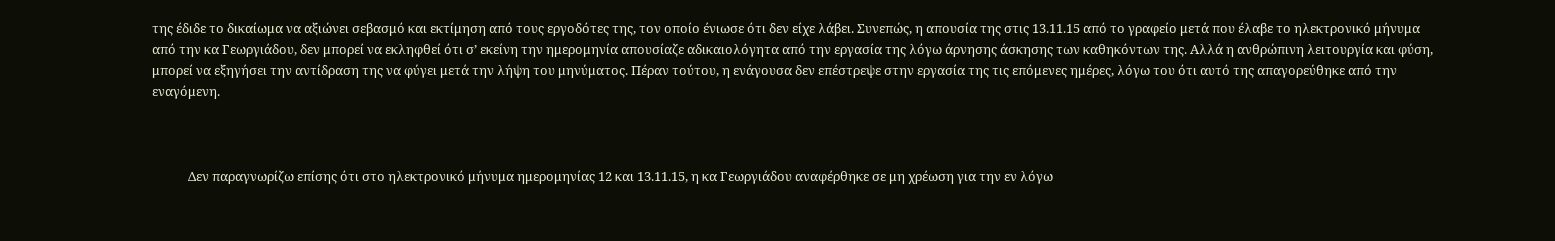της έδιδε το δικαίωμα να αξιώνει σεβασμό και εκτίμηση από τους εργοδότες της, τον οποίο ένιωσε ότι δεν είχε λάβει. Συνεπώς, η απουσία της στις 13.11.15 από το γραφείο μετά που έλαβε το ηλεκτρονικό μήνυμα από την κα Γεωργιάδου, δεν μπορεί να εκληφθεί ότι σ’ εκείνη την ημερομηνία απουσίαζε αδικαιολόγητα από την εργασία της λόγω άρνησης άσκησης των καθηκόντων της. Αλλά η ανθρώπινη λειτουργία και φύση, μπορεί να εξηγήσει την αντίδραση της να φύγει μετά την λήψη του μηνύματος. Πέραν τούτου, η ενάγουσα δεν επέστρεψε στην εργασία της τις επόμενες ημέρες, λόγω του ότι αυτό της απαγορεύθηκε από την εναγόμενη.



            Δεν παραγνωρίζω επίσης ότι στο ηλεκτρονικό μήνυμα ημερομηνίας 12 και 13.11.15, η κα Γεωργιάδου αναφέρθηκε σε μη χρέωση για την εν λόγω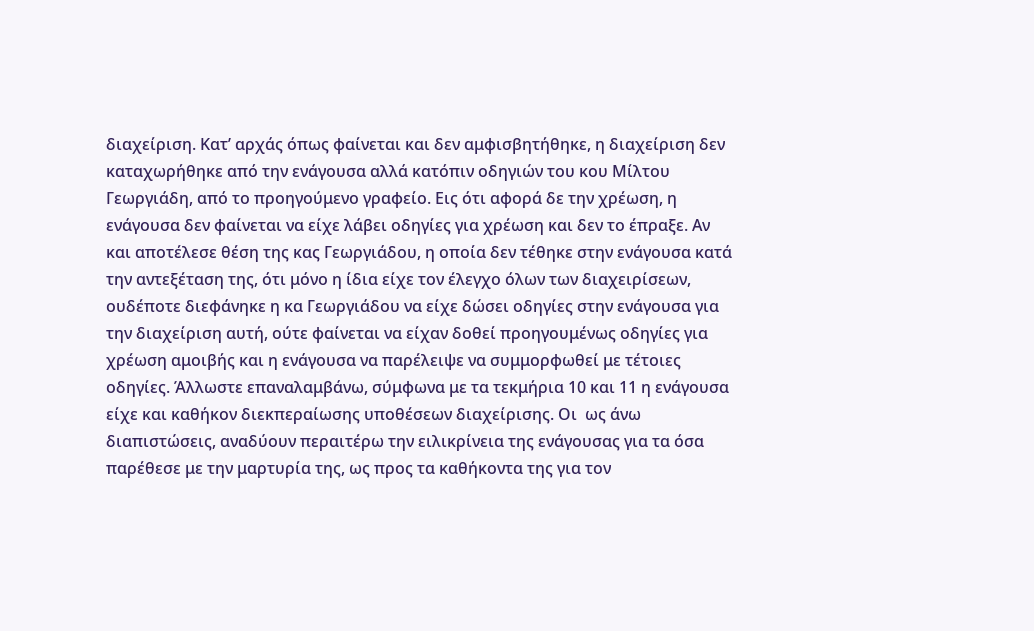διαχείριση. Κατ’ αρχάς όπως φαίνεται και δεν αμφισβητήθηκε, η διαχείριση δεν καταχωρήθηκε από την ενάγουσα αλλά κατόπιν οδηγιών του κου Μίλτου Γεωργιάδη, από το προηγούμενο γραφείο. Εις ότι αφορά δε την χρέωση, η ενάγουσα δεν φαίνεται να είχε λάβει οδηγίες για χρέωση και δεν το έπραξε. Αν και αποτέλεσε θέση της κας Γεωργιάδου, η οποία δεν τέθηκε στην ενάγουσα κατά την αντεξέταση της, ότι μόνο η ίδια είχε τον έλεγχο όλων των διαχειρίσεων, ουδέποτε διεφάνηκε η κα Γεωργιάδου να είχε δώσει οδηγίες στην ενάγουσα για την διαχείριση αυτή, ούτε φαίνεται να είχαν δοθεί προηγουμένως οδηγίες για χρέωση αμοιβής και η ενάγουσα να παρέλειψε να συμμορφωθεί με τέτοιες οδηγίες. Άλλωστε επαναλαμβάνω, σύμφωνα με τα τεκμήρια 10 και 11 η ενάγουσα είχε και καθήκον διεκπεραίωσης υποθέσεων διαχείρισης. Οι  ως άνω διαπιστώσεις, αναδύουν περαιτέρω την ειλικρίνεια της ενάγουσας για τα όσα παρέθεσε με την μαρτυρία της, ως προς τα καθήκοντα της για τον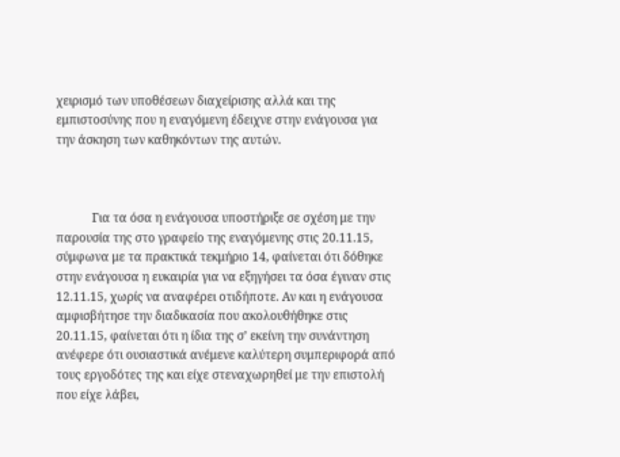χειρισμό των υποθέσεων διαχείρισης αλλά και της εμπιστοσύνης που η εναγόμενη έδειχνε στην ενάγουσα για την άσκηση των καθηκόντων της αυτών.



            Για τα όσα η ενάγουσα υποστήριξε σε σχέση με την παρουσία της στο γραφείο της εναγόμενης στις 20.11.15, σύμφωνα με τα πρακτικά τεκμήριο 14, φαίνεται ότι δόθηκε στην ενάγουσα η ευκαιρία για να εξηγήσει τα όσα έγιναν στις 12.11.15, χωρίς να αναφέρει οτιδήποτε. Αν και η ενάγουσα αμφισβήτησε την διαδικασία που ακολουθήθηκε στις 20.11.15, φαίνεται ότι η ίδια της σ’ εκείνη την συνάντηση ανέφερε ότι ουσιαστικά ανέμενε καλύτερη συμπεριφορά από τους εργοδότες της και είχε στεναχωρηθεί με την επιστολή που είχε λάβει,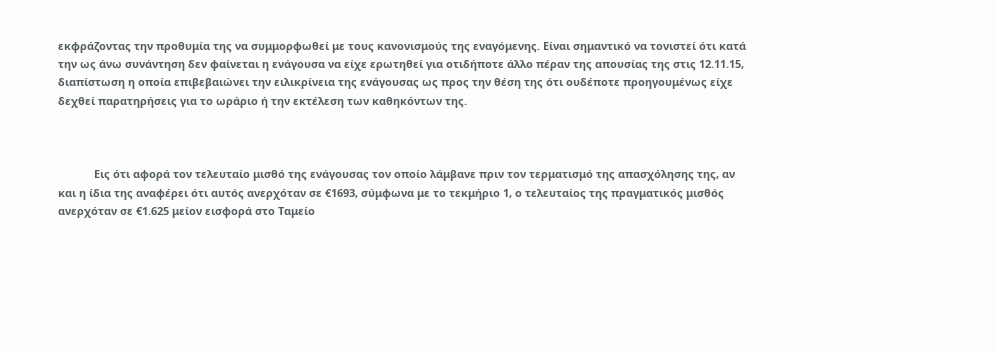εκφράζοντας την προθυμία της να συμμορφωθεί με τους κανονισμούς της εναγόμενης. Είναι σημαντικό να τονιστεί ότι κατά την ως άνω συνάντηση δεν φαίνεται η ενάγουσα να είχε ερωτηθεί για οτιδήποτε άλλο πέραν της απουσίας της στις 12.11.15, διαπίστωση η οποία επιβεβαιώνει την ειλικρίνεια της ενάγουσας ως προς την θέση της ότι ουδέποτε προηγουμένως είχε δεχθεί παρατηρήσεις για το ωράριο ή την εκτέλεση των καθηκόντων της.



            Εις ότι αφορά τον τελευταίο μισθό της ενάγουσας τον οποίο λάμβανε πριν τον τερματισμό της απασχόλησης της, αν και η ίδια της αναφέρει ότι αυτός ανερχόταν σε €1693, σύμφωνα με το τεκμήριο 1, ο τελευταίος της πραγματικός μισθός ανερχόταν σε €1.625 μείον εισφορά στο Ταμείο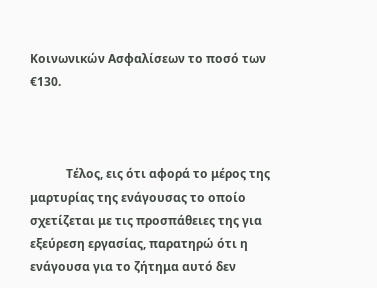Κοινωνικών Ασφαλίσεων το ποσό των €130.



            Τέλος, εις ότι αφορά το μέρος της μαρτυρίας της ενάγουσας το οποίο σχετίζεται με τις προσπάθειες της για εξεύρεση εργασίας, παρατηρώ ότι η ενάγουσα για το ζήτημα αυτό δεν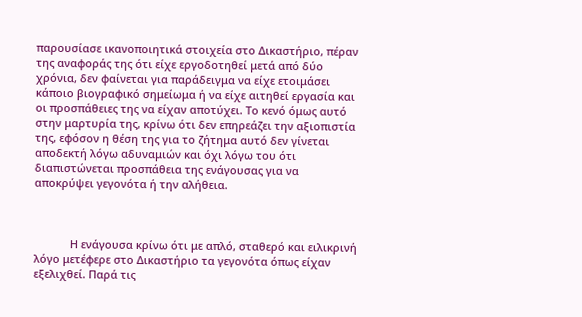παρουσίασε ικανοποιητικά στοιχεία στο Δικαστήριο, πέραν της αναφοράς της ότι είχε εργοδοτηθεί μετά από δύο χρόνια, δεν φαίνεται για παράδειγμα να είχε ετοιμάσει κάποιο βιογραφικό σημείωμα ή να είχε αιτηθεί εργασία και οι προσπάθειες της να είχαν αποτύχει. Το κενό όμως αυτό στην μαρτυρία της, κρίνω ότι δεν επηρεάζει την αξιοπιστία της, εφόσον η θέση της για το ζήτημα αυτό δεν γίνεται αποδεκτή λόγω αδυναμιών και όχι λόγω του ότι διαπιστώνεται προσπάθεια της ενάγουσας για να αποκρύψει γεγονότα ή την αλήθεια.



            Η ενάγουσα κρίνω ότι με απλό, σταθερό και ειλικρινή λόγο μετέφερε στο Δικαστήριο τα γεγονότα όπως είχαν εξελιχθεί. Παρά τις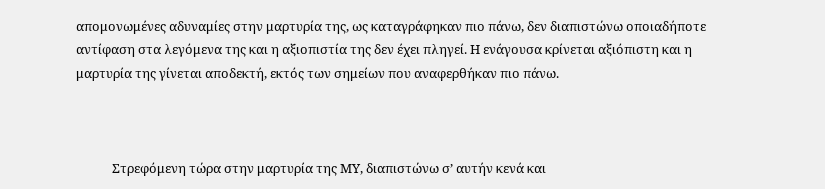απομονωμένες αδυναμίες στην μαρτυρία της, ως καταγράφηκαν πιο πάνω, δεν διαπιστώνω οποιαδήποτε αντίφαση στα λεγόμενα της και η αξιοπιστία της δεν έχει πληγεί. Η ενάγουσα κρίνεται αξιόπιστη και η μαρτυρία της γίνεται αποδεκτή, εκτός των σημείων που αναφερθήκαν πιο πάνω.



            Στρεφόμενη τώρα στην μαρτυρία της ΜΥ, διαπιστώνω σ’ αυτήν κενά και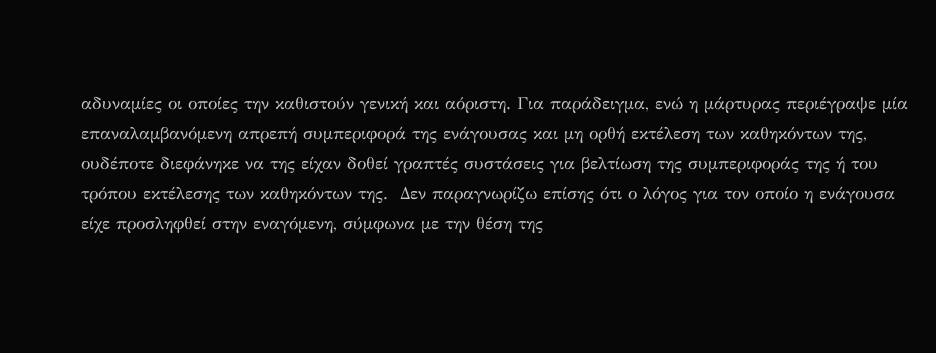αδυναμίες οι οποίες την καθιστούν γενική και αόριστη. Για παράδειγμα, ενώ η μάρτυρας περιέγραψε μία επαναλαμβανόμενη απρεπή συμπεριφορά της ενάγουσας και μη ορθή εκτέλεση των καθηκόντων της, ουδέποτε διεφάνηκε να της είχαν δοθεί γραπτές συστάσεις για βελτίωση της συμπεριφοράς της ή του τρόπου εκτέλεσης των καθηκόντων της.  Δεν παραγνωρίζω επίσης ότι ο λόγος για τον οποίο η ενάγουσα είχε προσληφθεί στην εναγόμενη, σύμφωνα με την θέση της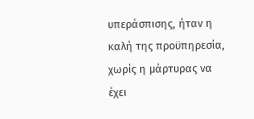υπεράσπισης, ήταν η καλή της προϋπηρεσία, χωρίς η μάρτυρας να έχει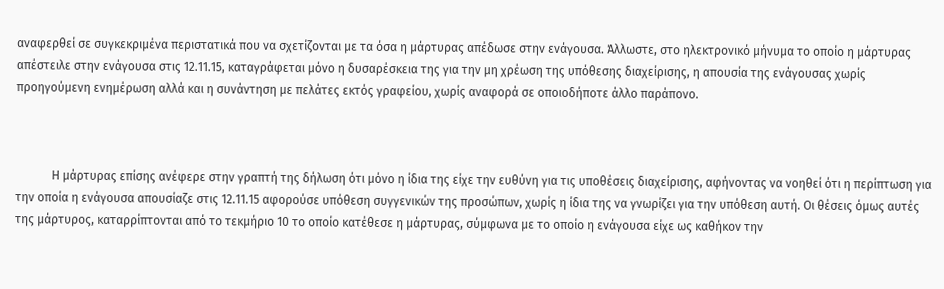αναφερθεί σε συγκεκριμένα περιστατικά που να σχετίζονται με τα όσα η μάρτυρας απέδωσε στην ενάγουσα. Άλλωστε, στο ηλεκτρονικό μήνυμα το οποίο η μάρτυρας απέστειλε στην ενάγουσα στις 12.11.15, καταγράφεται μόνο η δυσαρέσκεια της για την μη χρέωση της υπόθεσης διαχείρισης, η απουσία της ενάγουσας χωρίς προηγούμενη ενημέρωση αλλά και η συνάντηση με πελάτες εκτός γραφείου, χωρίς αναφορά σε οποιοδήποτε άλλο παράπονο.



            Η μάρτυρας επίσης ανέφερε στην γραπτή της δήλωση ότι μόνο η ίδια της είχε την ευθύνη για τις υποθέσεις διαχείρισης, αφήνοντας να νοηθεί ότι η περίπτωση για την οποία η ενάγουσα απουσίαζε στις 12.11.15 αφορούσε υπόθεση συγγενικών της προσώπων, χωρίς η ίδια της να γνωρίζει για την υπόθεση αυτή. Οι θέσεις όμως αυτές της μάρτυρος, καταρρίπτονται από το τεκμήριο 10 το οποίο κατέθεσε η μάρτυρας, σύμφωνα με το οποίο η ενάγουσα είχε ως καθήκον την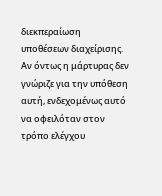διεκπεραίωση υποθέσεων διαχείρισης. Αν όντως η μάρτυρας δεν γνώριζε για την υπόθεση αυτή, ενδεχομένως αυτό να οφειλόταν στον τρόπο ελέγχου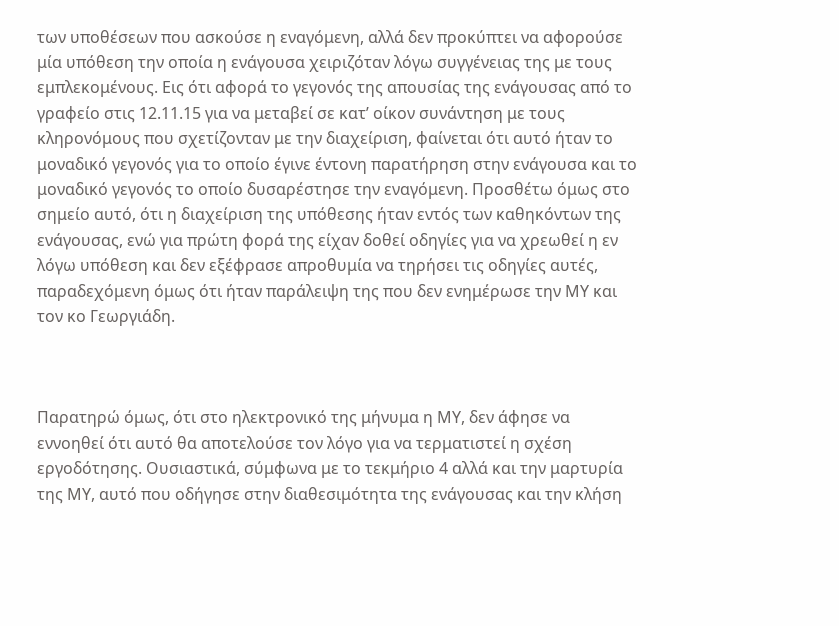των υποθέσεων που ασκούσε η εναγόμενη, αλλά δεν προκύπτει να αφορούσε μία υπόθεση την οποία η ενάγουσα χειριζόταν λόγω συγγένειας της με τους εμπλεκομένους. Εις ότι αφορά το γεγονός της απουσίας της ενάγουσας από το γραφείο στις 12.11.15 για να μεταβεί σε κατ’ οίκον συνάντηση με τους κληρονόμους που σχετίζονταν με την διαχείριση, φαίνεται ότι αυτό ήταν το μοναδικό γεγονός για το οποίο έγινε έντονη παρατήρηση στην ενάγουσα και το μοναδικό γεγονός το οποίο δυσαρέστησε την εναγόμενη. Προσθέτω όμως στο σημείο αυτό, ότι η διαχείριση της υπόθεσης ήταν εντός των καθηκόντων της ενάγουσας, ενώ για πρώτη φορά της είχαν δοθεί οδηγίες για να χρεωθεί η εν λόγω υπόθεση και δεν εξέφρασε απροθυμία να τηρήσει τις οδηγίες αυτές, παραδεχόμενη όμως ότι ήταν παράλειψη της που δεν ενημέρωσε την ΜΥ και τον κο Γεωργιάδη.



Παρατηρώ όμως, ότι στο ηλεκτρονικό της μήνυμα η ΜΥ, δεν άφησε να εννοηθεί ότι αυτό θα αποτελούσε τον λόγο για να τερματιστεί η σχέση εργοδότησης. Ουσιαστικά, σύμφωνα με το τεκμήριο 4 αλλά και την μαρτυρία της ΜΥ, αυτό που οδήγησε στην διαθεσιμότητα της ενάγουσας και την κλήση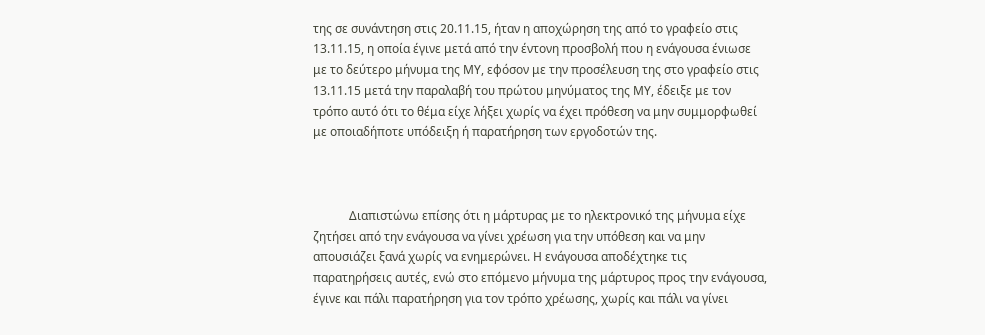της σε συνάντηση στις 20.11.15, ήταν η αποχώρηση της από το γραφείο στις 13.11.15, η οποία έγινε μετά από την έντονη προσβολή που η ενάγουσα ένιωσε με το δεύτερο μήνυμα της ΜΥ, εφόσον με την προσέλευση της στο γραφείο στις 13.11.15 μετά την παραλαβή του πρώτου μηνύματος της ΜΥ, έδειξε με τον τρόπο αυτό ότι το θέμα είχε λήξει χωρίς να έχει πρόθεση να μην συμμορφωθεί με οποιαδήποτε υπόδειξη ή παρατήρηση των εργοδοτών της.



            Διαπιστώνω επίσης ότι η μάρτυρας με το ηλεκτρονικό της μήνυμα είχε ζητήσει από την ενάγουσα να γίνει χρέωση για την υπόθεση και να μην απουσιάζει ξανά χωρίς να ενημερώνει. Η ενάγουσα αποδέχτηκε τις παρατηρήσεις αυτές, ενώ στο επόμενο μήνυμα της μάρτυρος προς την ενάγουσα, έγινε και πάλι παρατήρηση για τον τρόπο χρέωσης, χωρίς και πάλι να γίνει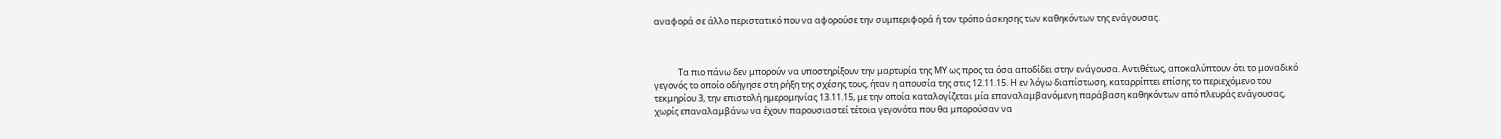αναφορά σε άλλο περιστατικό που να αφορούσε την συμπεριφορά ή τον τρόπο άσκησης των καθηκόντων της ενάγουσας.



            Τα πιο πάνω δεν μπορούν να υποστηρίξουν την μαρτυρία της ΜΥ ως προς τα όσα αποδίδει στην ενάγουσα. Αντιθέτως, αποκαλύπτουν ότι το μοναδικό γεγονός το οποίο οδήγησε στη ρήξη της σχέσης τους, ήταν η απουσία της στις 12.11.15. Η εν λόγω διαπίστωση, καταρρίπτει επίσης το περιεχόμενο του τεκμηρίου 3, την επιστολή ημερομηνίας 13.11.15, με την οποία καταλογίζεται μία επαναλαμβανόμενη παράβαση καθηκόντων από πλευράς ενάγουσας, χωρίς επαναλαμβάνω να έχουν παρουσιαστεί τέτοια γεγονότα που θα μπορούσαν να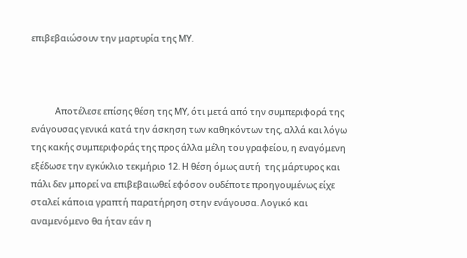επιβεβαιώσουν την μαρτυρία της ΜΥ.



            Αποτέλεσε επίσης θέση της ΜΥ, ότι μετά από την συμπεριφορά της ενάγουσας γενικά κατά την άσκηση των καθηκόντων της, αλλά και λόγω της κακής συμπεριφοράς της προς άλλα μέλη του γραφείου, η εναγόμενη εξέδωσε την εγκύκλιο τεκμήριο 12. Η θέση όμως αυτή  της μάρτυρος και πάλι δεν μπορεί να επιβεβαιωθεί εφόσον ουδέποτε προηγουμένως είχε σταλεί κάποια γραπτή παρατήρηση στην ενάγουσα. Λογικό και αναμενόμενο θα ήταν εάν η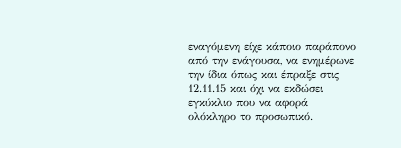εναγόμενη είχε κάποιο παράπονο από την ενάγουσα, να ενημέρωνε την ίδια όπως και έπραξε στις 12.11.15 και όχι να εκδώσει εγκύκλιο που να αφορά ολόκληρο το προσωπικό.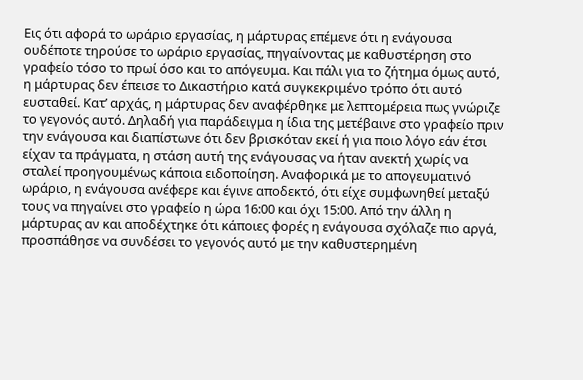Εις ότι αφορά το ωράριο εργασίας, η μάρτυρας επέμενε ότι η ενάγουσα ουδέποτε τηρούσε το ωράριο εργασίας, πηγαίνοντας με καθυστέρηση στο γραφείο τόσο το πρωί όσο και το απόγευμα. Και πάλι για το ζήτημα όμως αυτό, η μάρτυρας δεν έπεισε το Δικαστήριο κατά συγκεκριμένο τρόπο ότι αυτό ευσταθεί. Κατ’ αρχάς, η μάρτυρας δεν αναφέρθηκε με λεπτομέρεια πως γνώριζε το γεγονός αυτό. Δηλαδή για παράδειγμα η ίδια της μετέβαινε στο γραφείο πριν την ενάγουσα και διαπίστωνε ότι δεν βρισκόταν εκεί ή για ποιο λόγο εάν έτσι είχαν τα πράγματα, η στάση αυτή της ενάγουσας να ήταν ανεκτή χωρίς να σταλεί προηγουμένως κάποια ειδοποίηση. Αναφορικά με το απογευματινό ωράριο, η ενάγουσα ανέφερε και έγινε αποδεκτό, ότι είχε συμφωνηθεί μεταξύ τους να πηγαίνει στο γραφείο η ώρα 16:00 και όχι 15:00. Από την άλλη η μάρτυρας αν και αποδέχτηκε ότι κάποιες φορές η ενάγουσα σχόλαζε πιο αργά, προσπάθησε να συνδέσει το γεγονός αυτό με την καθυστερημένη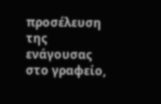προσέλευση της ενάγουσας στο γραφείο,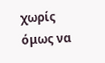χωρίς όμως να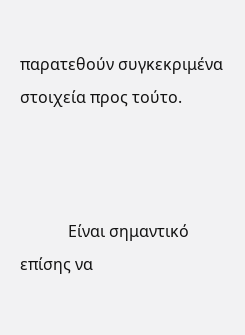παρατεθούν συγκεκριμένα στοιχεία προς τούτο.



            Είναι σημαντικό επίσης να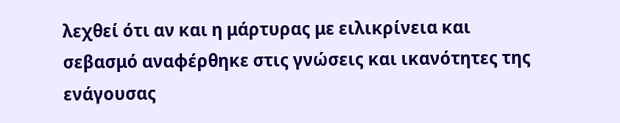λεχθεί ότι αν και η μάρτυρας με ειλικρίνεια και σεβασμό αναφέρθηκε στις γνώσεις και ικανότητες της ενάγουσας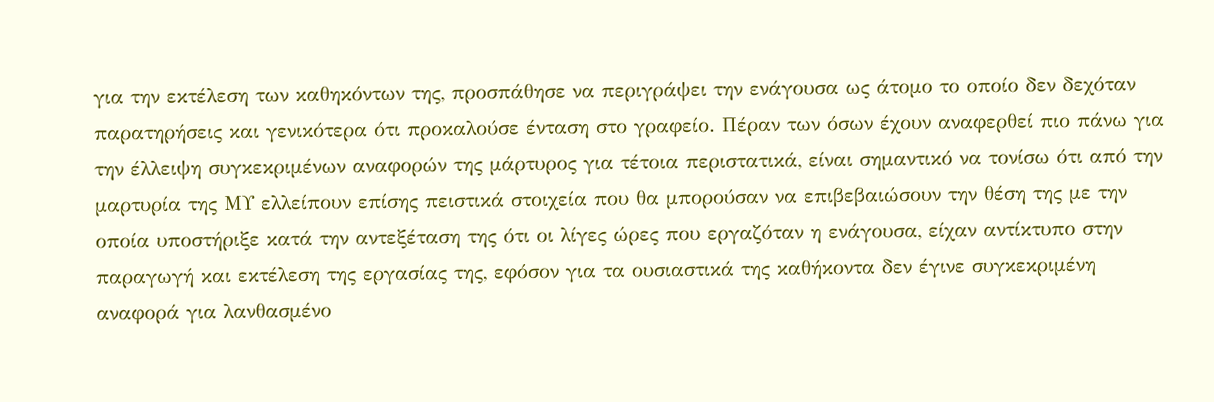για την εκτέλεση των καθηκόντων της, προσπάθησε να περιγράψει την ενάγουσα ως άτομο το οποίο δεν δεχόταν παρατηρήσεις και γενικότερα ότι προκαλούσε ένταση στο γραφείο. Πέραν των όσων έχουν αναφερθεί πιο πάνω για την έλλειψη συγκεκριμένων αναφορών της μάρτυρος για τέτοια περιστατικά, είναι σημαντικό να τονίσω ότι από την μαρτυρία της ΜΥ ελλείπουν επίσης πειστικά στοιχεία που θα μπορούσαν να επιβεβαιώσουν την θέση της με την οποία υποστήριξε κατά την αντεξέταση της ότι οι λίγες ώρες που εργαζόταν η ενάγουσα, είχαν αντίκτυπο στην παραγωγή και εκτέλεση της εργασίας της, εφόσον για τα ουσιαστικά της καθήκοντα δεν έγινε συγκεκριμένη αναφορά για λανθασμένο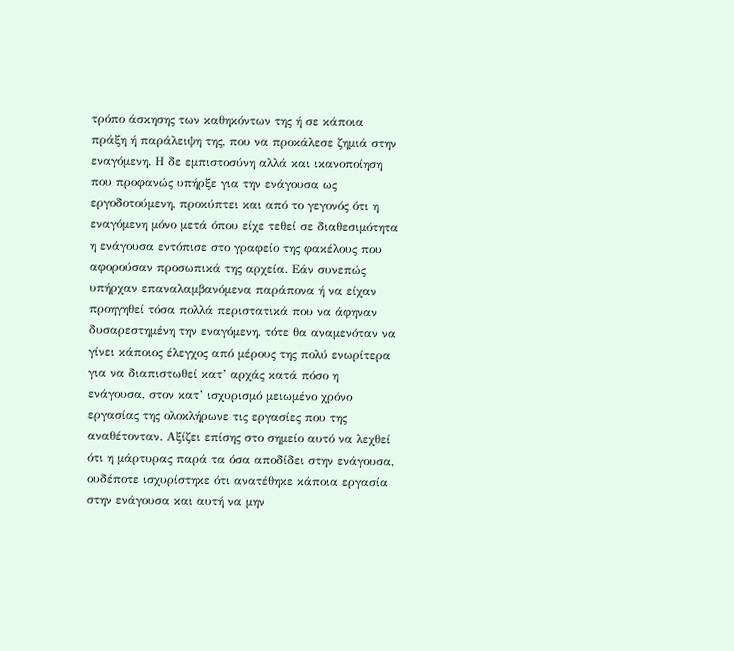τρόπο άσκησης των καθηκόντων της ή σε κάποια πράξη ή παράλειψη της, που να προκάλεσε ζημιά στην εναγόμενη. Η δε εμπιστοσύνη αλλά και ικανοποίηση που προφανώς υπήρξε για την ενάγουσα ως εργοδοτούμενη, προκύπτει και από το γεγονός ότι η εναγόμενη μόνο μετά όπου είχε τεθεί σε διαθεσιμότητα η ενάγουσα εντόπισε στο γραφείο της φακέλους που αφορούσαν προσωπικά της αρχεία. Εάν συνεπώς υπήρχαν επαναλαμβανόμενα παράπονα ή να είχαν προηγηθεί τόσα πολλά περιστατικά που να άφηναν δυσαρεστημένη την εναγόμενη, τότε θα αναμενόταν να γίνει κάποιος έλεγχος από μέρους της πολύ ενωρίτερα για να διαπιστωθεί κατ’ αρχάς κατά πόσο η ενάγουσα, στον κατ’ ισχυρισμό μειωμένο χρόνο εργασίας της ολοκλήρωνε τις εργασίες που της αναθέτονταν. Αξίζει επίσης στο σημείο αυτό να λεχθεί ότι η μάρτυρας παρά τα όσα αποδίδει στην ενάγουσα, ουδέποτε ισχυρίστηκε ότι ανατέθηκε κάποια εργασία στην ενάγουσα και αυτή να μην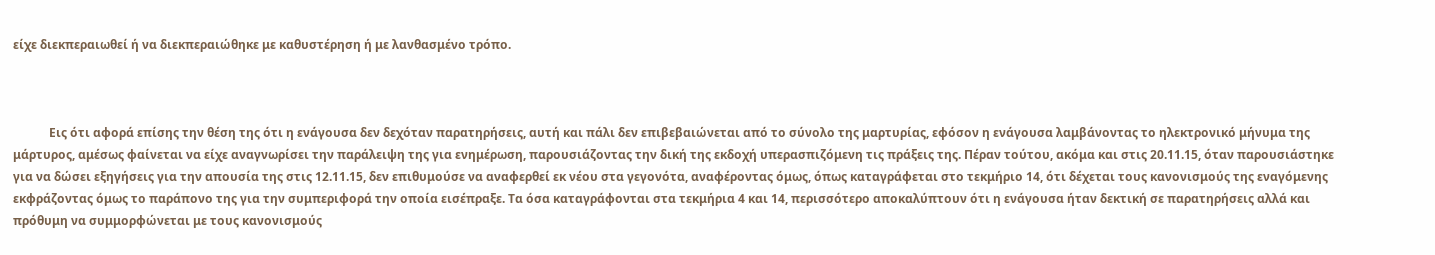είχε διεκπεραιωθεί ή να διεκπεραιώθηκε με καθυστέρηση ή με λανθασμένο τρόπο.



            Εις ότι αφορά επίσης την θέση της ότι η ενάγουσα δεν δεχόταν παρατηρήσεις, αυτή και πάλι δεν επιβεβαιώνεται από το σύνολο της μαρτυρίας, εφόσον η ενάγουσα λαμβάνοντας το ηλεκτρονικό μήνυμα της μάρτυρος, αμέσως φαίνεται να είχε αναγνωρίσει την παράλειψη της για ενημέρωση, παρουσιάζοντας την δική της εκδοχή υπερασπιζόμενη τις πράξεις της. Πέραν τούτου, ακόμα και στις 20.11.15, όταν παρουσιάστηκε για να δώσει εξηγήσεις για την απουσία της στις 12.11.15, δεν επιθυμούσε να αναφερθεί εκ νέου στα γεγονότα, αναφέροντας όμως, όπως καταγράφεται στο τεκμήριο 14, ότι δέχεται τους κανονισμούς της εναγόμενης εκφράζοντας όμως το παράπονο της για την συμπεριφορά την οποία εισέπραξε. Τα όσα καταγράφονται στα τεκμήρια 4 και 14, περισσότερο αποκαλύπτουν ότι η ενάγουσα ήταν δεκτική σε παρατηρήσεις αλλά και πρόθυμη να συμμορφώνεται με τους κανονισμούς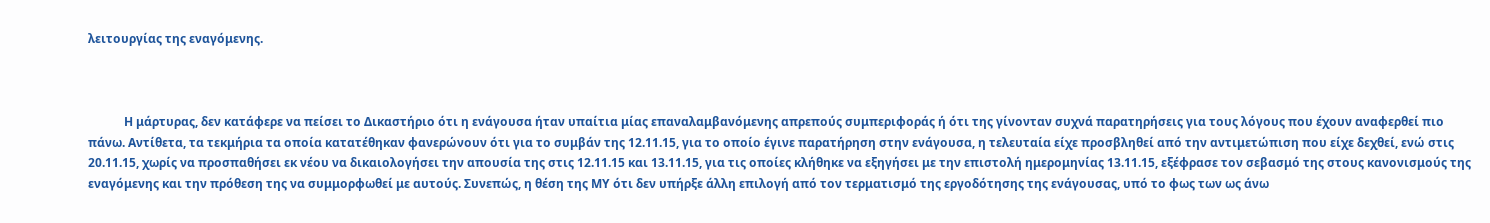λειτουργίας της εναγόμενης.



            Η μάρτυρας, δεν κατάφερε να πείσει το Δικαστήριο ότι η ενάγουσα ήταν υπαίτια μίας επαναλαμβανόμενης απρεπούς συμπεριφοράς ή ότι της γίνονταν συχνά παρατηρήσεις για τους λόγους που έχουν αναφερθεί πιο πάνω. Αντίθετα, τα τεκμήρια τα οποία κατατέθηκαν φανερώνουν ότι για το συμβάν της 12.11.15, για το οποίο έγινε παρατήρηση στην ενάγουσα, η τελευταία είχε προσβληθεί από την αντιμετώπιση που είχε δεχθεί, ενώ στις 20.11.15, χωρίς να προσπαθήσει εκ νέου να δικαιολογήσει την απουσία της στις 12.11.15 και 13.11.15, για τις οποίες κλήθηκε να εξηγήσει με την επιστολή ημερομηνίας 13.11.15, εξέφρασε τον σεβασμό της στους κανονισμούς της εναγόμενης και την πρόθεση της να συμμορφωθεί με αυτούς. Συνεπώς, η θέση της ΜΥ ότι δεν υπήρξε άλλη επιλογή από τον τερματισμό της εργοδότησης της ενάγουσας, υπό το φως των ως άνω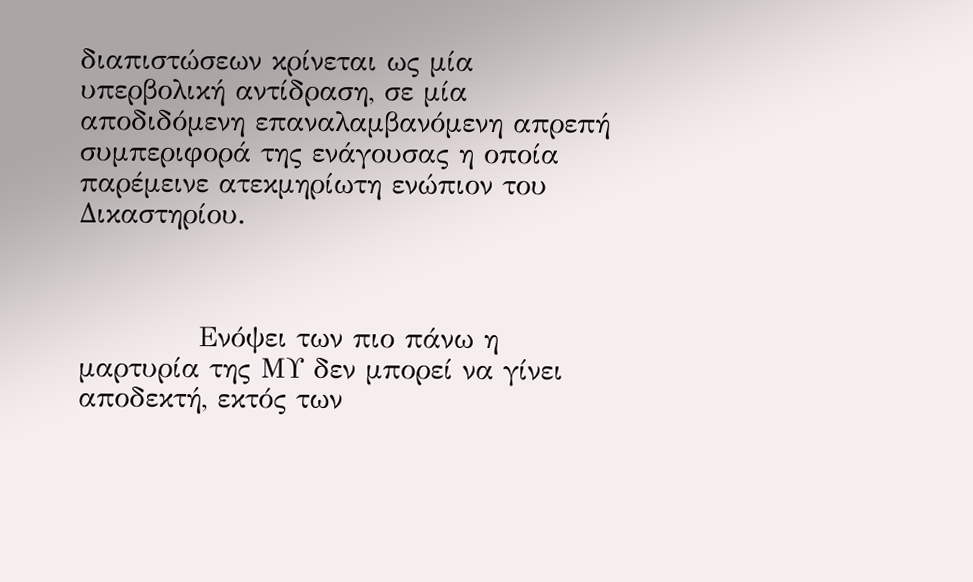διαπιστώσεων κρίνεται ως μία υπερβολική αντίδραση, σε μία αποδιδόμενη επαναλαμβανόμενη απρεπή συμπεριφορά της ενάγουσας η οποία παρέμεινε ατεκμηρίωτη ενώπιον του Δικαστηρίου.



            Ενόψει των πιο πάνω η μαρτυρία της ΜΥ δεν μπορεί να γίνει αποδεκτή, εκτός των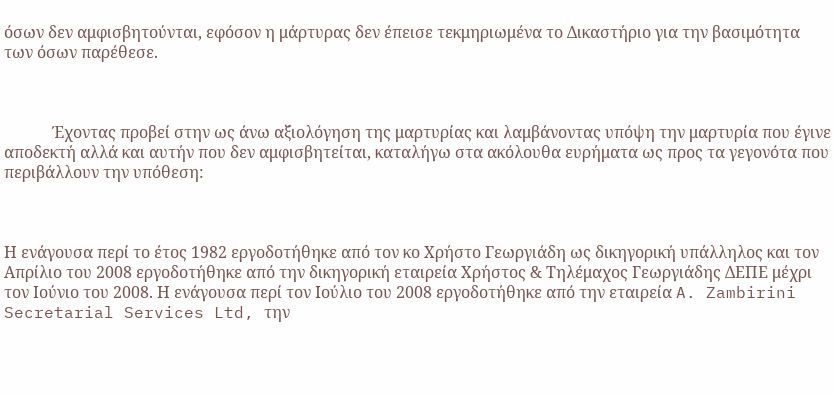όσων δεν αμφισβητούνται, εφόσον η μάρτυρας δεν έπεισε τεκμηριωμένα το Δικαστήριο για την βασιμότητα των όσων παρέθεσε.



            Έχοντας προβεί στην ως άνω αξιολόγηση της μαρτυρίας και λαμβάνοντας υπόψη την μαρτυρία που έγινε αποδεκτή αλλά και αυτήν που δεν αμφισβητείται, καταλήγω στα ακόλουθα ευρήματα ως προς τα γεγονότα που περιβάλλουν την υπόθεση:



Η ενάγουσα περί το έτος 1982 εργοδοτήθηκε από τον κο Χρήστο Γεωργιάδη ως δικηγορική υπάλληλος και τον Απρίλιο του 2008 εργοδοτήθηκε από την δικηγορική εταιρεία Χρήστος & Τηλέμαχος Γεωργιάδης ΔΕΠΕ μέχρι τον Ιούνιο του 2008. Η ενάγουσα περί τον Ιούλιο του 2008 εργοδοτήθηκε από την εταιρεία A. Zambirini Secretarial Services Ltd, την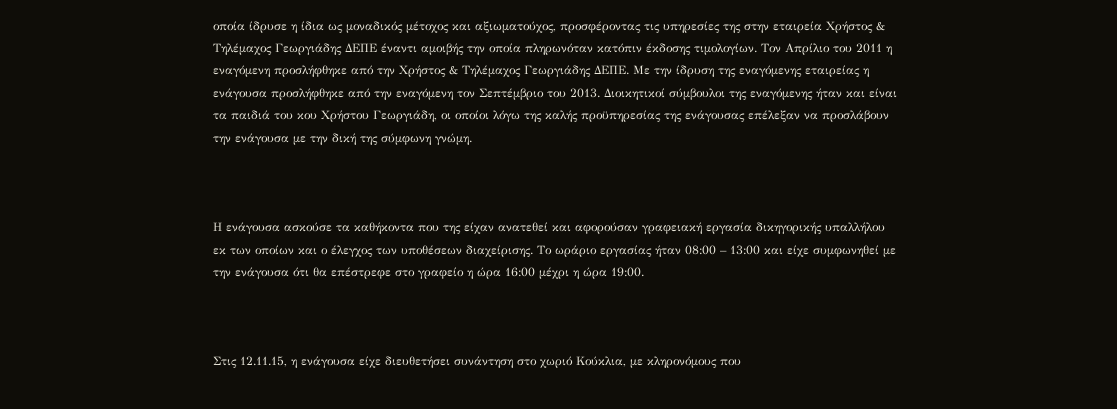οποία ίδρυσε η ίδια ως μοναδικός μέτοχος και αξιωματούχος, προσφέροντας τις υπηρεσίες της στην εταιρεία Χρήστος & Τηλέμαχος Γεωργιάδης ΔΕΠΕ έναντι αμοιβής την οποία πληρωνόταν κατόπιν έκδοσης τιμολογίων. Τον Απρίλιο του 2011 η εναγόμενη προσλήφθηκε από την Χρήστος & Τηλέμαχος Γεωργιάδης ΔΕΠΕ. Με την ίδρυση της εναγόμενης εταιρείας η ενάγουσα προσλήφθηκε από την εναγόμενη τον Σεπτέμβριο του 2013. Διοικητικοί σύμβουλοι της εναγόμενης ήταν και είναι τα παιδιά του κου Χρήστου Γεωργιάδη, οι οποίοι λόγω της καλής προϋπηρεσίας της ενάγουσας επέλεξαν να προσλάβουν την ενάγουσα με την δική της σύμφωνη γνώμη.



Η ενάγουσα ασκούσε τα καθήκοντα που της είχαν ανατεθεί και αφορούσαν γραφειακή εργασία δικηγορικής υπαλλήλου εκ των οποίων και ο έλεγχος των υποθέσεων διαχείρισης. Το ωράριο εργασίας ήταν 08:00 – 13:00 και είχε συμφωνηθεί με την ενάγουσα ότι θα επέστρεφε στο γραφείο η ώρα 16:00 μέχρι η ώρα 19:00.



Στις 12.11.15, η ενάγουσα είχε διευθετήσει συνάντηση στο χωριό Κούκλια, με κληρονόμους που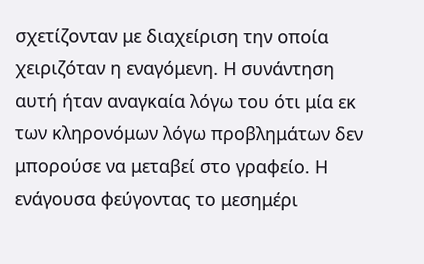σχετίζονταν με διαχείριση την οποία χειριζόταν η εναγόμενη. Η συνάντηση αυτή ήταν αναγκαία λόγω του ότι μία εκ των κληρονόμων λόγω προβλημάτων δεν μπορούσε να μεταβεί στο γραφείο. Η ενάγουσα φεύγοντας το μεσημέρι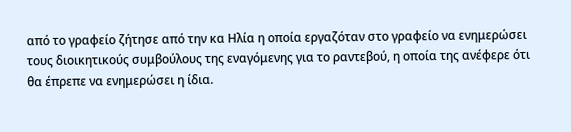από το γραφείο ζήτησε από την κα Ηλία η οποία εργαζόταν στο γραφείο να ενημερώσει τους διοικητικούς συμβούλους της εναγόμενης για το ραντεβού, η οποία της ανέφερε ότι θα έπρεπε να ενημερώσει η ίδια.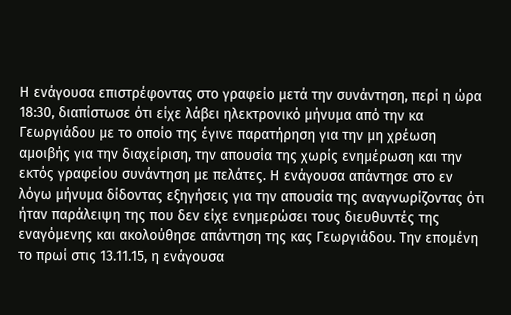Η ενάγουσα επιστρέφοντας στο γραφείο μετά την συνάντηση, περί η ώρα 18:30, διαπίστωσε ότι είχε λάβει ηλεκτρονικό μήνυμα από την κα Γεωργιάδου με το οποίο της έγινε παρατήρηση για την μη χρέωση αμοιβής για την διαχείριση, την απουσία της χωρίς ενημέρωση και την εκτός γραφείου συνάντηση με πελάτες. Η ενάγουσα απάντησε στο εν λόγω μήνυμα δίδοντας εξηγήσεις για την απουσία της αναγνωρίζοντας ότι ήταν παράλειψη της που δεν είχε ενημερώσει τους διευθυντές της εναγόμενης και ακολούθησε απάντηση της κας Γεωργιάδου. Την επομένη το πρωί στις 13.11.15, η ενάγουσα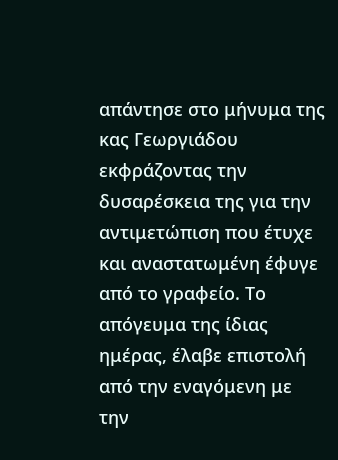απάντησε στο μήνυμα της κας Γεωργιάδου εκφράζοντας την δυσαρέσκεια της για την αντιμετώπιση που έτυχε και αναστατωμένη έφυγε από το γραφείο. Το απόγευμα της ίδιας ημέρας, έλαβε επιστολή από την εναγόμενη με την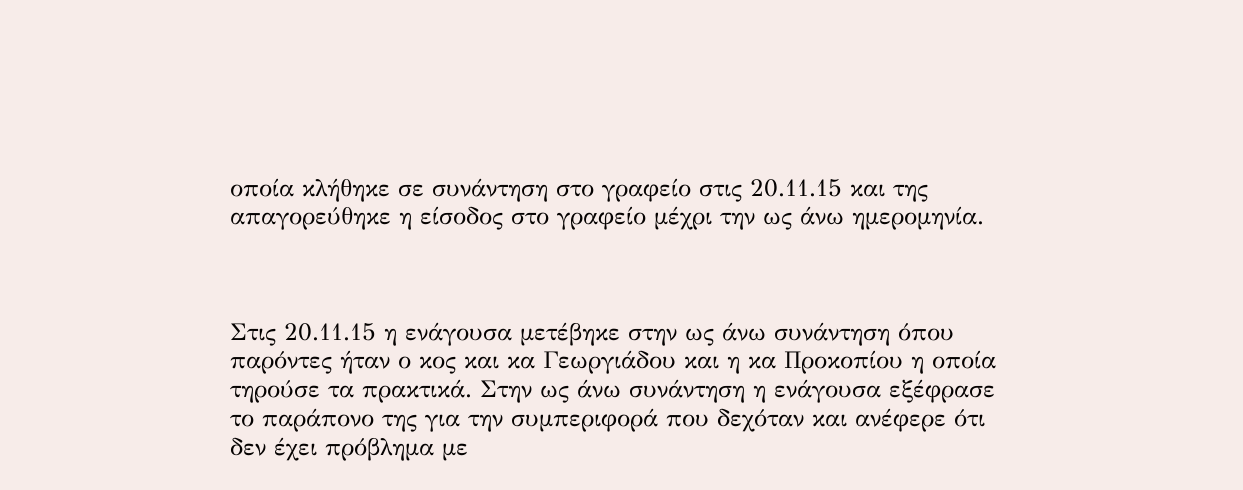οποία κλήθηκε σε συνάντηση στο γραφείο στις 20.11.15 και της απαγορεύθηκε η είσοδος στο γραφείο μέχρι την ως άνω ημερομηνία.



Στις 20.11.15 η ενάγουσα μετέβηκε στην ως άνω συνάντηση όπου παρόντες ήταν ο κος και κα Γεωργιάδου και η κα Προκοπίου η οποία τηρούσε τα πρακτικά. Στην ως άνω συνάντηση η ενάγουσα εξέφρασε το παράπονο της για την συμπεριφορά που δεχόταν και ανέφερε ότι δεν έχει πρόβλημα με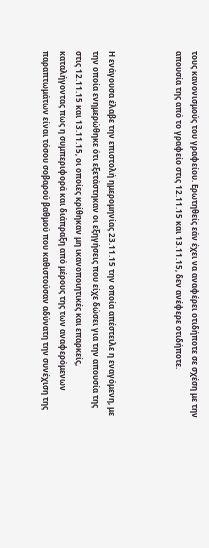τους κανονισμούς του γραφείου. Ερωτηθείς εάν έχει να αναφέρει οτιδήποτε σε σχέση με την απουσία της από το γραφείο στις 12.11.15 και 13.11.15, δεν ανέφερε οτιδήποτε.



Η ενάγουσα έλαβε την επιστολή ημερομηνίας 23.11.15 την οποία απέστειλε η εναγόμενη, με την οποία ενημερώθηκε ότι εξετάστηκαν οι εξηγήσεις που είχε δώσει για την απουσία της στις 12.11.15 και 13.11.15, οι οποίες κρίθηκαν μη ικανοποιητικές και επαρκείς, καταλήγοντας πως η συμπεριφορά και διάπραξη από μέρους της των αναφερόμενων παραπτωμάτων είναι τόσου σοβαρού βαθμού που καθιστούσαν αδύνατη την συνέχιση της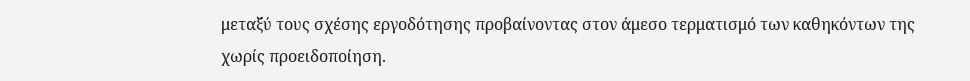μεταξύ τους σχέσης εργοδότησης προβαίνοντας στον άμεσο τερματισμό των καθηκόντων της χωρίς προειδοποίηση.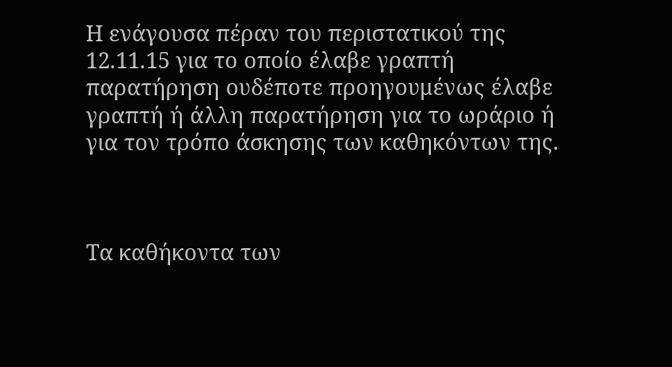Η ενάγουσα πέραν του περιστατικού της 12.11.15 για το οποίο έλαβε γραπτή παρατήρηση ουδέποτε προηγουμένως έλαβε γραπτή ή άλλη παρατήρηση για το ωράριο ή για τον τρόπο άσκησης των καθηκόντων της.



Τα καθήκοντα των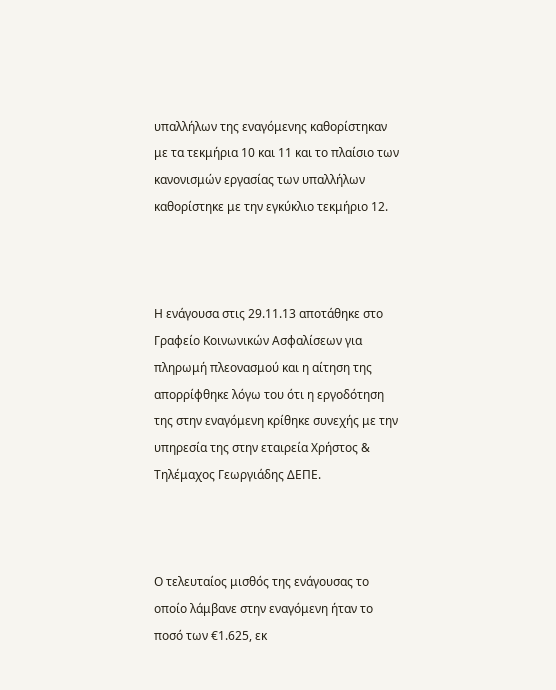υπαλλήλων της εναγόμενης καθορίστηκαν με τα τεκμήρια 10 και 11 και το πλαίσιο των κανονισμών εργασίας των υπαλλήλων καθορίστηκε με την εγκύκλιο τεκμήριο 12.



Η ενάγουσα στις 29.11.13 αποτάθηκε στο Γραφείο Κοινωνικών Ασφαλίσεων για πληρωμή πλεονασμού και η αίτηση της απορρίφθηκε λόγω του ότι η εργοδότηση της στην εναγόμενη κρίθηκε συνεχής με την υπηρεσία της στην εταιρεία Χρήστος & Τηλέμαχος Γεωργιάδης ΔΕΠΕ.



Ο τελευταίος μισθός της ενάγουσας το οποίο λάμβανε στην εναγόμενη ήταν το ποσό των €1.625, εκ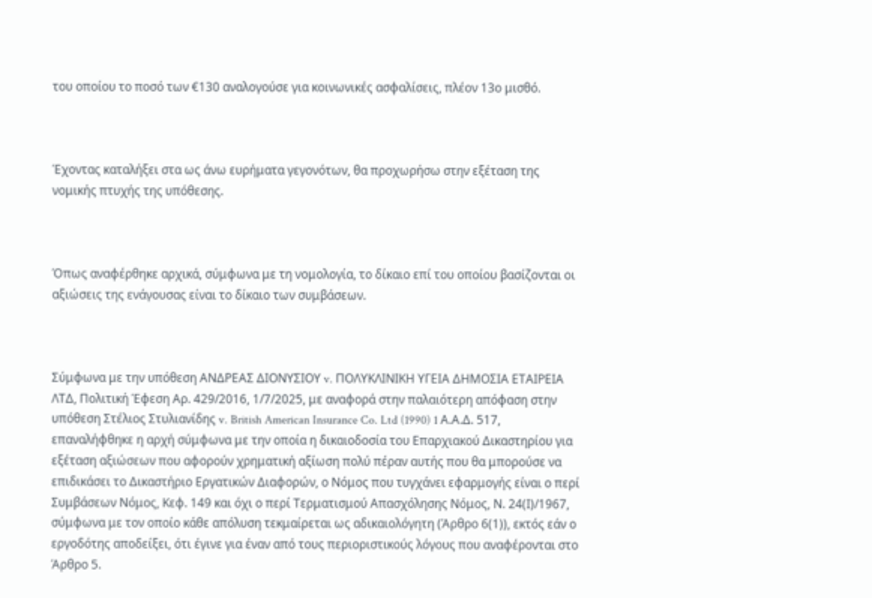του οποίου το ποσό των €130 αναλογούσε για κοινωνικές ασφαλίσεις, πλέον 13ο μισθό.



Έχοντας καταλήξει στα ως άνω ευρήματα γεγονότων, θα προχωρήσω στην εξέταση της νομικής πτυχής της υπόθεσης.



Όπως αναφέρθηκε αρχικά, σύμφωνα με τη νομολογία, το δίκαιο επί του οποίου βασίζονται οι αξιώσεις της ενάγουσας είναι το δίκαιο των συμβάσεων.



Σύμφωνα με την υπόθεση ΑΝΔΡΕΑΣ ΔΙΟΝΥΣΙΟΥ v. ΠΟΛΥΚΛΙΝΙΚΗ ΥΓΕΙΑ ΔΗΜΟΣΙΑ ΕΤΑΙΡΕΙΑ ΛΤΔ, Πολιτική Έφεση Αρ. 429/2016, 1/7/2025, με αναφορά στην παλαιότερη απόφαση στην υπόθεση Στέλιος Στυλιανίδης v. British American Insurance Co. Ltd (1990) 1 Α.Α.Δ. 517, επαναλήφθηκε η αρχή σύμφωνα με την οποία η δικαιοδοσία του Επαρχιακού Δικαστηρίου για εξέταση αξιώσεων που αφορούν χρηματική αξίωση πολύ πέραν αυτής που θα μπορούσε να επιδικάσει το Δικαστήριο Εργατικών Διαφορών, ο Νόμος που τυγχάνει εφαρμογής είναι ο περί Συμβάσεων Νόμος, Κεφ. 149 και όχι ο περί Τερματισμού Απασχόλησης Νόμος, Ν. 24(Ι)/1967, σύμφωνα με τον οποίο κάθε απόλυση τεκμαίρεται ως αδικαιολόγητη (Άρθρο 6(1)), εκτός εάν ο εργοδότης αποδείξει, ότι έγινε για έναν από τους περιοριστικούς λόγους που αναφέρονται στο Άρθρο 5.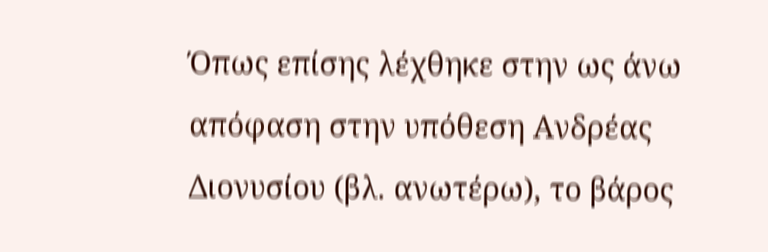Όπως επίσης λέχθηκε στην ως άνω απόφαση στην υπόθεση Ανδρέας Διονυσίου (βλ. ανωτέρω), το βάρος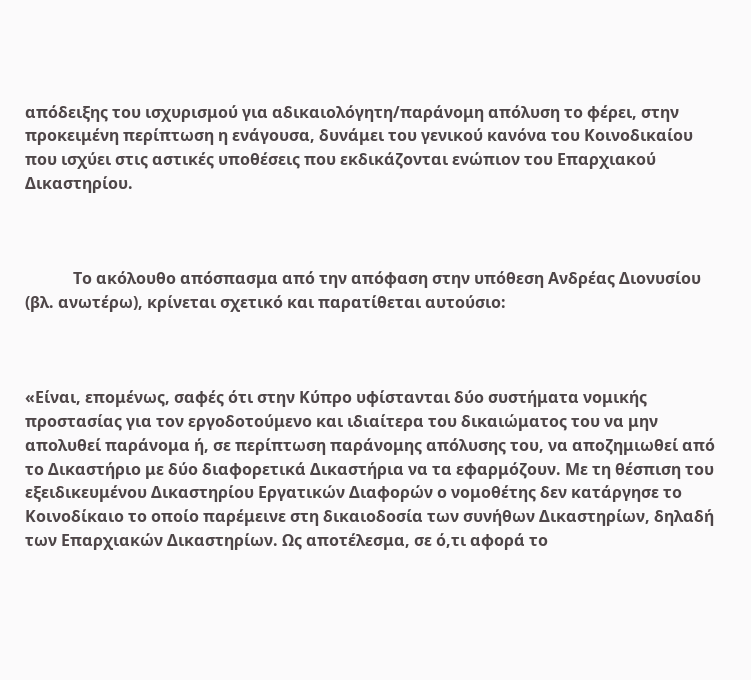απόδειξης του ισχυρισμού για αδικαιολόγητη/παράνομη απόλυση το φέρει, στην προκειμένη περίπτωση η ενάγουσα, δυνάμει του γενικού κανόνα του Κοινοδικαίου που ισχύει στις αστικές υποθέσεις που εκδικάζονται ενώπιον του Επαρχιακού Δικαστηρίου.



            Το ακόλουθο απόσπασμα από την απόφαση στην υπόθεση Ανδρέας Διονυσίου (βλ. ανωτέρω), κρίνεται σχετικό και παρατίθεται αυτούσιο:



«Είναι, επομένως, σαφές ότι στην Κύπρο υφίστανται δύο συστήματα νομικής προστασίας για τον εργοδοτούμενο και ιδιαίτερα του δικαιώματος του να μην απολυθεί παράνομα ή, σε περίπτωση παράνομης απόλυσης του, να αποζημιωθεί από το Δικαστήριο με δύο διαφορετικά Δικαστήρια να τα εφαρμόζουν. Με τη θέσπιση του εξειδικευμένου Δικαστηρίου Εργατικών Διαφορών ο νομοθέτης δεν κατάργησε το Κοινοδίκαιο το οποίο παρέμεινε στη δικαιοδοσία των συνήθων Δικαστηρίων, δηλαδή των Επαρχιακών Δικαστηρίων. Ως αποτέλεσμα, σε ό,τι αφορά το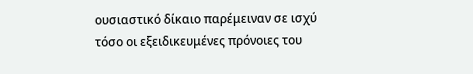ουσιαστικό δίκαιο παρέμειναν σε ισχύ τόσο οι εξειδικευμένες πρόνοιες του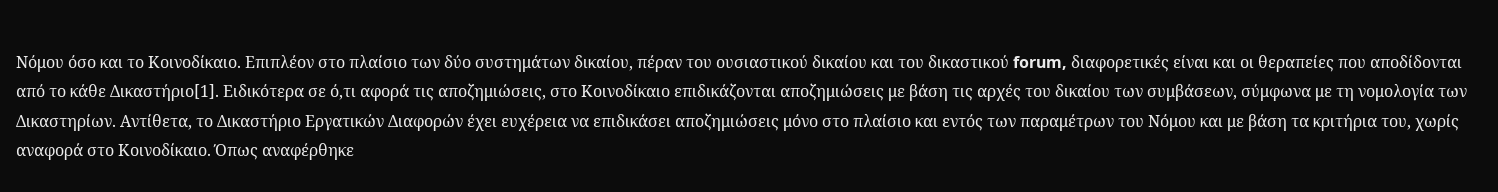Νόμου όσο και το Κοινοδίκαιο. Επιπλέον στο πλαίσιο των δύο συστημάτων δικαίου, πέραν του ουσιαστικού δικαίου και του δικαστικού forum, διαφορετικές είναι και οι θεραπείες που αποδίδονται από το κάθε Δικαστήριο[1]. Ειδικότερα σε ό,τι αφορά τις αποζημιώσεις, στο Κοινοδίκαιο επιδικάζονται αποζημιώσεις με βάση τις αρχές του δικαίου των συμβάσεων, σύμφωνα με τη νομολογία των Δικαστηρίων. Αντίθετα, το Δικαστήριο Εργατικών Διαφορών έχει ευχέρεια να επιδικάσει αποζημιώσεις μόνο στο πλαίσιο και εντός των παραμέτρων του Νόμου και με βάση τα κριτήρια του, χωρίς αναφορά στο Κοινοδίκαιο. Όπως αναφέρθηκε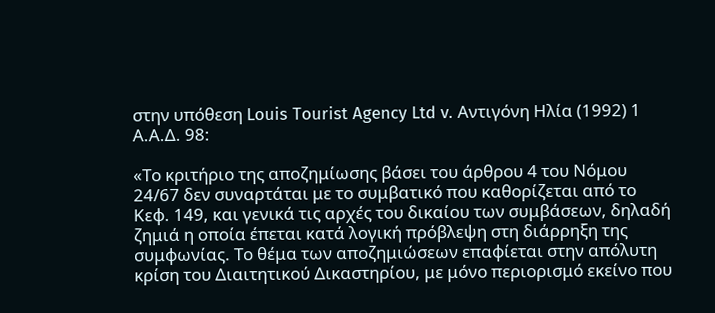στην υπόθεση Louis Tourist Agency Ltd v. Αντιγόνη Ηλία (1992) 1 Α.Α.Δ. 98:

«Το κριτήριο της αποζημίωσης βάσει του άρθρου 4 του Νόμου 24/67 δεν συναρτάται με το συμβατικό που καθορίζεται από το Κεφ. 149, και γενικά τις αρχές του δικαίου των συμβάσεων, δηλαδή ζημιά η οποία έπεται κατά λογική πρόβλεψη στη διάρρηξη της συμφωνίας. Το θέμα των αποζημιώσεων επαφίεται στην απόλυτη κρίση του Διαιτητικού Δικαστηρίου, με μόνο περιορισμό εκείνο που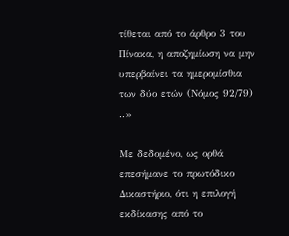τίθεται από το άρθρο 3 του Πίνακα, η αποζημίωση να μην υπερβαίνει τα ημερομίσθια των δύο ετών (Νόμος 92/79) ..»

Με δεδομένο, ως ορθά επεσήμανε το πρωτόδικο Δικαστήριο, ότι η επιλογή εκδίκασης από το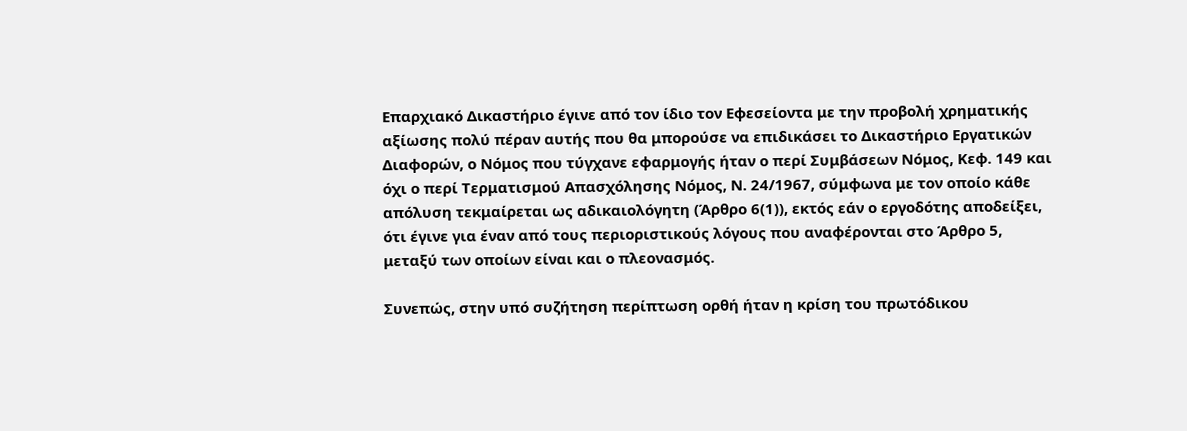Επαρχιακό Δικαστήριο έγινε από τον ίδιο τον Εφεσείοντα με την προβολή χρηματικής αξίωσης πολύ πέραν αυτής που θα μπορούσε να επιδικάσει το Δικαστήριο Εργατικών Διαφορών, ο Νόμος που τύγχανε εφαρμογής ήταν ο περί Συμβάσεων Νόμος, Κεφ. 149 και όχι ο περί Τερματισμού Απασχόλησης Νόμος, Ν. 24/1967, σύμφωνα με τον οποίο κάθε απόλυση τεκμαίρεται ως αδικαιολόγητη (Άρθρο 6(1)), εκτός εάν ο εργοδότης αποδείξει, ότι έγινε για έναν από τους περιοριστικούς λόγους που αναφέρονται στο Άρθρο 5, μεταξύ των οποίων είναι και ο πλεονασμός.

Συνεπώς, στην υπό συζήτηση περίπτωση ορθή ήταν η κρίση του πρωτόδικου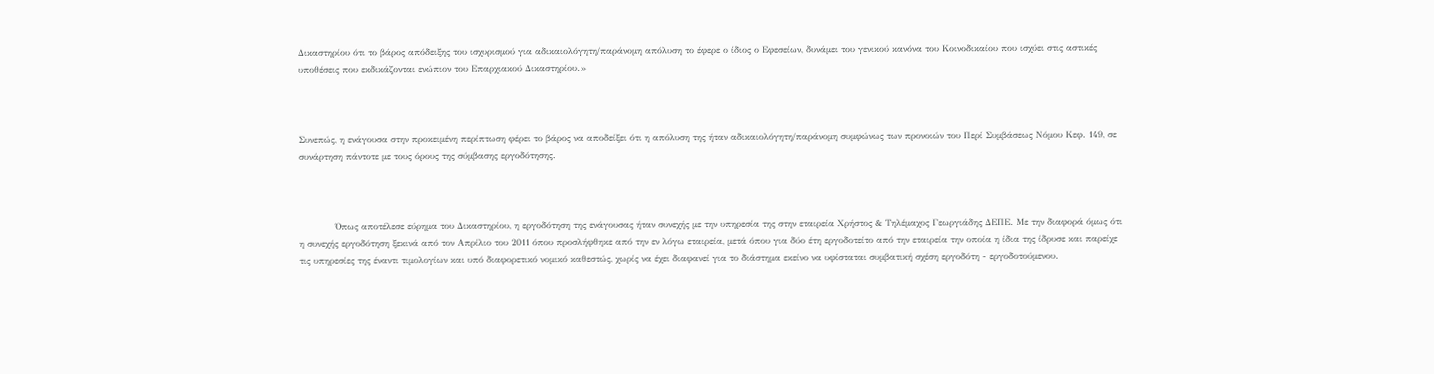Δικαστηρίου ότι το βάρος απόδειξης του ισχυρισμού για αδικαιολόγητη/παράνομη απόλυση το έφερε ο ίδιος ο Εφεσείων, δυνάμει του γενικού κανόνα του Κοινοδικαίου που ισχύει στις αστικές υποθέσεις που εκδικάζονται ενώπιον του Επαρχιακού Δικαστηρίου.»



Συνεπώς, η ενάγουσα στην προκειμένη περίπτωση φέρει το βάρος να αποδείξει ότι η απόλυση της ήταν αδικαιολόγητη/παράνομη συμφώνως των προνοιών του Περί Συμβάσεως Νόμου Κεφ. 149, σε συνάρτηση πάντοτε με τους όρους της σύμβασης εργοδότησης.



            Όπως αποτέλεσε εύρημα του Δικαστηρίου, η εργοδότηση της ενάγουσας ήταν συνεχής με την υπηρεσία της στην εταιρεία Χρήστος & Τηλέμαχος Γεωργιάδης ΔΕΠΕ. Με την διαφορά όμως ότι η συνεχής εργοδότηση ξεκινά από τον Απρίλιο του 2011 όπου προσλήφθηκε από την εν λόγω εταιρεία, μετά όπου για δύο έτη εργοδοτείτο από την εταιρεία την οποία η ίδια της ίδρυσε και παρείχε τις υπηρεσίες της έναντι τιμολογίων και υπό διαφορετικό νομικό καθεστώς, χωρίς να έχει διαφανεί για το διάστημα εκείνο να υφίσταται συμβατική σχέση εργοδότη - εργοδοτούμενου.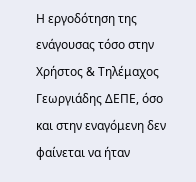Η εργοδότηση της ενάγουσας τόσο στην Χρήστος & Τηλέμαχος Γεωργιάδης ΔΕΠΕ, όσο και στην εναγόμενη δεν φαίνεται να ήταν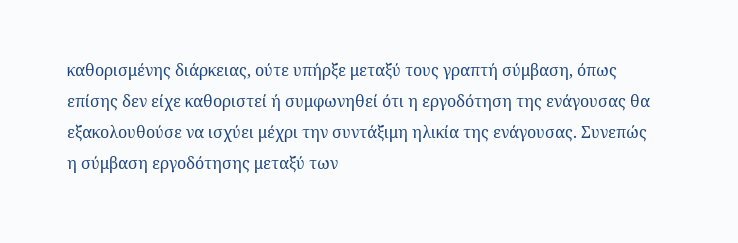καθορισμένης διάρκειας, ούτε υπήρξε μεταξύ τους γραπτή σύμβαση, όπως επίσης δεν είχε καθοριστεί ή συμφωνηθεί ότι η εργοδότηση της ενάγουσας θα εξακολουθούσε να ισχύει μέχρι την συντάξιμη ηλικία της ενάγουσας. Συνεπώς η σύμβαση εργοδότησης μεταξύ των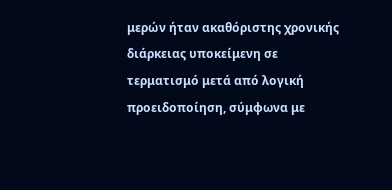μερών ήταν ακαθόριστης χρονικής διάρκειας υποκείμενη σε τερματισμό μετά από λογική προειδοποίηση, σύμφωνα με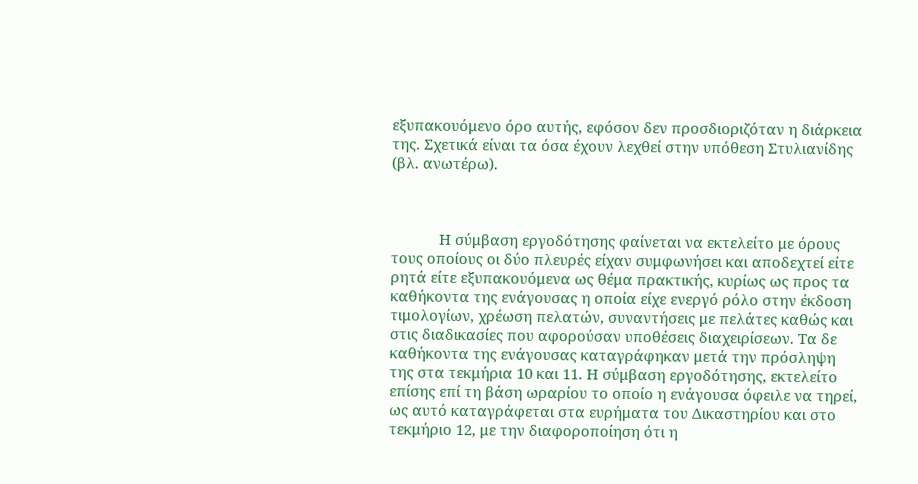εξυπακουόμενο όρο αυτής, εφόσον δεν προσδιοριζόταν η διάρκεια της. Σχετικά είναι τα όσα έχουν λεχθεί στην υπόθεση Στυλιανίδης (βλ. ανωτέρω).



            Η σύμβαση εργοδότησης φαίνεται να εκτελείτο με όρους τους οποίους οι δύο πλευρές είχαν συμφωνήσει και αποδεχτεί είτε ρητά είτε εξυπακουόμενα ως θέμα πρακτικής, κυρίως ως προς τα καθήκοντα της ενάγουσας η οποία είχε ενεργό ρόλο στην έκδοση τιμολογίων, χρέωση πελατών, συναντήσεις με πελάτες καθώς και στις διαδικασίες που αφορούσαν υποθέσεις διαχειρίσεων. Τα δε καθήκοντα της ενάγουσας καταγράφηκαν μετά την πρόσληψη της στα τεκμήρια 10 και 11. Η σύμβαση εργοδότησης, εκτελείτο επίσης επί τη βάση ωραρίου το οποίο η ενάγουσα όφειλε να τηρεί, ως αυτό καταγράφεται στα ευρήματα του Δικαστηρίου και στο τεκμήριο 12, με την διαφοροποίηση ότι η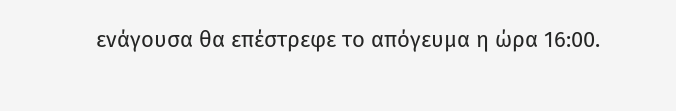ενάγουσα θα επέστρεφε το απόγευμα η ώρα 16:00.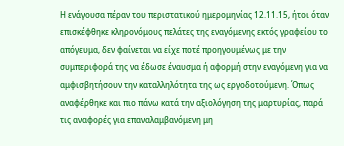Η ενάγουσα πέραν του περιστατικού ημερομηνίας 12.11.15, ήτοι όταν επισκέφθηκε κληρονόμους πελάτες της εναγόμενης εκτός γραφείου το απόγευμα, δεν φαίνεται να είχε ποτέ προηγουμένως με την συμπεριφορά της να έδωσε έναυσμα ή αφορμή στην εναγόμενη για να αμφισβητήσουν την καταλληλότητα της ως εργοδοτούμενη. Όπως αναφέρθηκε και πιο πάνω κατά την αξιολόγηση της μαρτυρίας, παρά τις αναφορές για επαναλαμβανόμενη μη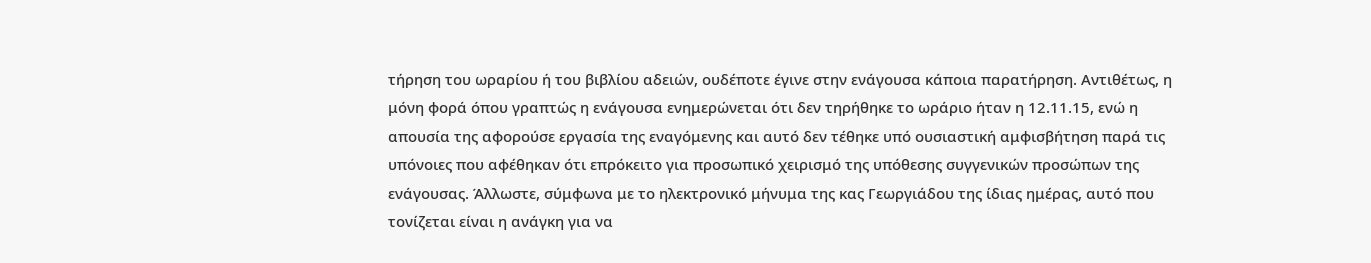τήρηση του ωραρίου ή του βιβλίου αδειών, ουδέποτε έγινε στην ενάγουσα κάποια παρατήρηση. Αντιθέτως, η μόνη φορά όπου γραπτώς η ενάγουσα ενημερώνεται ότι δεν τηρήθηκε το ωράριο ήταν η 12.11.15, ενώ η απουσία της αφορούσε εργασία της εναγόμενης και αυτό δεν τέθηκε υπό ουσιαστική αμφισβήτηση παρά τις υπόνοιες που αφέθηκαν ότι επρόκειτο για προσωπικό χειρισμό της υπόθεσης συγγενικών προσώπων της ενάγουσας. Άλλωστε, σύμφωνα με το ηλεκτρονικό μήνυμα της κας Γεωργιάδου της ίδιας ημέρας, αυτό που τονίζεται είναι η ανάγκη για να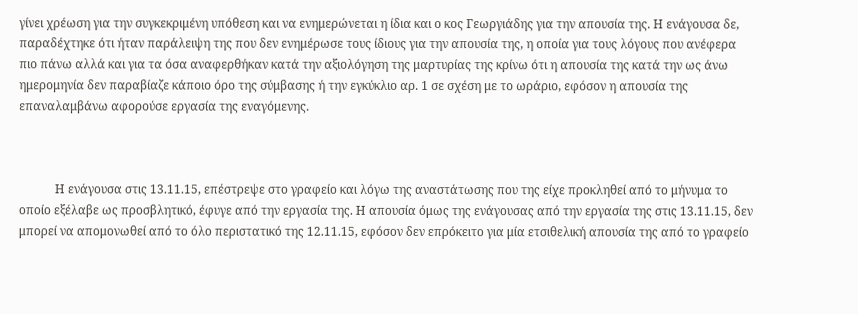γίνει χρέωση για την συγκεκριμένη υπόθεση και να ενημερώνεται η ίδια και ο κος Γεωργιάδης για την απουσία της. Η ενάγουσα δε, παραδέχτηκε ότι ήταν παράλειψη της που δεν ενημέρωσε τους ίδιους για την απουσία της, η οποία για τους λόγους που ανέφερα πιο πάνω αλλά και για τα όσα αναφερθήκαν κατά την αξιολόγηση της μαρτυρίας της κρίνω ότι η απουσία της κατά την ως άνω ημερομηνία δεν παραβίαζε κάποιο όρο της σύμβασης ή την εγκύκλιο αρ. 1 σε σχέση με το ωράριο, εφόσον η απουσία της επαναλαμβάνω αφορούσε εργασία της εναγόμενης.



            Η ενάγουσα στις 13.11.15, επέστρεψε στο γραφείο και λόγω της αναστάτωσης που της είχε προκληθεί από το μήνυμα το οποίο εξέλαβε ως προσβλητικό, έφυγε από την εργασία της. Η απουσία όμως της ενάγουσας από την εργασία της στις 13.11.15, δεν μπορεί να απομονωθεί από το όλο περιστατικό της 12.11.15, εφόσον δεν επρόκειτο για μία ετσιθελική απουσία της από το γραφείο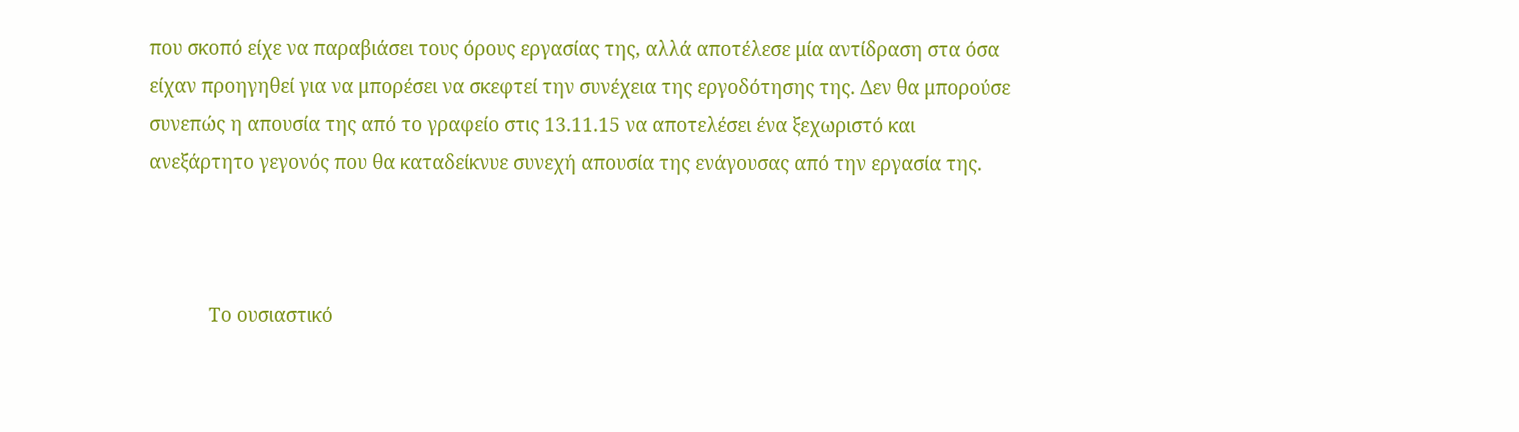που σκοπό είχε να παραβιάσει τους όρους εργασίας της, αλλά αποτέλεσε μία αντίδραση στα όσα είχαν προηγηθεί για να μπορέσει να σκεφτεί την συνέχεια της εργοδότησης της. Δεν θα μπορούσε συνεπώς η απουσία της από το γραφείο στις 13.11.15 να αποτελέσει ένα ξεχωριστό και ανεξάρτητο γεγονός που θα καταδείκνυε συνεχή απουσία της ενάγουσας από την εργασία της.



            Το ουσιαστικό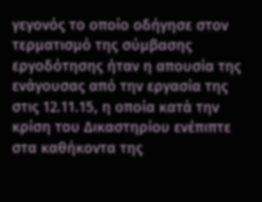γεγονός το οποίο οδήγησε στον τερματισμό της σύμβασης εργοδότησης ήταν η απουσία της ενάγουσας από την εργασία της στις 12.11.15, η οποία κατά την κρίση του Δικαστηρίου ενέπιπτε στα καθήκοντα της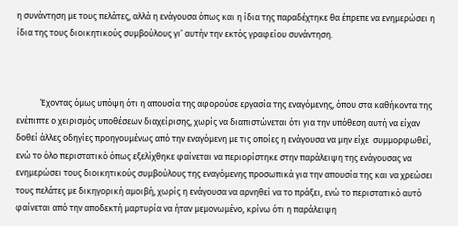η συνάντηση με τους πελάτες, αλλά η ενάγουσα όπως και η ίδια της παραδέχτηκε θα έπρεπε να ενημερώσει η ίδια της τους διοικητικούς συμβούλους γι’ αυτήν την εκτός γραφείου συνάντηση.



            Έχοντας όμως υπόψη ότι η απουσία της αφορούσε εργασία της εναγόμενης, όπου στα καθήκοντα της ενέπιπτε ο χειρισμός υποθέσεων διαχείρισης, χωρίς να διαπιστώνεται ότι για την υπόθεση αυτή να είχαν δοθεί άλλες οδηγίες προηγουμένως από την εναγόμενη με τις οποίες η ενάγουσα να μην είχε  συμμορφωθεί, ενώ το όλο περιστατικό όπως εξελίχθηκε φαίνεται να περιορίστηκε στην παράλειψη της ενάγουσας να ενημερώσει τους διοικητικούς συμβούλους της εναγόμενης προσωπικά για την απουσία της και να χρεώσει τους πελάτες με δικηγορική αμοιβή, χωρίς η ενάγουσα να αρνηθεί να το πράξει, ενώ το περιστατικό αυτό φαίνεται από την αποδεκτή μαρτυρία να ήταν μεμονωμένο, κρίνω ότι η παράλειψη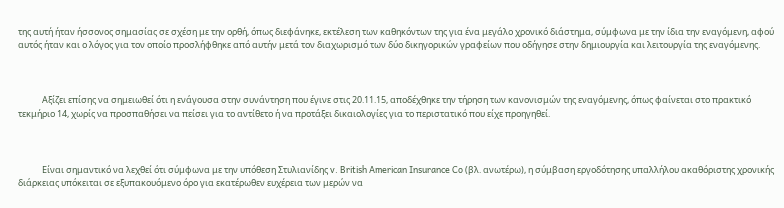της αυτή ήταν ήσσονος σημασίας σε σχέση με την ορθή, όπως διεφάνηκε, εκτέλεση των καθηκόντων της για ένα μεγάλο χρονικό διάστημα, σύμφωνα με την ίδια την εναγόμενη, αφού αυτός ήταν και ο λόγος για τον οποίο προσλήφθηκε από αυτήν μετά τον διαχωρισμό των δύο δικηγορικών γραφείων που οδήγησε στην δημιουργία και λειτουργία της εναγόμενης.



            Αξίζει επίσης να σημειωθεί ότι η ενάγουσα στην συνάντηση που έγινε στις 20.11.15, αποδέχθηκε την τήρηση των κανονισμών της εναγόμενης, όπως φαίνεται στο πρακτικό τεκμήριο 14, χωρίς να προσπαθήσει να πείσει για το αντίθετο ή να προτάξει δικαιολογίες για το περιστατικό που είχε προηγηθεί.



            Είναι σημαντικό να λεχθεί ότι σύμφωνα με την υπόθεση Στυλιανίδης v. British American Insurance Co (βλ. ανωτέρω), η σύμβαση εργοδότησης υπαλλήλου ακαθόριστης χρονικής διάρκειας υπόκειται σε εξυπακουόμενο όρο για εκατέρωθεν ευχέρεια των μερών να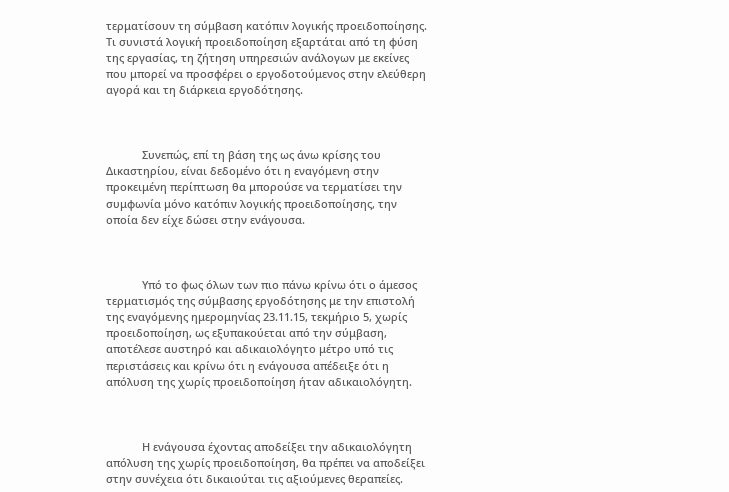τερματίσουν τη σύμβαση κατόπιν λογικής προειδοποίησης. Τι συνιστά λογική προειδοποίηση εξαρτάται από τη φύση της εργασίας, τη ζήτηση υπηρεσιών ανάλογων με εκείνες που μπορεί να προσφέρει ο εργοδοτούμενος στην ελεύθερη αγορά και τη διάρκεια εργοδότησης.



            Συνεπώς, επί τη βάση της ως άνω κρίσης του Δικαστηρίου, είναι δεδομένο ότι η εναγόμενη στην προκειμένη περίπτωση θα μπορούσε να τερματίσει την συμφωνία μόνο κατόπιν λογικής προειδοποίησης, την οποία δεν είχε δώσει στην ενάγουσα.



            Υπό το φως όλων των πιο πάνω κρίνω ότι ο άμεσος τερματισμός της σύμβασης εργοδότησης με την επιστολή της εναγόμενης ημερομηνίας 23.11.15, τεκμήριο 5, χωρίς προειδοποίηση, ως εξυπακούεται από την σύμβαση, αποτέλεσε αυστηρό και αδικαιολόγητο μέτρο υπό τις περιστάσεις και κρίνω ότι η ενάγουσα απέδειξε ότι η απόλυση της χωρίς προειδοποίηση ήταν αδικαιολόγητη.



            Η ενάγουσα έχοντας αποδείξει την αδικαιολόγητη απόλυση της χωρίς προειδοποίηση, θα πρέπει να αποδείξει στην συνέχεια ότι δικαιούται τις αξιούμενες θεραπείες.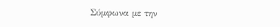Σύμφωνα με την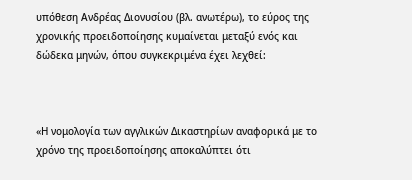υπόθεση Ανδρέας Διονυσίου (βλ. ανωτέρω), το εύρος της χρονικής προειδοποίησης κυμαίνεται μεταξύ ενός και δώδεκα μηνών, όπου συγκεκριμένα έχει λεχθεί:



«Η νομολογία των αγγλικών Δικαστηρίων αναφορικά με το χρόνο της προειδοποίησης αποκαλύπτει ότι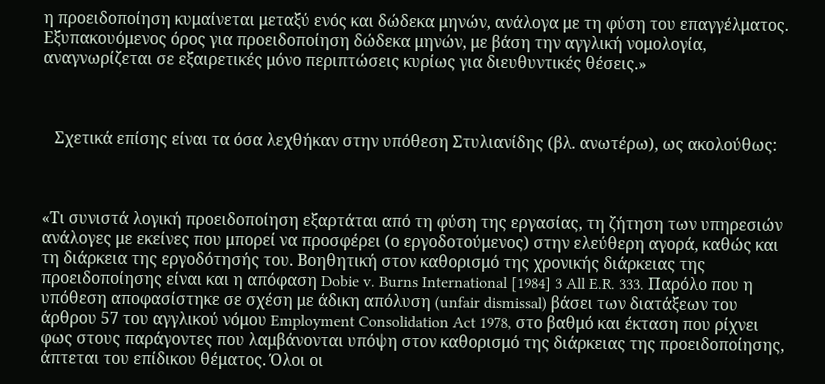η προειδοποίηση κυμαίνεται μεταξύ ενός και δώδεκα μηνών, ανάλογα με τη φύση του επαγγέλματος. Εξυπακουόμενος όρος για προειδοποίηση δώδεκα μηνών, με βάση την αγγλική νομολογία, αναγνωρίζεται σε εξαιρετικές μόνο περιπτώσεις κυρίως για διευθυντικές θέσεις.»



   Σχετικά επίσης είναι τα όσα λεχθήκαν στην υπόθεση Στυλιανίδης (βλ. ανωτέρω), ως ακολούθως:



«Τι συνιστά λογική προειδοποίηση εξαρτάται από τη φύση της εργασίας, τη ζήτηση των υπηρεσιών ανάλογες με εκείνες που μπορεί να προσφέρει (ο εργοδοτούμενος) στην ελεύθερη αγορά, καθώς και τη διάρκεια της εργοδότησής του. Βοηθητική στον καθορισμό της χρονικής διάρκειας της προειδοποίησης είναι και η απόφαση Dobie v. Burns International [1984] 3 All E.R. 333. Παρόλο που η υπόθεση αποφασίστηκε σε σχέση με άδικη απόλυση (unfair dismissal) βάσει των διατάξεων του άρθρου 57 του αγγλικού νόμου Employment Consolidation Act 1978, στο βαθμό και έκταση που ρίχνει φως στους παράγοντες που λαμβάνονται υπόψη στον καθορισμό της διάρκειας της προειδοποίησης, άπτεται του επίδικου θέματος. Όλοι οι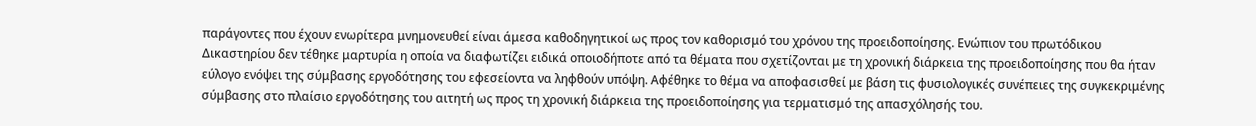παράγοντες που έχουν ενωρίτερα μνημονευθεί είναι άμεσα καθοδηγητικοί ως προς τον καθορισμό του χρόνου της προειδοποίησης. Ενώπιον του πρωτόδικου Δικαστηρίου δεν τέθηκε μαρτυρία η οποία να διαφωτίζει ειδικά οποιοδήποτε από τα θέματα που σχετίζονται με τη χρονική διάρκεια της προειδοποίησης που θα ήταν εύλογο ενόψει της σύμβασης εργοδότησης του εφεσείοντα να ληφθούν υπόψη. Αφέθηκε το θέμα να αποφασισθεί με βάση τις φυσιολογικές συνέπειες της συγκεκριμένης σύμβασης στο πλαίσιο εργοδότησης του αιτητή ως προς τη χρονική διάρκεια της προειδοποίησης για τερματισμό της απασχόλησής του.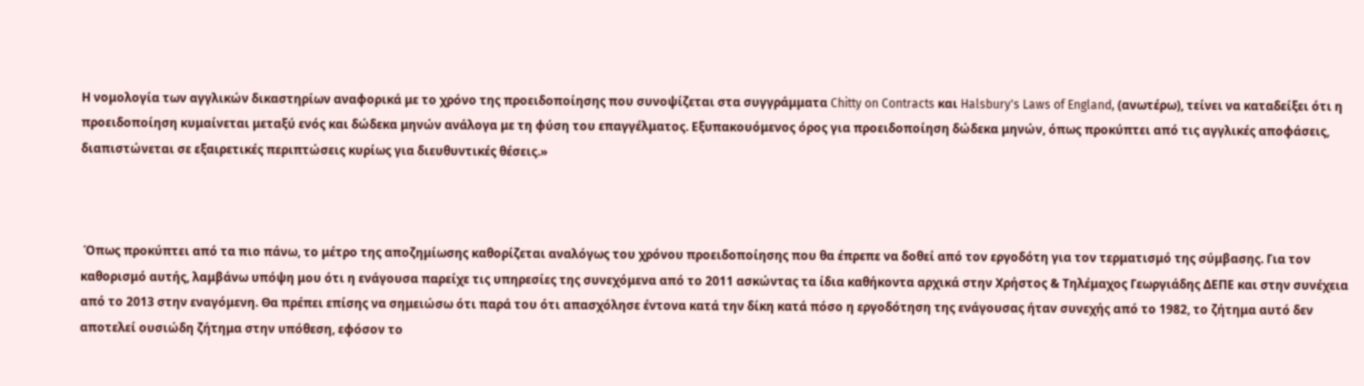Η νομολογία των αγγλικών δικαστηρίων αναφορικά με το χρόνο της προειδοποίησης που συνοψίζεται στα συγγράμματα Chitty on Contracts και Halsbury's Laws of England, (ανωτέρω), τείνει να καταδείξει ότι η προειδοποίηση κυμαίνεται μεταξύ ενός και δώδεκα μηνών ανάλογα με τη φύση του επαγγέλματος. Εξυπακουόμενος όρος για προειδοποίηση δώδεκα μηνών, όπως προκύπτει από τις αγγλικές αποφάσεις, διαπιστώνεται σε εξαιρετικές περιπτώσεις κυρίως για διευθυντικές θέσεις.»



 Όπως προκύπτει από τα πιο πάνω, το μέτρο της αποζημίωσης καθορίζεται αναλόγως του χρόνου προειδοποίησης που θα έπρεπε να δοθεί από τον εργοδότη για τον τερματισμό της σύμβασης. Για τον καθορισμό αυτής, λαμβάνω υπόψη μου ότι η ενάγουσα παρείχε τις υπηρεσίες της συνεχόμενα από το 2011 ασκώντας τα ίδια καθήκοντα αρχικά στην Χρήστος & Τηλέμαχος Γεωργιάδης ΔΕΠΕ και στην συνέχεια από το 2013 στην εναγόμενη. Θα πρέπει επίσης να σημειώσω ότι παρά του ότι απασχόλησε έντονα κατά την δίκη κατά πόσο η εργοδότηση της ενάγουσας ήταν συνεχής από το 1982, το ζήτημα αυτό δεν αποτελεί ουσιώδη ζήτημα στην υπόθεση, εφόσον το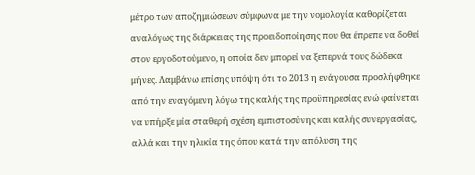μέτρο των αποζημιώσεων σύμφωνα με την νομολογία καθορίζεται αναλόγως της διάρκειας της προειδοποίησης που θα έπρεπε να δοθεί στον εργοδοτούμενο, η οποία δεν μπορεί να ξεπερνά τους δώδεκα μήνες. Λαμβάνω επίσης υπόψη ότι το 2013 η ενάγουσα προσλήφθηκε από την εναγόμενη λόγω της καλής της προϋπηρεσίας ενώ φαίνεται να υπήρξε μία σταθερή σχέση εμπιστοσύνης και καλής συνεργασίας, αλλά και την ηλικία της όπου κατά την απόλυση της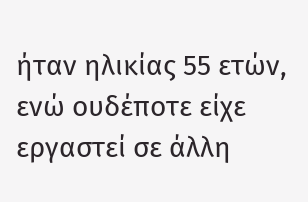ήταν ηλικίας 55 ετών, ενώ ουδέποτε είχε εργαστεί σε άλλη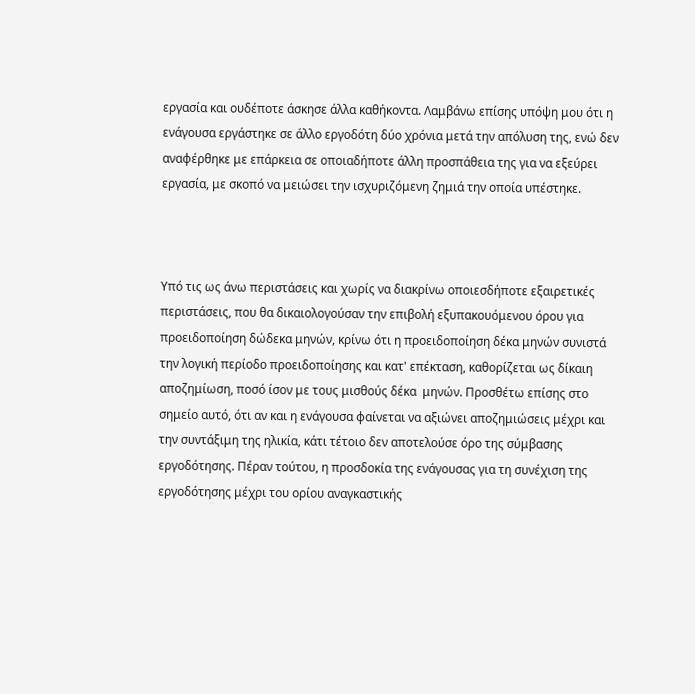εργασία και ουδέποτε άσκησε άλλα καθήκοντα. Λαμβάνω επίσης υπόψη μου ότι η ενάγουσα εργάστηκε σε άλλο εργοδότη δύο χρόνια μετά την απόλυση της, ενώ δεν αναφέρθηκε με επάρκεια σε οποιαδήποτε άλλη προσπάθεια της για να εξεύρει εργασία, με σκοπό να μειώσει την ισχυριζόμενη ζημιά την οποία υπέστηκε.



Υπό τις ως άνω περιστάσεις και χωρίς να διακρίνω οποιεσδήποτε εξαιρετικές περιστάσεις, που θα δικαιολογούσαν την επιβολή εξυπακουόμενου όρου για προειδοποίηση δώδεκα μηνών, κρίνω ότι η προειδοποίηση δέκα μηνών συνιστά την λογική περίοδο προειδοποίησης και κατ' επέκταση, καθορίζεται ως δίκαιη αποζημίωση, ποσό ίσον με τους μισθούς δέκα  μηνών. Προσθέτω επίσης στο σημείο αυτό, ότι αν και η ενάγουσα φαίνεται να αξιώνει αποζημιώσεις μέχρι και την συντάξιμη της ηλικία, κάτι τέτοιο δεν αποτελούσε όρο της σύμβασης εργοδότησης. Πέραν τούτου, η προσδοκία της ενάγουσας για τη συνέχιση της εργοδότησης μέχρι του ορίου αναγκαστικής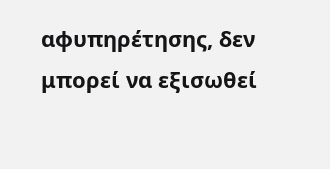αφυπηρέτησης, δεν μπορεί να εξισωθεί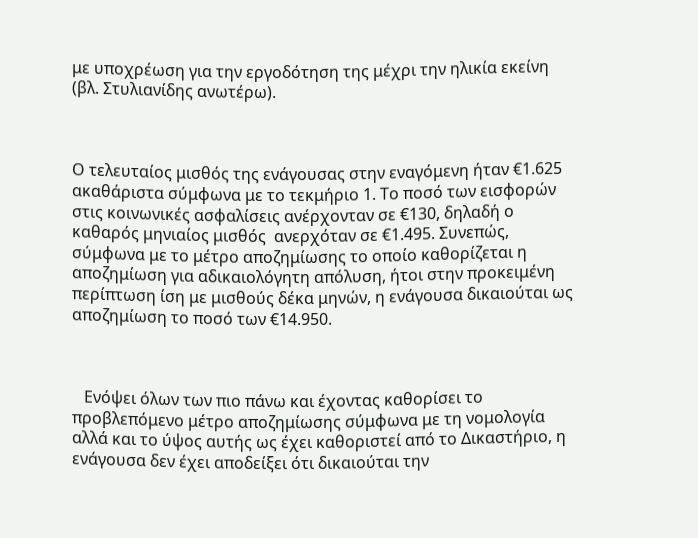με υποχρέωση για την εργοδότηση της μέχρι την ηλικία εκείνη (βλ. Στυλιανίδης ανωτέρω).



Ο τελευταίος μισθός της ενάγουσας στην εναγόμενη ήταν €1.625 ακαθάριστα σύμφωνα με το τεκμήριο 1. Το ποσό των εισφορών στις κοινωνικές ασφαλίσεις ανέρχονταν σε €130, δηλαδή ο καθαρός μηνιαίος μισθός  ανερχόταν σε €1.495. Συνεπώς, σύμφωνα με το μέτρο αποζημίωσης το οποίο καθορίζεται η αποζημίωση για αδικαιολόγητη απόλυση, ήτοι στην προκειμένη περίπτωση ίση με μισθούς δέκα μηνών, η ενάγουσα δικαιούται ως αποζημίωση το ποσό των €14.950.



   Ενόψει όλων των πιο πάνω και έχοντας καθορίσει το προβλεπόμενο μέτρο αποζημίωσης σύμφωνα με τη νομολογία αλλά και το ύψος αυτής ως έχει καθοριστεί από το Δικαστήριο, η ενάγουσα δεν έχει αποδείξει ότι δικαιούται την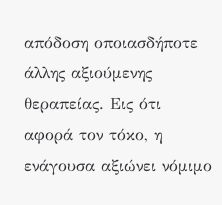απόδοση οποιασδήποτε άλλης αξιούμενης θεραπείας. Εις ότι αφορά τον τόκο, η ενάγουσα αξιώνει νόμιμο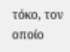τόκο, τον οποίο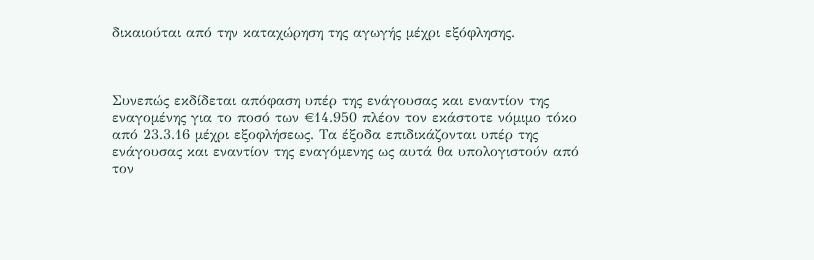δικαιούται από την καταχώρηση της αγωγής μέχρι εξόφλησης.



Συνεπώς εκδίδεται απόφαση υπέρ της ενάγουσας και εναντίον της εναγομένης για το ποσό των €14.950 πλέον τον εκάστοτε νόμιμο τόκο από 23.3.16 μέχρι εξοφλήσεως. Τα έξοδα επιδικάζονται υπέρ της ενάγουσας και εναντίον της εναγόμενης ως αυτά θα υπολογιστούν από τον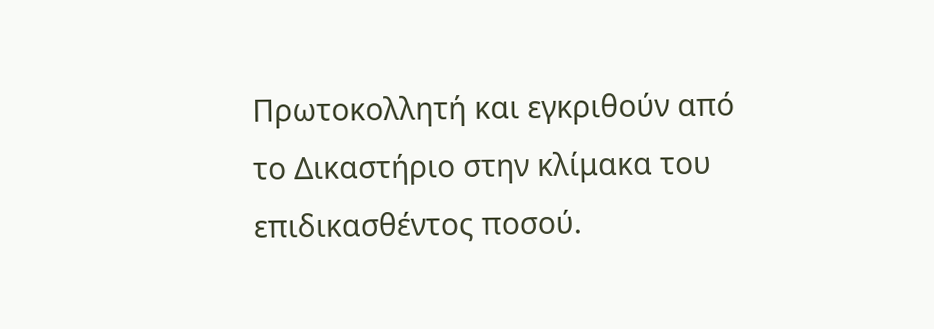Πρωτοκολλητή και εγκριθούν από το Δικαστήριο στην κλίμακα του επιδικασθέντος ποσού.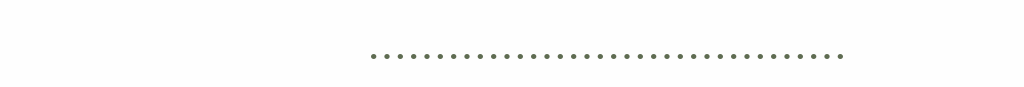………………………………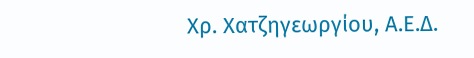Χρ. Χατζηγεωργίου, Α.Ε.Δ.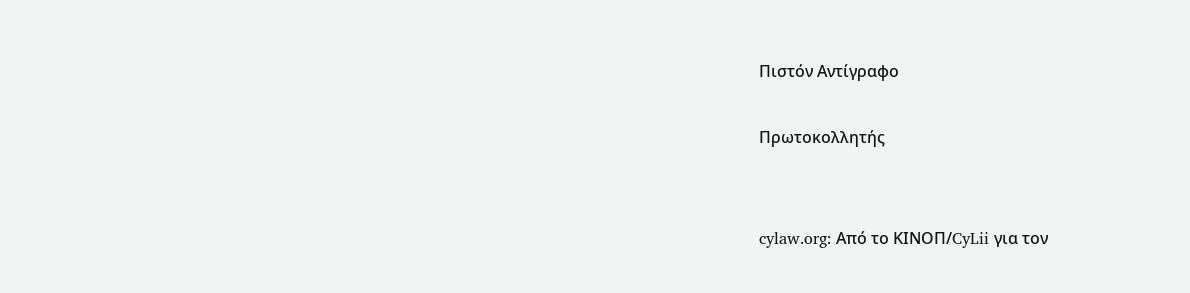Πιστόν Αντίγραφο

Πρωτοκολλητής


cylaw.org: Από το ΚΙΝOΠ/CyLii για τον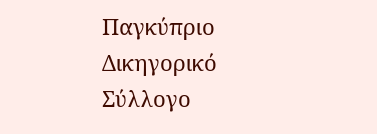Παγκύπριο Δικηγορικό Σύλλογο